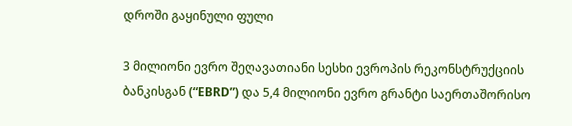დროში გაყინული ფული

3 მილიონი ევრო შეღავათიანი სესხი ევროპის რეკონსტრუქციის ბანკისგან (“EBRD”) და 5,4 მილიონი ევრო გრანტი საერთაშორისო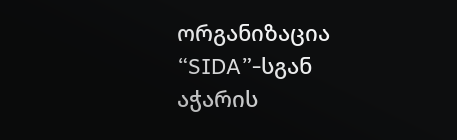ორგანიზაცია “SIDA”-სგან აჭარის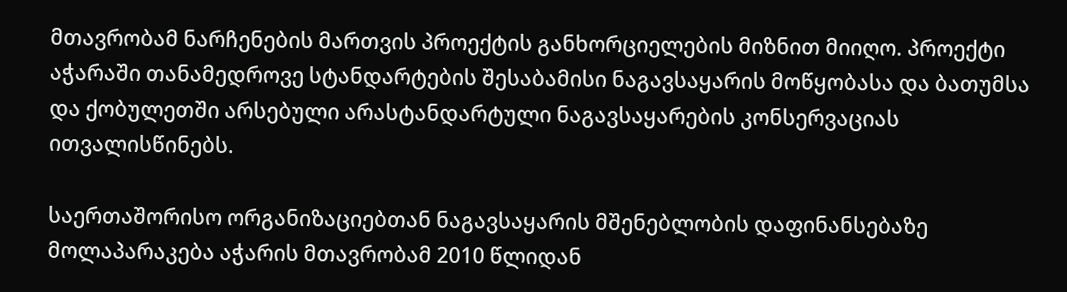მთავრობამ ნარჩენების მართვის პროექტის განხორციელების მიზნით მიიღო. პროექტი აჭარაში თანამედროვე სტანდარტების შესაბამისი ნაგავსაყარის მოწყობასა და ბათუმსა და ქობულეთში არსებული არასტანდარტული ნაგავსაყარების კონსერვაციას ითვალისწინებს.

საერთაშორისო ორგანიზაციებთან ნაგავსაყარის მშენებლობის დაფინანსებაზე მოლაპარაკება აჭარის მთავრობამ 2010 წლიდან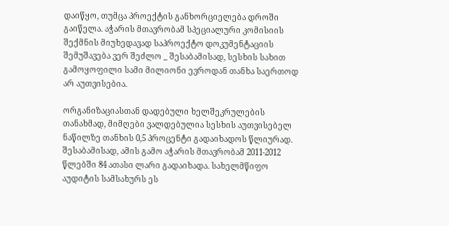დაიწყო, თუმცა პროექტის განხორციელება დროში გაიწელა. აჭარის მთავრობამ სპეციალური კომისიის შექმნის მიუხედავად საპროექტო დოკუმენტაციის შემუშავება ვერ შეძლო _ შესაბამისად, სესხის სახით გამოყოფილი სამი მილიონი ევროდან თანხა საერთოდ არ აუთვისებია.

ორგანიზაციასთან დადებული ხელშეკრულების თანახმად, მიმღები ვალდებულია სესხის აუთვისებელ ნაწილზე თანხის 0,5 პროცენტი გადაიხადოს წლიურად.  შესაბამისად, ამის გამო აჭარის მთავრობამ 2011-2012 წლებში 84 ათასი ლარი გადაიხადა. სახელმწიფო აუდიტის სამსახურს ეს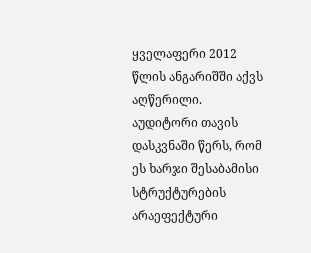ყველაფერი 2012 წლის ანგარიშში აქვს აღწერილი. აუდიტორი თავის დასკვნაში წერს, რომ ეს ხარჯი შესაბამისი სტრუქტურების არაეფექტური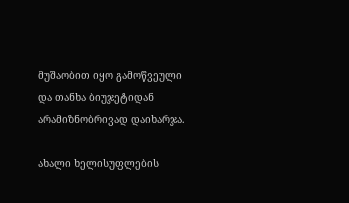მუშაობით იყო გამოწვეული და თანხა ბიუჯეტიდან არამიზნობრივად დაიხარჯა.

ახალი ხელისუფლების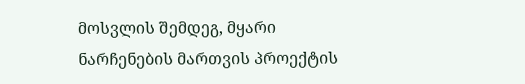მოსვლის შემდეგ, მყარი ნარჩენების მართვის პროექტის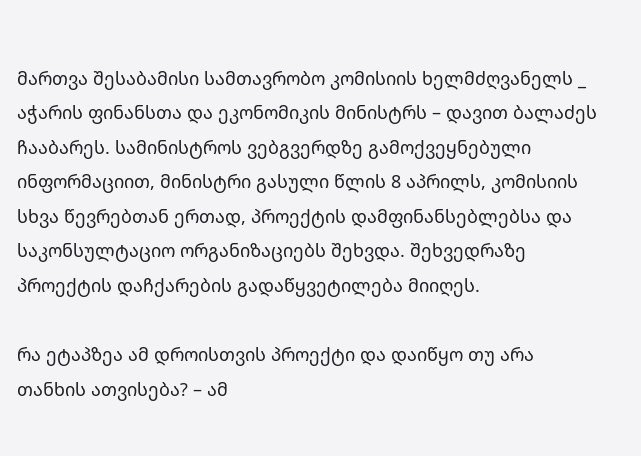მართვა შესაბამისი სამთავრობო კომისიის ხელმძღვანელს _ აჭარის ფინანსთა და ეკონომიკის მინისტრს – დავით ბალაძეს ჩააბარეს. სამინისტროს ვებგვერდზე გამოქვეყნებული ინფორმაციით, მინისტრი გასული წლის 8 აპრილს, კომისიის სხვა წევრებთან ერთად, პროექტის დამფინანსებლებსა და საკონსულტაციო ორგანიზაციებს შეხვდა. შეხვედრაზე პროექტის დაჩქარების გადაწყვეტილება მიიღეს.

რა ეტაპზეა ამ დროისთვის პროექტი და დაიწყო თუ არა თანხის ათვისება? – ამ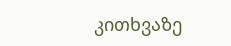კითხვაზე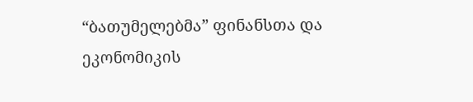“ბათუმელებმა” ფინანსთა და ეკონომიკის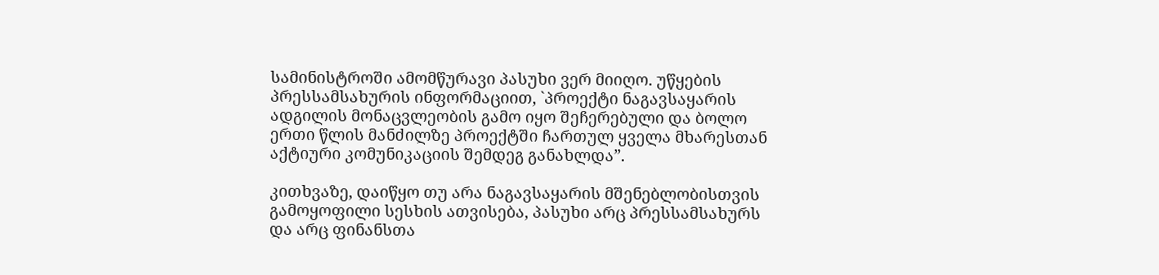სამინისტროში ამომწურავი პასუხი ვერ მიიღო. უწყების პრესსამსახურის ინფორმაციით, `პროექტი ნაგავსაყარის ადგილის მონაცვლეობის გამო იყო შეჩერებული და ბოლო ერთი წლის მანძილზე პროექტში ჩართულ ყველა მხარესთან აქტიური კომუნიკაციის შემდეგ განახლდა”.

კითხვაზე, დაიწყო თუ არა ნაგავსაყარის მშენებლობისთვის გამოყოფილი სესხის ათვისება, პასუხი არც პრესსამსახურს და არც ფინანსთა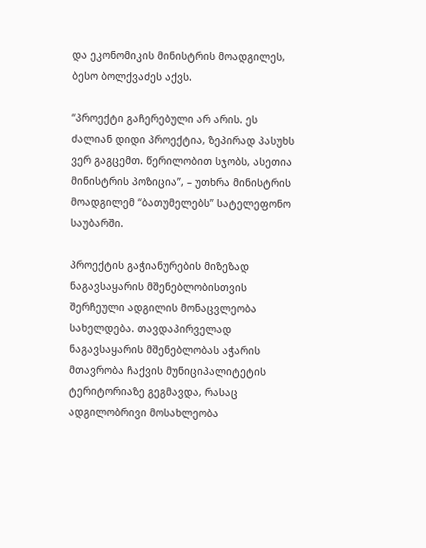და ეკონომიკის მინისტრის მოადგილეს, ბესო ბოლქვაძეს აქვს.

“პროექტი გაჩერებული არ არის. ეს ძალიან დიდი პროექტია, ზეპირად პასუხს ვერ გაგცემთ. წერილობით სჯობს, ასეთია მინისტრის პოზიცია”, – უთხრა მინისტრის მოადგილემ “ბათუმელებს” სატელეფონო საუბარში.

პროექტის გაჭიანურების მიზეზად ნაგავსაყარის მშენებლობისთვის შერჩეული ადგილის მონაცვლეობა სახელდება. თავდაპირველად ნაგავსაყარის მშენებლობას აჭარის მთავრობა ჩაქვის მუნიციპალიტეტის ტერიტორიაზე გეგმავდა, რასაც ადგილობრივი მოსახლეობა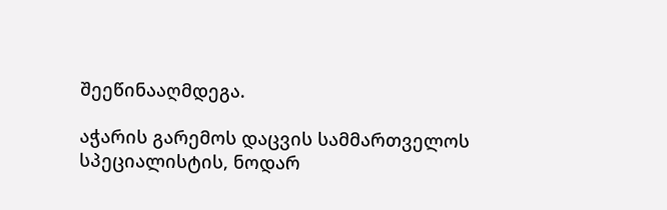შეეწინააღმდეგა.

აჭარის გარემოს დაცვის სამმართველოს სპეციალისტის, ნოდარ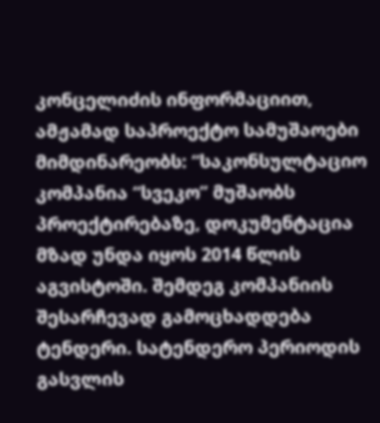კონცელიძის ინფორმაციით, ამჟამად საპროექტო სამუშაოები მიმდინარეობს: “საკონსულტაციო კომპანია “სვეკო” მუშაობს პროექტირებაზე, დოკუმენტაცია მზად უნდა იყოს 2014 წლის აგვისტოში. შემდეგ კომპანიის შესარჩევად გამოცხადდება ტენდერი. სატენდერო პერიოდის გასვლის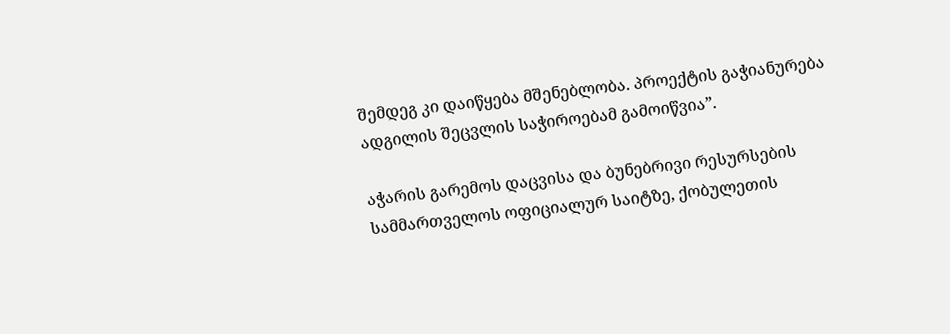შემდეგ კი დაიწყება მშენებლობა. პროექტის გაჭიანურება ადგილის შეცვლის საჭიროებამ გამოიწვია”.

აჭარის გარემოს დაცვისა და ბუნებრივი რესურსების სამმართველოს ოფიციალურ საიტზე, ქობულეთის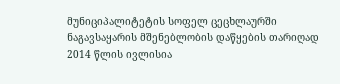მუნიციპალიტეტის სოფელ ცეცხლაურში ნაგავსაყარის მშენებლობის დაწყების თარიღად 2014 წლის ივლისია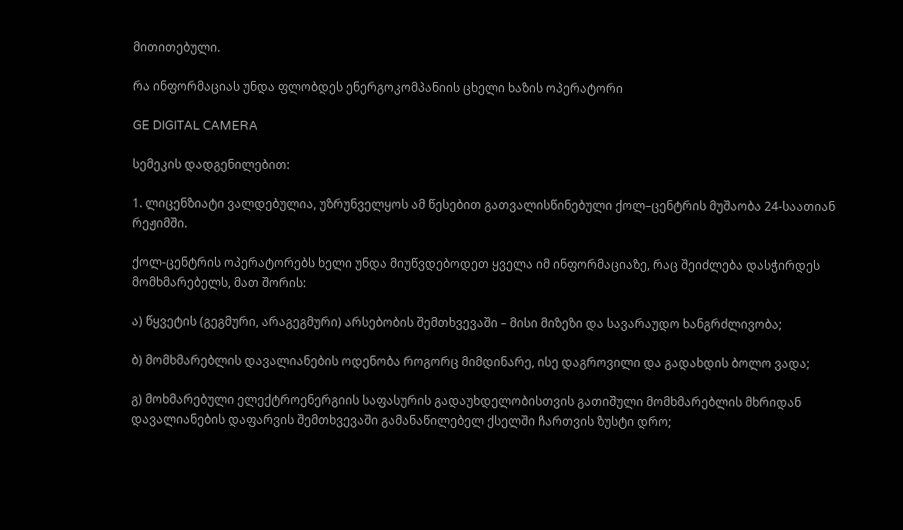მითითებული.

რა ინფორმაციას უნდა ფლობდეს ენერგოკომპანიის ცხელი ხაზის ოპერატორი

GE DIGITAL CAMERA

სემეკის დადგენილებით:

1. ლიცენზიატი ვალდებულია, უზრუნველყოს ამ წესებით გათვალისწინებული ქოლ–ცენტრის მუშაობა 24-საათიან რეჟიმში.

ქოლ-ცენტრის ოპერატორებს ხელი უნდა მიუწვდებოდეთ ყველა იმ ინფორმაციაზე, რაც შეიძლება დასჭირდეს მომხმარებელს, მათ შორის:

ა) წყვეტის (გეგმური, არაგეგმური) არსებობის შემთხვევაში – მისი მიზეზი და სავარაუდო ხანგრძლივობა;

ბ) მომხმარებლის დავალიანების ოდენობა როგორც მიმდინარე, ისე დაგროვილი და გადახდის ბოლო ვადა;

გ) მოხმარებული ელექტროენერგიის საფასურის გადაუხდელობისთვის გათიშული მომხმარებლის მხრიდან დავალიანების დაფარვის შემთხვევაში გამანაწილებელ ქსელში ჩართვის ზუსტი დრო;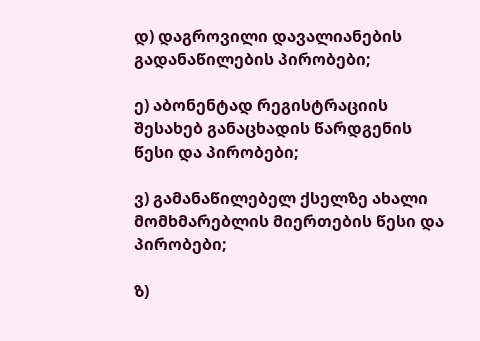დ) დაგროვილი დავალიანების გადანაწილების პირობები;

ე) აბონენტად რეგისტრაციის შესახებ განაცხადის წარდგენის წესი და პირობები;

ვ) გამანაწილებელ ქსელზე ახალი მომხმარებლის მიერთების წესი და პირობები;

ზ)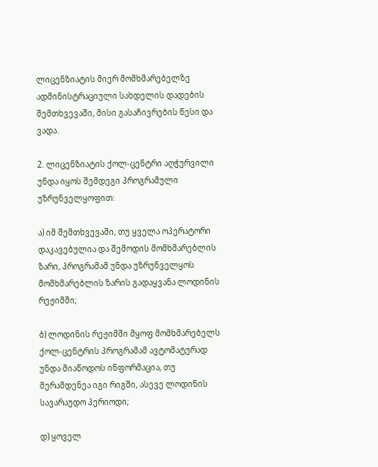ლიცენზიატის მიერ მომხმარებელზე ადმინისტრაციული სახდელის დადების შემთხვევაში, მისი გასაჩივრების წესი და ვადა.

2. ლიცენზიატის ქოლ-ცენტრი აღჭურვილი უნდა იყოს შემდეგი პროგრამული უზრუნველყოფით:

ა) იმ შემთხვევაში, თუ ყველა ოპერატორი დაკავებულია და შემოდის მომხმარებლის ზარი, პროგრამამ უნდა უზრუნველყოს მომხმარებლის ზარის გადაყვანა ლოდინის რეჟიმში;

ბ) ლოდინის რეჟიმში მყოფ მომხმარებელს ქოლ-ცენტრის პროგრამამ ავტომატურად უნდა მიაწოდოს ინფორმაცია, თუ მერამდენეა იგი რიგში, ასევე ლოდინის სავარაუდო პერიოდი;

დ) ყოველ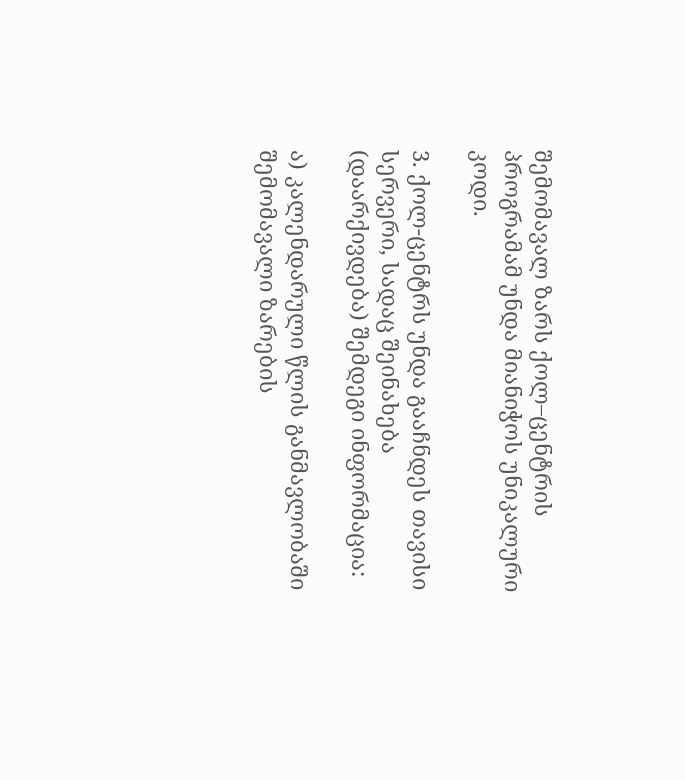შემომავალ ზარს ქოლ–ცენტრის პროგრამამ უნდა მიანიჭოს უნიკალური კოდი.

3. ქოლ-ცენტრს უნდა გააჩნდეს თავისი სერვერი, სადაც შეინახება (დაარქივდება) შემდეგი ინფორმაცია:

ა) კალენდარული წლის განმავლობაში შემომავალი ზარების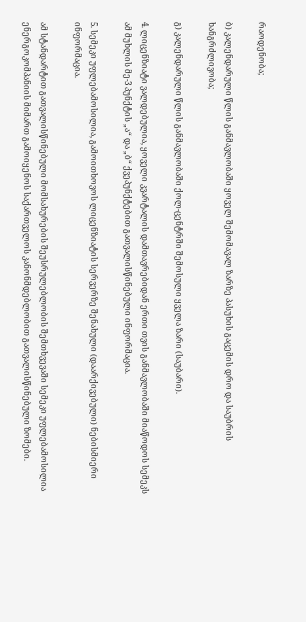რაოდენობა;

ბ) კალენდარული წლის განმავლობაში ყოველ შემომავალ ზარზე პასუხის გაცემის დრო და საუბრის ხანგრძლივობა;

გ) კალენდარული წლის განმავლობაში ქოლ-ცენტრში შემოსული ყველა ზარი (საუბარი).

4. ლიცენზიატი ვალდებულია, ყოველი კვარტალის დამთავრებიდან ერთი თვის განმავლობაში მიაწოდოს სემეკს ამ მუხლის მე-3 პუნქტის „ა“ და „ბ“ ქვეპუნქტებით გათვალისწინებული ინფორმაცია.

5. სემეკი უფლებამოსილია, გამოითხოვოს ლიცენზიატის სერვერზე შენახული (დაარქივებული) ნებისმიერი ინფორმაცია.

ამ სტანდარტით გათვალისწინებული მომსახურების შეუსრულებლობის შემთხვევაში სემეკი უფლებამოსილია ენერგოკომპანიის მიმართ გამოიყენოს საქართველოს კანონმდებლობით გათვალისწინებული ზომები.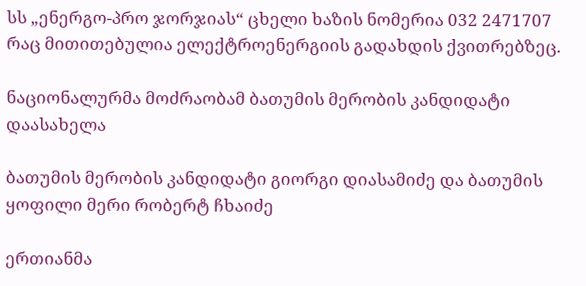სს „ენერგო-პრო ჯორჯიას“ ცხელი ხაზის ნომერია 032 2471707 რაც მითითებულია ელექტროენერგიის გადახდის ქვითრებზეც.

ნაციონალურმა მოძრაობამ ბათუმის მერობის კანდიდატი დაასახელა

ბათუმის მერობის კანდიდატი გიორგი დიასამიძე და ბათუმის ყოფილი მერი რობერტ ჩხაიძე

ერთიანმა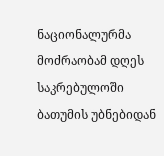ნაციონალურმა მოძრაობამ დღეს საკრებულოში ბათუმის უბნებიდან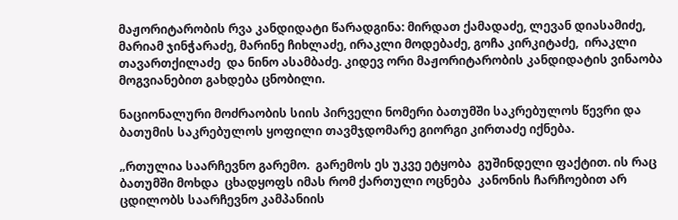მაჟორიტარობის რვა კანდიდატი წარადგინა: მირდათ ქამადაძე, ლევან დიასამიძე, მარიამ ჯინჭარაძე, მარინე ჩიხლაძე, ირაკლი მოდებაძე, გოჩა კირკიტაძე,  ირაკლი თავართქილაძე  და ნინო ასამბაძე. კიდევ ორი მაჟორიტარობის კანდიდატის ვინაობა მოგვიანებით გახდება ცნობილი.

ნაციონალური მოძრაობის სიის პირველი ნომერი ბათუმში საკრებულოს წევრი და ბათუმის საკრებულოს ყოფილი თავმჯდომარე გიორგი კირთაძე იქნება.

„რთულია საარჩევნო გარემო.  გარემოს ეს უკვე ეტყობა  გუშინდელი ფაქტით. ის რაც ბათუმში მოხდა  ცხადყოფს იმას რომ ქართული ოცნება  კანონის ჩარჩოებით არ ცდილობს საარჩევნო კამპანიის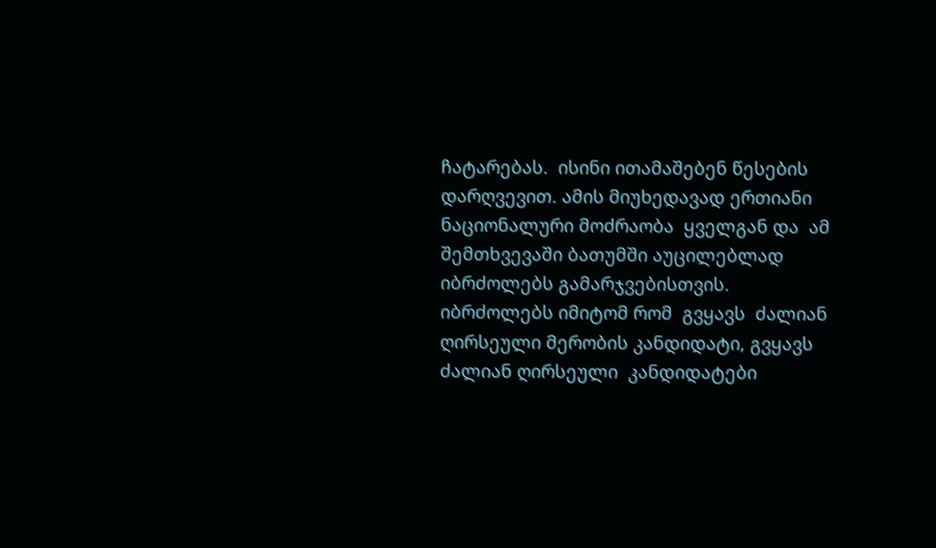ჩატარებას.  ისინი ითამაშებენ წესების დარღვევით. ამის მიუხედავად ერთიანი ნაციონალური მოძრაობა  ყველგან და  ამ შემთხვევაში ბათუმში აუცილებლად იბრძოლებს გამარჯვებისთვის. იბრძოლებს იმიტომ რომ  გვყავს  ძალიან ღირსეული მერობის კანდიდატი, გვყავს ძალიან ღირსეული  კანდიდატები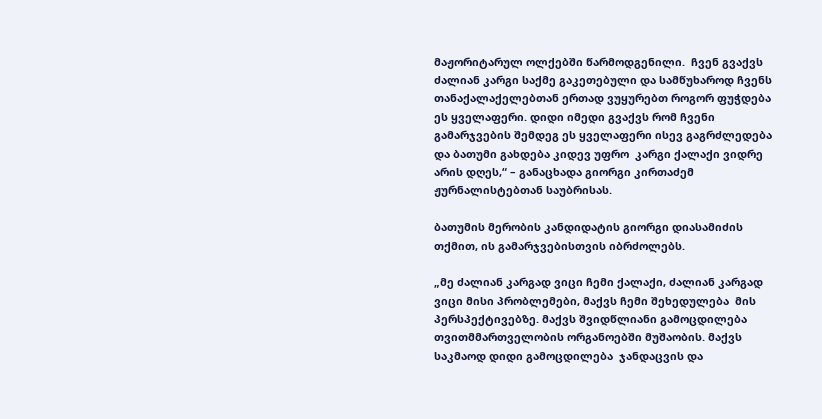მაჟორიტარულ ოლქებში წარმოდგენილი.  ჩვენ გვაქვს ძალიან კარგი საქმე გაკეთებული და სამწუხაროდ ჩვენს თანაქალაქელებთან ერთად ვუყურებთ როგორ ფუჭდება ეს ყველაფერი. დიდი იმედი გვაქვს რომ ჩვენი  გამარჯვების შემდეგ ეს ყველაფერი ისევ გაგრძლედება და ბათუმი გახდება კიდევ უფრო  კარგი ქალაქი ვიდრე არის დღეს,“ – განაცხადა გიორგი კირთაძემ ჟურნალისტებთან საუბრისას.

ბათუმის მერობის კანდიდატის გიორგი დიასამიძის თქმით, ის გამარჯვებისთვის იბრძოლებს.

„მე ძალიან კარგად ვიცი ჩემი ქალაქი, ძალიან კარგად ვიცი მისი პრობლემები, მაქვს ჩემი შეხედულება  მის პერსპექტივებზე. მაქვს შვიდწლიანი გამოცდილება თვითმმართველობის ორგანოებში მუშაობის. მაქვს საკმაოდ დიდი გამოცდილება  ჯანდაცვის და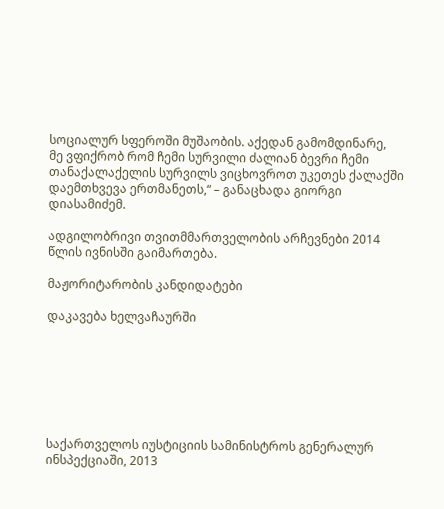სოციალურ სფეროში მუშაობის. აქედან გამომდინარე,  მე ვფიქრობ რომ ჩემი სურვილი ძალიან ბევრი ჩემი თანაქალაქელის სურვილს ვიცხოვროთ უკეთეს ქალაქში   დაემთხვევა ერთმანეთს,“ – განაცხადა გიორგი დიასამიძემ.

ადგილობრივი თვითმმართველობის არჩევნები 2014 წლის ივნისში გაიმართება.

მაჟორიტარობის კანდიდატები

დაკავება ხელვაჩაურში







საქართველოს იუსტიციის სამინისტროს გენერალურ ინსპექციაში, 2013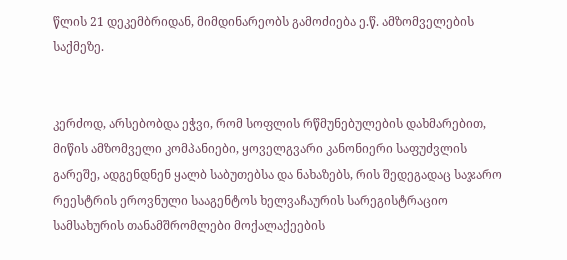წლის 21 დეკემბრიდან, მიმდინარეობს გამოძიება ე.წ. ამზომველების საქმეზე.


კერძოდ, არსებობდა ეჭვი, რომ სოფლის რწმუნებულების დახმარებით, მიწის ამზომველი კომპანიები, ყოველგვარი კანონიერი საფუძვლის გარეშე, ადგენდნენ ყალბ საბუთებსა და ნახაზებს, რის შედეგადაც საჯარო რეესტრის ეროვნული სააგენტოს ხელვაჩაურის სარეგისტრაციო სამსახურის თანამშრომლები მოქალაქეების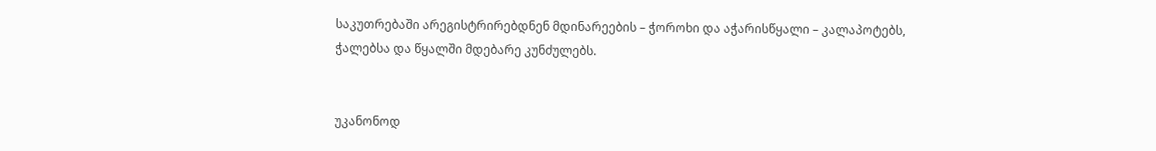საკუთრებაში არეგისტრირებდნენ მდინარეების – ჭოროხი და აჭარისწყალი – კალაპოტებს, ჭალებსა და წყალში მდებარე კუნძულებს.


უკანონოდ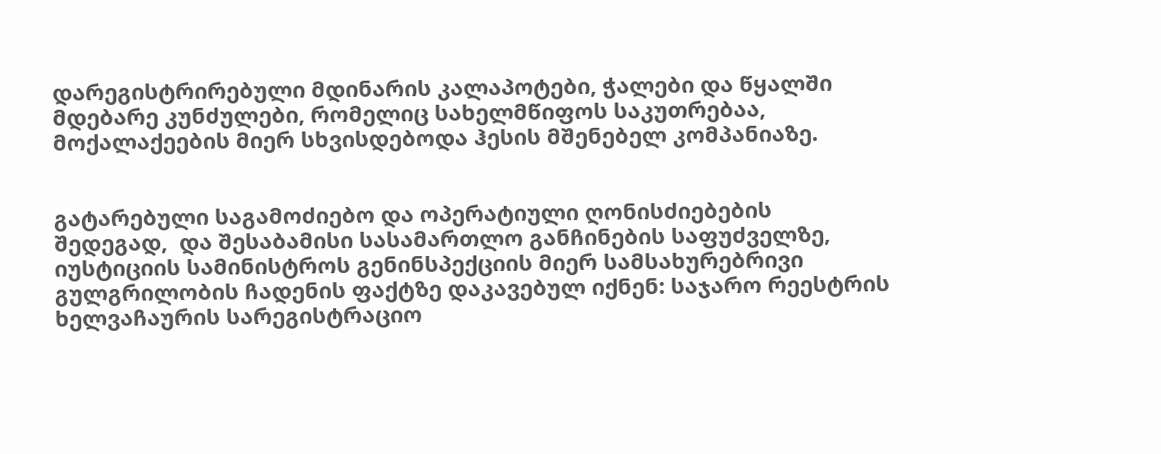დარეგისტრირებული მდინარის კალაპოტები, ჭალები და წყალში მდებარე კუნძულები, რომელიც სახელმწიფოს საკუთრებაა, მოქალაქეების მიერ სხვისდებოდა ჰესის მშენებელ კომპანიაზე.


გატარებული საგამოძიებო და ოპერატიული ღონისძიებების შედეგად,  და შესაბამისი სასამართლო განჩინების საფუძველზე, იუსტიციის სამინისტროს გენინსპექციის მიერ სამსახურებრივი გულგრილობის ჩადენის ფაქტზე დაკავებულ იქნენ: საჯარო რეესტრის ხელვაჩაურის სარეგისტრაციო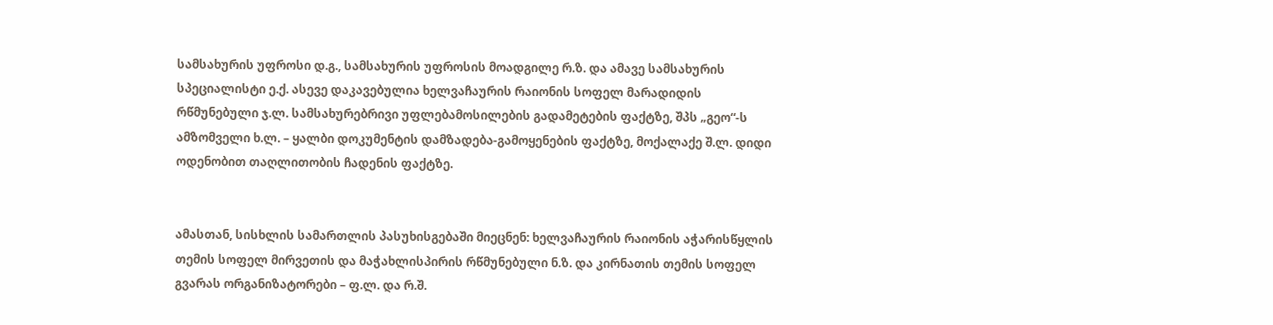სამსახურის უფროსი დ.გ., სამსახურის უფროსის მოადგილე რ.ზ. და ამავე სამსახურის სპეციალისტი ე.ქ. ასევე დაკავებულია ხელვაჩაურის რაიონის სოფელ მარადიდის რწმუნებული ჯ.ლ. სამსახურებრივი უფლებამოსილების გადამეტების ფაქტზე, შპს „გეო“-ს ამზომველი ხ.ლ. – ყალბი დოკუმენტის დამზადება-გამოყენების ფაქტზე, მოქალაქე შ.ლ. დიდი ოდენობით თაღლითობის ჩადენის ფაქტზე.


ამასთან, სისხლის სამართლის პასუხისგებაში მიეცნენ: ხელვაჩაურის რაიონის აჭარისწყლის თემის სოფელ მირვეთის და მაჭახლისპირის რწმუნებული ნ.ზ. და კირნათის თემის სოფელ გვარას ორგანიზატორები – ფ.ლ. და რ.შ.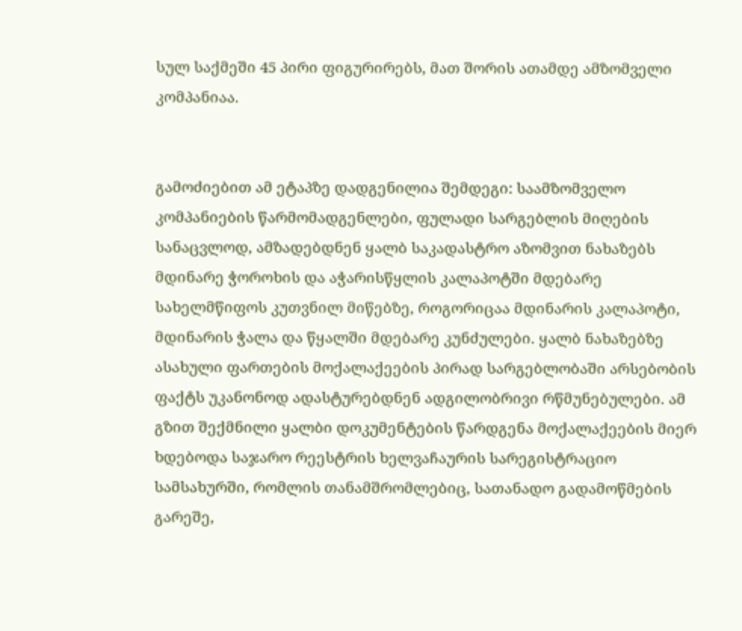სულ საქმეში 45 პირი ფიგურირებს, მათ შორის ათამდე ამზომველი კომპანიაა.


გამოძიებით ამ ეტაპზე დადგენილია შემდეგი: საამზომველო კომპანიების წარმომადგენლები, ფულადი სარგებლის მიღების სანაცვლოდ, ამზადებდნენ ყალბ საკადასტრო აზომვით ნახაზებს მდინარე ჭოროხის და აჭარისწყლის კალაპოტში მდებარე სახელმწიფოს კუთვნილ მიწებზე, როგორიცაა მდინარის კალაპოტი, მდინარის ჭალა და წყალში მდებარე კუნძულები. ყალბ ნახაზებზე ასახული ფართების მოქალაქეების პირად სარგებლობაში არსებობის ფაქტს უკანონოდ ადასტურებდნენ ადგილობრივი რწმუნებულები. ამ გზით შექმნილი ყალბი დოკუმენტების წარდგენა მოქალაქეების მიერ ხდებოდა საჯარო რეესტრის ხელვაჩაურის სარეგისტრაციო სამსახურში, რომლის თანამშრომლებიც, სათანადო გადამოწმების გარეშე,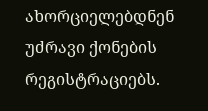ახორციელებდნენ უძრავი ქონების რეგისტრაციებს.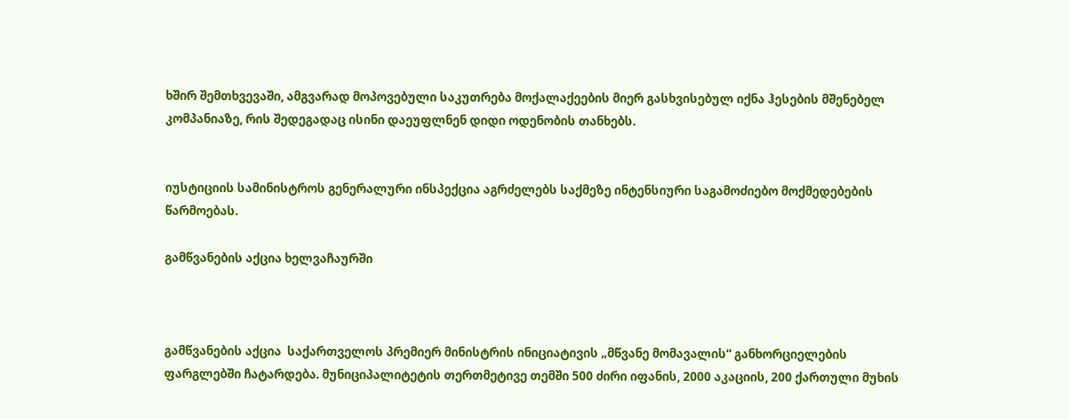ხშირ შემთხვევაში, ამგვარად მოპოვებული საკუთრება მოქალაქეების მიერ გასხვისებულ იქნა ჰესების მშენებელ კომპანიაზე, რის შედეგადაც ისინი დაეუფლნენ დიდი ოდენობის თანხებს.


იუსტიციის სამინისტროს გენერალური ინსპექცია აგრძელებს საქმეზე ინტენსიური საგამოძიებო მოქმედებების წარმოებას.

გამწვანების აქცია ხელვაჩაურში



გამწვანების აქცია  საქართველოს პრემიერ მინისტრის ინიციატივის „მწვანე მომავალის“ განხორციელების ფარგლებში ჩატარდება. მუნიციპალიტეტის თერთმეტივე თემში 500 ძირი იფანის, 2000 აკაციის, 200 ქართული მუხის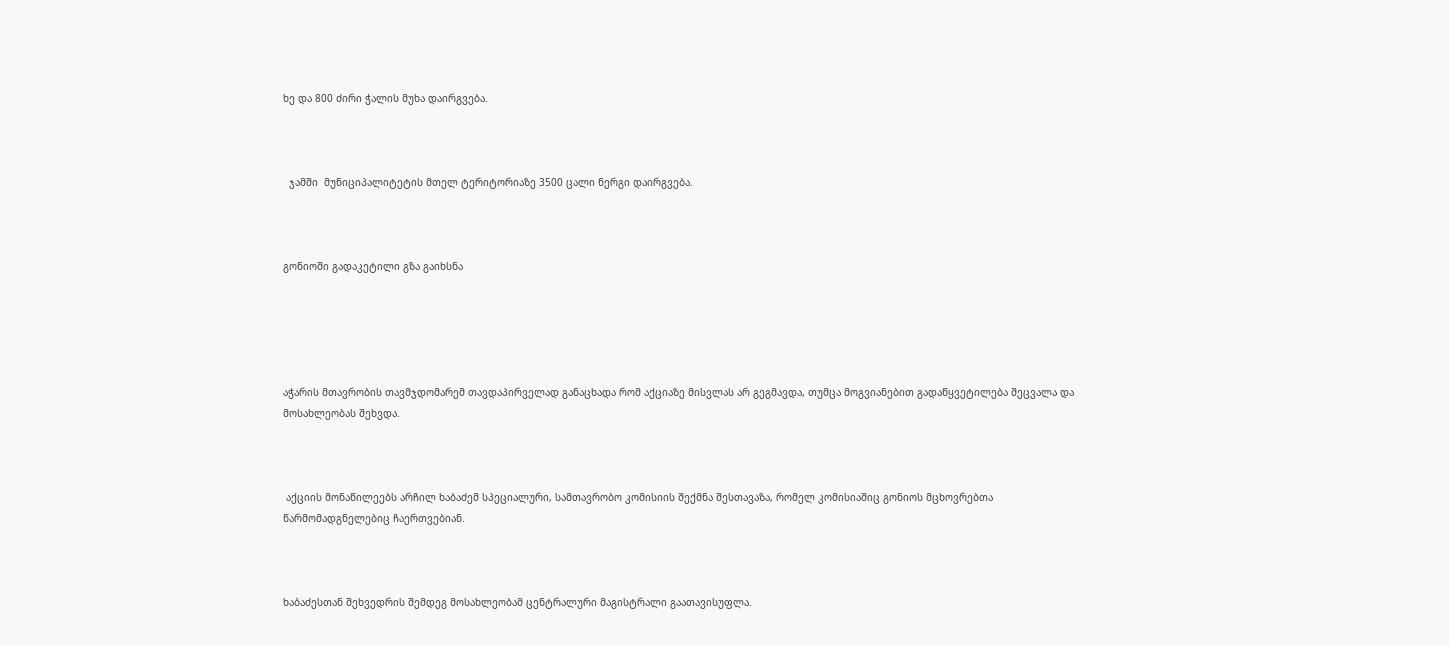ხე და 800 ძირი ჭალის მუხა დაირგვება.



  ჯამში  მუნიციპალიტეტის მთელ ტერიტორიაზე 3500 ცალი ნერგი დაირგვება.



გონიოში გადაკეტილი გზა გაიხსნა





აჭარის მთავრობის თავმჯდომარემ თავდაპირველად განაცხადა რომ აქციაზე მისვლას არ გეგმავდა, თუმცა მოგვიანებით გადაწყვეტილება შეცვალა და მოსახლეობას შეხვდა.



 აქციის მონაწილეებს არჩილ ხაბაძემ სპეციალური, სამთავრობო კომისიის შექმნა შესთავაზა, რომელ კომისიაშიც გონიოს მცხოვრებთა  წარმომადგნელებიც ჩაერთვებიან.



ხაბაძესთან შეხვედრის შემდეგ მოსახლეობამ ცენტრალური მაგისტრალი გაათავისუფლა.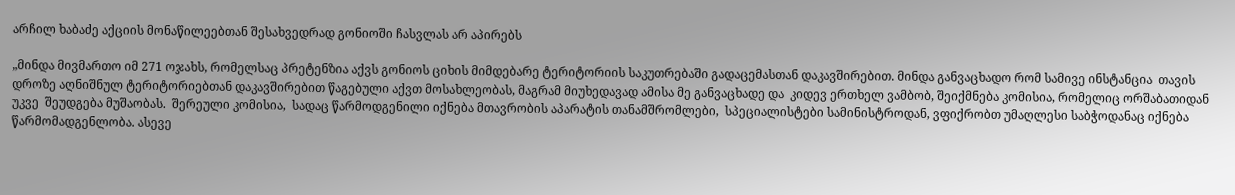არჩილ ხაბაძე აქციის მონაწილეებთან შესახვედრად გონიოში ჩასვლას არ აპირებს

„მინდა მივმართო იმ 271 ოჯახს, რომელსაც პრეტენზია აქვს გონიოს ციხის მიმდებარე ტერიტორიის საკუთრებაში გადაცემასთან დაკავშირებით. მინდა განვაცხადო რომ სამივე ინსტანცია  თავის დროზე აღნიშნულ ტერიტორიებთან დაკავშირებით წაგებული აქვთ მოსახლეობას, მაგრამ მიუხედავად ამისა მე განვაცხადე და  კიდევ ერთხელ ვამბობ, შეიქმნება კომისია, რომელიც ორშაბათიდან უკვე  შეუდგება მუშაობას.  შერეული კომისია,  სადაც წარმოდგენილი იქნება მთავრობის აპარატის თანამშრომლები,  სპეციალისტები სამინისტროდან, ვფიქრობთ უმაღლესი საბჭოდანაც იქნება წარმომადგენლობა. ასევე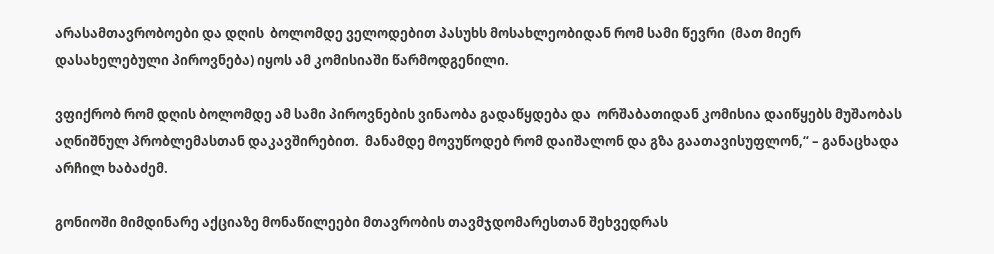არასამთავრობოები და დღის  ბოლომდე ველოდებით პასუხს მოსახლეობიდან რომ სამი წევრი  (მათ მიერ დასახელებული პიროვნება) იყოს ამ კომისიაში წარმოდგენილი.

ვფიქრობ რომ დღის ბოლომდე ამ სამი პიროვნების ვინაობა გადაწყდება და  ორშაბათიდან კომისია დაიწყებს მუშაობას აღნიშნულ პრობლემასთან დაკავშირებით.  მანამდე მოვუწოდებ რომ დაიშალონ და გზა გაათავისუფლონ,“ – განაცხადა არჩილ ხაბაძემ.

გონიოში მიმდინარე აქციაზე მონაწილეები მთავრობის თავმჯდომარესთან შეხვედრას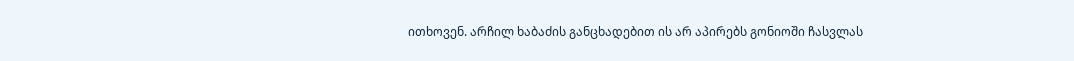ითხოვენ. არჩილ ხაბაძის განცხადებით ის არ აპირებს გონიოში ჩასვლას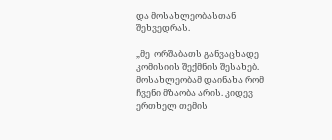და მოსახლეობასთან შეხვედრას.

„მე  ორშაბათს განვაცხადე კომისიის შექმნის შესახებ. მოსახლეობამ დაინახა რომ  ჩვენი მზაობა არის. კიდევ ერთხელ თემის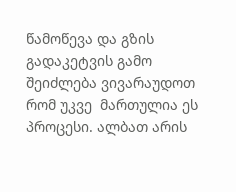წამოწევა და გზის გადაკეტვის გამო  შეიძლება ვივარაუდოთ რომ უკვე  მართულია ეს პროცესი. ალბათ არის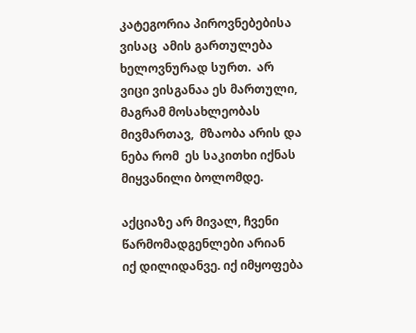კატეგორია პიროვნებებისა ვისაც  ამის გართულება ხელოვნურად სურთ.  არ ვიცი ვისგანაა ეს მართული, მაგრამ მოსახლეობას მივმართავ,  მზაობა არის და ნება რომ  ეს საკითხი იქნას მიყვანილი ბოლომდე.

აქციაზე არ მივალ, ჩვენი წარმომადგენლები არიან  იქ დილიდანვე. იქ იმყოფება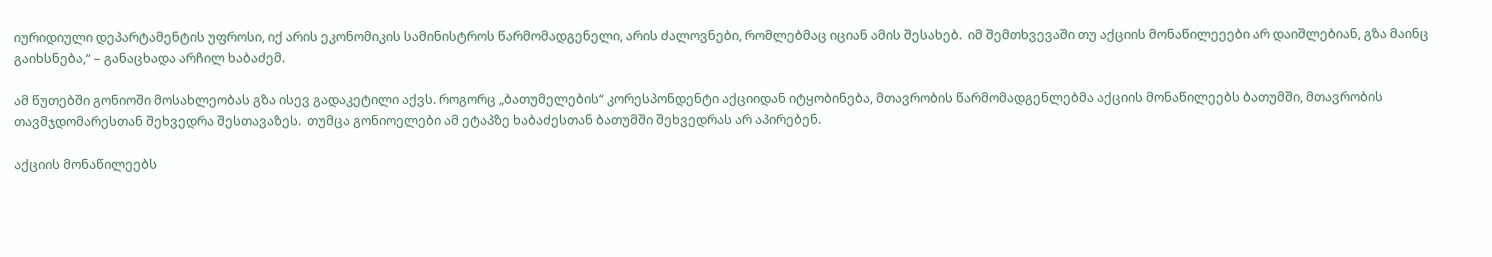იურიდიული დეპარტამენტის უფროსი, იქ არის ეკონომიკის სამინისტროს წარმომადგენელი, არის ძალოვნები, რომლებმაც იციან ამის შესახებ.  იმ შემთხვევაში თუ აქციის მონაწილეეები არ დაიშლებიან, გზა მაინც გაიხსნება,“ – განაცხადა არჩილ ხაბაძემ.

ამ წუთებში გონიოში მოსახლეობას გზა ისევ გადაკეტილი აქვს. როგორც „ბათუმელების“ კორესპონდენტი აქციიდან იტყობინება, მთავრობის წარმომადგენლებმა აქციის მონაწილეებს ბათუმში, მთავრობის თავმჯდომარესთან შეხვედრა შესთავაზეს.  თუმცა გონიოელები ამ ეტაპზე ხაბაძესთან ბათუმში შეხვედრას არ აპირებენ.

აქციის მონაწილეებს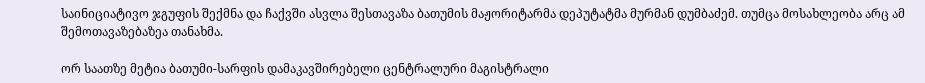საინიციატივო ჯგუფის შექმნა და ჩაქვში ასვლა შესთავაზა ბათუმის მაჟორიტარმა დეპუტატმა მურმან დუმბაძემ. თუმცა მოსახლეობა არც ამ შემოთავაზებაზეა თანახმა.

ორ საათზე მეტია ბათუმი-სარფის დამაკავშირებელი ცენტრალური მაგისტრალი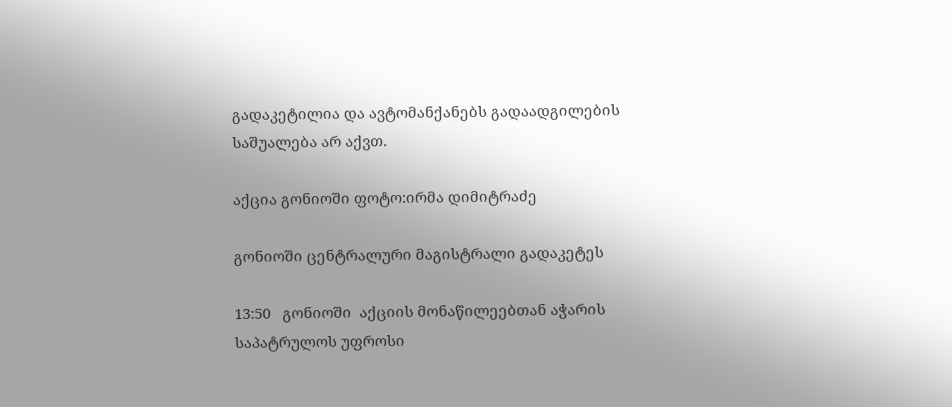გადაკეტილია და ავტომანქანებს გადაადგილების საშუალება არ აქვთ.

აქცია გონიოში ფოტო:ირმა დიმიტრაძე

გონიოში ცენტრალური მაგისტრალი გადაკეტეს

13:50   გონიოში  აქციის მონაწილეებთან აჭარის საპატრულოს უფროსი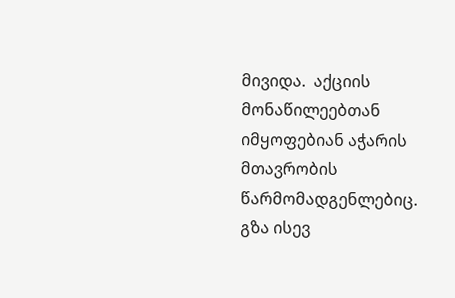მივიდა.  აქციის მონაწილეებთან იმყოფებიან აჭარის მთავრობის წარმომადგენლებიც. გზა ისევ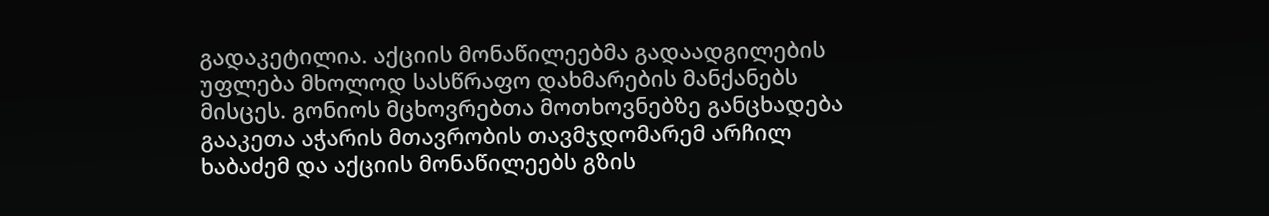გადაკეტილია. აქციის მონაწილეებმა გადაადგილების უფლება მხოლოდ სასწრაფო დახმარების მანქანებს მისცეს. გონიოს მცხოვრებთა მოთხოვნებზე განცხადება გააკეთა აჭარის მთავრობის თავმჯდომარემ არჩილ ხაბაძემ და აქციის მონაწილეებს გზის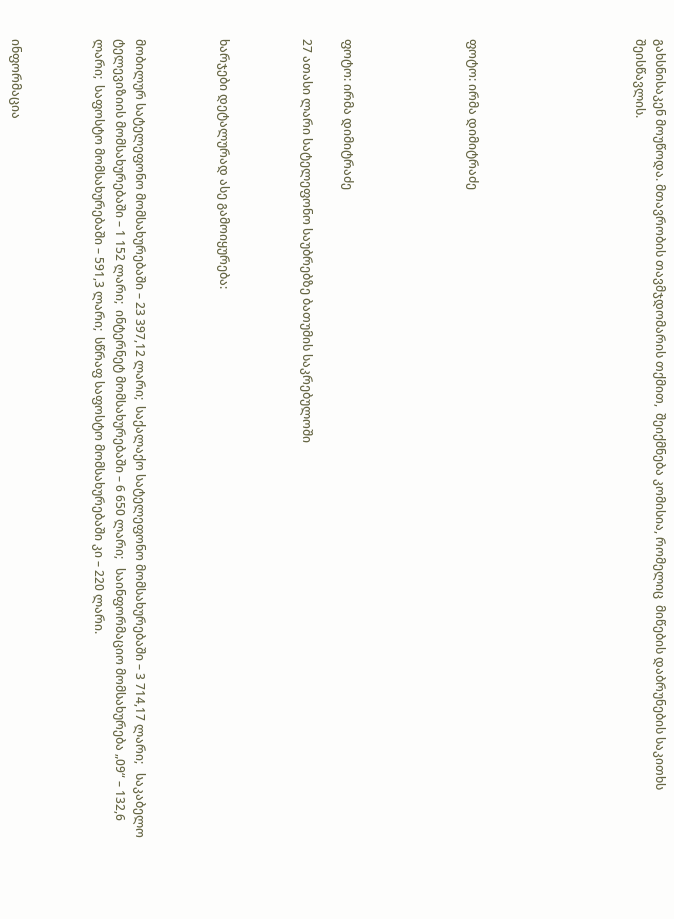გახსნისაკენ მოუწოდა. მთავრობის თავმჯდომარის თქმით,  შეიქმნება კომისია, რომელიც  მიწების დაბრუნების საკითხს შეისწავლის.







ფოტო: ირმა დიმიტრაძე





ფოტო: ირმა დიმიტრაძე

27 ათასი ლარი სატელეფონო საუბრებზე ბათუმის საკრებულოში



ხარჯები დეტალურად ასე გამოიყურება:



მობილურ სატელეფონო მომსახურებაში – 23 397,12 ლარი;  საქალაქო სატელეფონო მომსახურებაში – 3 714,17 ლარი;   საკაბელო ტელევიზიის მომსახურებაში – 1 152 ლარი;  ინტერნეტ მომსახურებაში – 6 650 ლარი;   საინფორმაციო მომსახურება „09“ – 132,6 ლარი;  საფოსტო მომსახურებაში – 591,3 ლარი;  სწრაფ საფოსტო მომსახურებაში კი – 220 ლარი.



ინფორმაცია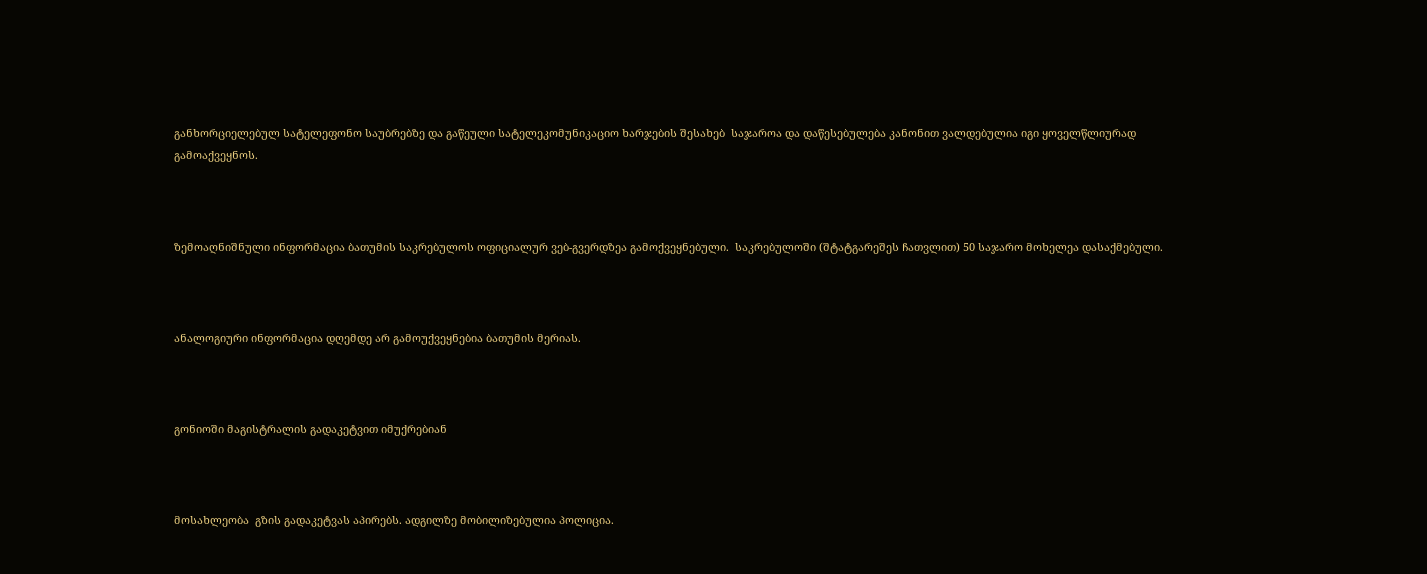განხორციელებულ სატელეფონო საუბრებზე და გაწეული სატელეკომუნიკაციო ხარჯების შესახებ  საჯაროა და დაწესებულება კანონით ვალდებულია იგი ყოველწლიურად გამოაქვეყნოს.



ზემოაღნიშნული ინფორმაცია ბათუმის საკრებულოს ოფიციალურ ვებ-გვერდზეა გამოქვეყნებული.  საკრებულოში (შტატგარეშეს ჩათვლით) 50 საჯარო მოხელეა დასაქმებული.



ანალოგიური ინფორმაცია დღემდე არ გამოუქვეყნებია ბათუმის მერიას.



გონიოში მაგისტრალის გადაკეტვით იმუქრებიან



მოსახლეობა  გზის გადაკეტვას აპირებს. ადგილზე მობილიზებულია პოლიცია.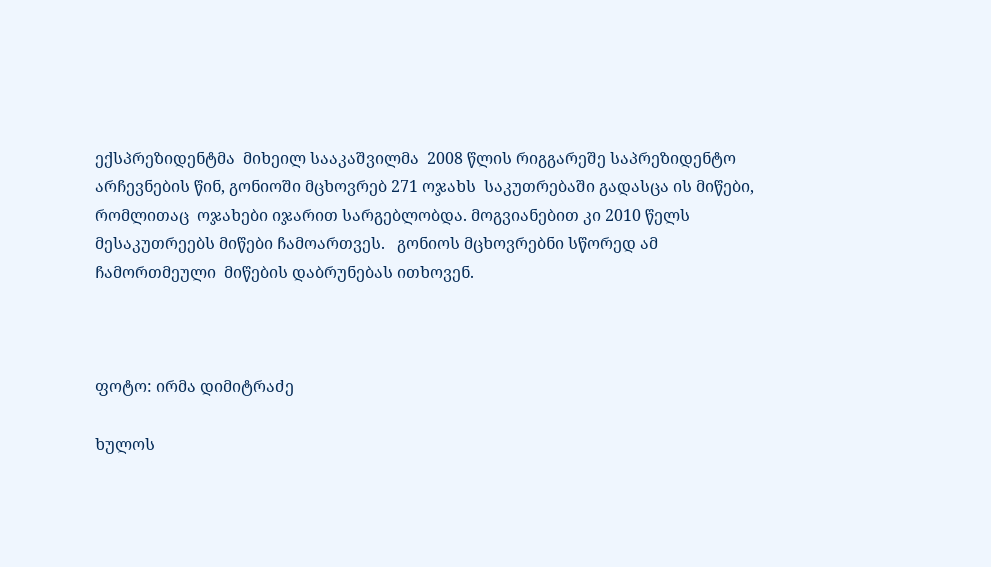ექსპრეზიდენტმა  მიხეილ სააკაშვილმა  2008 წლის რიგგარეშე საპრეზიდენტო არჩევნების წინ, გონიოში მცხოვრებ 271 ოჯახს  საკუთრებაში გადასცა ის მიწები, რომლითაც  ოჯახები იჯარით სარგებლობდა. მოგვიანებით კი 2010 წელს მესაკუთრეებს მიწები ჩამოართვეს.   გონიოს მცხოვრებნი სწორედ ამ ჩამორთმეული  მიწების დაბრუნებას ითხოვენ.



ფოტო: ირმა დიმიტრაძე

ხულოს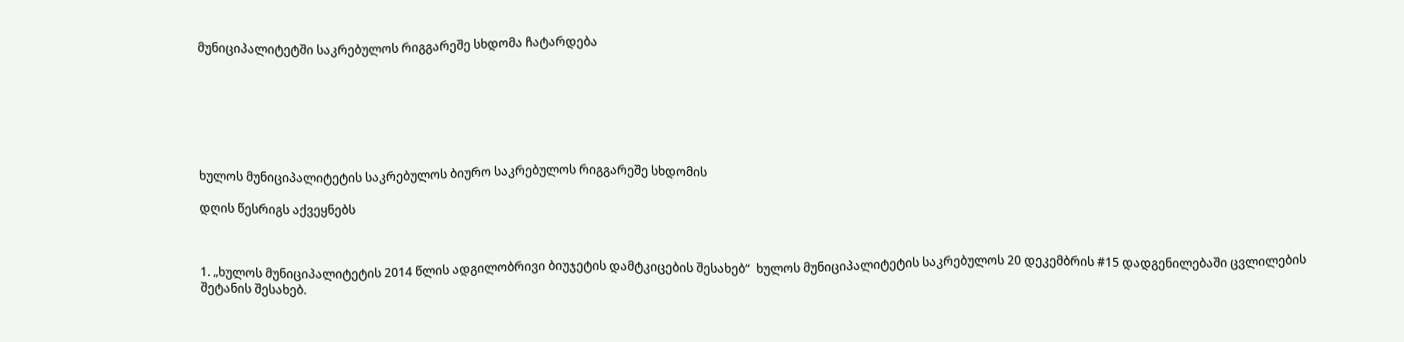მუნიციპალიტეტში საკრებულოს რიგგარეშე სხდომა ჩატარდება







ხულოს მუნიციპალიტეტის საკრებულოს ბიურო საკრებულოს რიგგარეშე სხდომის

დღის წესრიგს აქვეყნებს



1. „ხულოს მუნიციპალიტეტის 2014 წლის ადგილობრივი ბიუჯეტის დამტკიცების შესახებ“  ხულოს მუნიციპალიტეტის საკრებულოს 20 დეკემბრის #15 დადგენილებაში ცვლილების შეტანის შესახებ.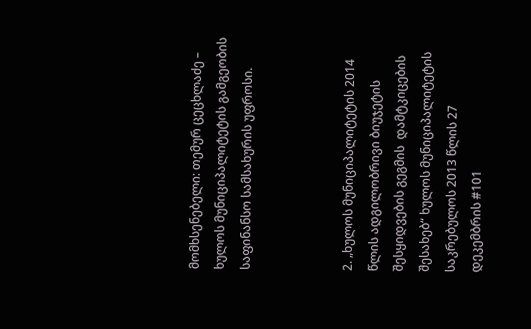მომხსენებელი: თემურ ცეცხლაძე – ხულოს მუნიციპალიტეტის გამგეობის საფინანსო სამსახურის უფროსი.



2. „ხულოს მუნიციპალიტეტის 2014 წლის ადგილობრივი ბიუჯეტის შესყიდვების გეგმის  დამტკიცების შესახებ“ ხულოს მუნიციპალიტეტის საკრებულოს 2013 წლის 27 დეკემბრის #101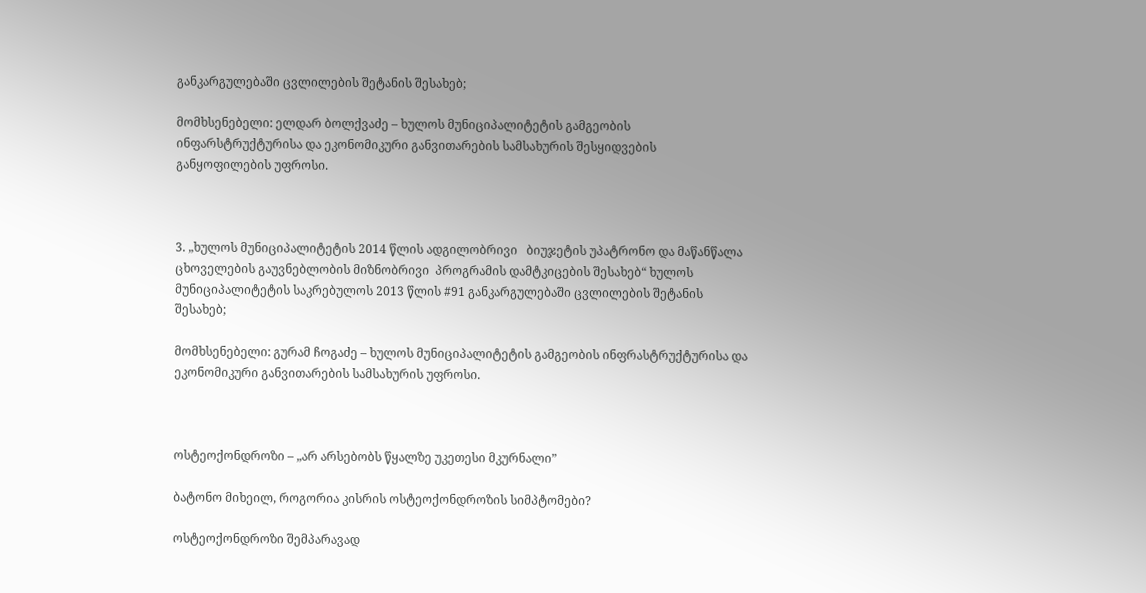განკარგულებაში ცვლილების შეტანის შესახებ;

მომხსენებელი: ელდარ ბოლქვაძე – ხულოს მუნიციპალიტეტის გამგეობის ინფარსტრუქტურისა და ეკონომიკური განვითარების სამსახურის შესყიდვების განყოფილების უფროსი.



3. „ხულოს მუნიციპალიტეტის 2014 წლის ადგილობრივი   ბიუჯეტის უპატრონო და მაწანწალა ცხოველების გაუვნებლობის მიზნობრივი  პროგრამის დამტკიცების შესახებ“ ხულოს მუნიციპალიტეტის საკრებულოს 2013 წლის #91 განკარგულებაში ცვლილების შეტანის შესახებ;

მომხსენებელი: გურამ ჩოგაძე – ხულოს მუნიციპალიტეტის გამგეობის ინფრასტრუქტურისა და ეკონომიკური განვითარების სამსახურის უფროსი.



ოსტეოქონდროზი – „არ არსებობს წყალზე უკეთესი მკურნალი”

ბატონო მიხეილ, როგორია კისრის ოსტეოქონდროზის სიმპტომები?

ოსტეოქონდროზი შემპარავად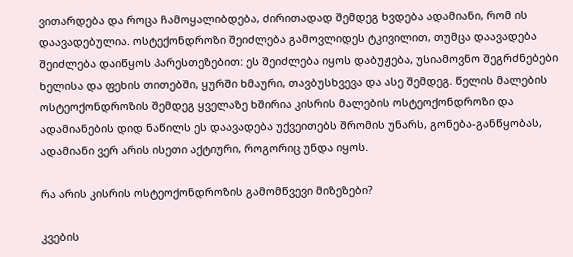ვითარდება და როცა ჩამოყალიბდება, ძირითადად შემდეგ ხვდება ადამიანი, რომ ის დაავადებულია. ოსტექონდროზი შეიძლება გამოვლიდეს ტკივილით, თუმცა დაავადება შეიძლება დაიწყოს პარესთეზებით: ეს შეიძლება იყოს დაბუჟება, უსიამოვნო შეგრძნებები ხელისა და ფეხის თითებში, ყურში ხმაური, თავბუსხვევა და ასე შემდეგ. წელის მალების ოსტეოქონდროზის შემდეგ ყველაზე ხშირია კისრის მალების ოსტეოქონდროზი და ადამიანების დიდ ნაწილს ეს დაავადება უქვეითებს შრომის უნარს, გონება-განწყობას, ადამიანი ვერ არის ისეთი აქტიური, როგორიც უნდა იყოს.

რა არის კისრის ოსტეოქონდროზის გამომწვევი მიზეზები?

კვების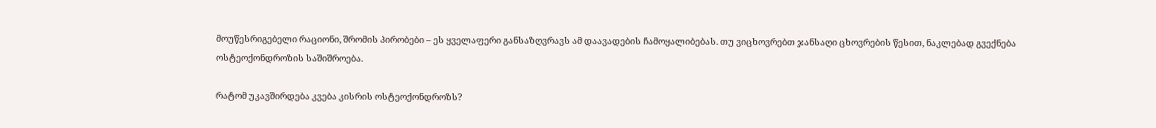მოუწესრიგებელი რაციონი, შრომის პირობები – ეს ყველაფერი განსაზღვრავს ამ დაავადების ჩამოყალიბებას. თუ ვიცხოვრებთ ჯანსაღი ცხოვრების წესით, ნაკლებად გვექნება ოსტეოქონდროზის საშიშროება.

რატომ უკავშირდება კვება კისრის ოსტეოქონდროზს?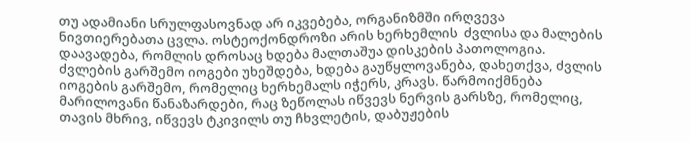თუ ადამიანი სრულფასოვნად არ იკვებება, ორგანიზმში ირღვევა ნივთიერებათა ცვლა. ოსტეოქონდროზი არის ხერხემლის  ძვლისა და მალების დაავადება, რომლის დროსაც ხდება მალთაშუა დისკების პათოლოგია. ძვლების გარშემო იოგები უხეშდება, ხდება გაუწყლოვანება, დახეთქვა, ძვლის იოგების გარშემო, რომელიც ხერხემალს იჭერს, კრავს. წარმოიქმნება მარილოვანი წანაზარდები, რაც ზეწოლას იწვევს ნერვის გარსზე, რომელიც, თავის მხრივ, იწვევს ტკივილს თუ ჩხვლეტის, დაბუჟების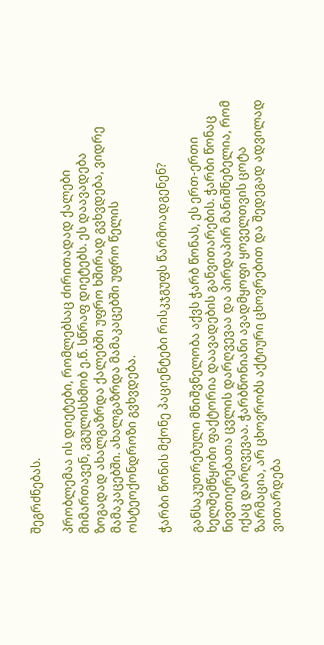შეგრძნებას.

პრობლემაა ის დიეტები, რომლებსაც ძირითადად ქალები მიმართავენ, ვგულისხმობ ე.წ. სწრაფ დიეტებს. ეს დაავადება ზოგადად ახალგაზრდა ქალებში უფრო ხშირად გვხვდება, ვიდრე მამაკაცებში. ახალგაზრდა მამაკაცებში უფრო წელის ოსტეოქონდროზი გვხვდება.

ჭარბი წონის მქონე პაციენტები რისკჯგუფს წარმოადგენენ?

განსაკუთრებული მნიშვნელობა აქვს ჭარბ წონას, ეს ერთ-ერთი ხელშემწყობი ფაქტორია დაავადების განვითარების. ჭარბი წონაც ნივთიერებათა ცვლის დარღვევაა და პირდაპირ მანიშნებელია, რომ იქაც დარღვევაა. ჭარბწონიანი ავადმყოფი ყოველთვის ცოტა ზარმაცია, არ ცხოვრობს აქტიური ცხოვრებით და შედეგად ადვილად ვითარდება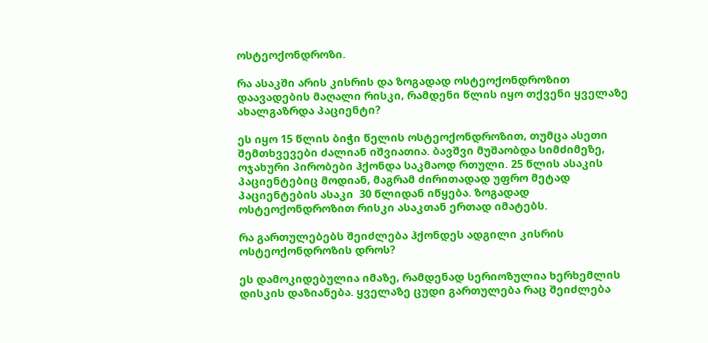ოსტეოქონდროზი.

რა ასაკში არის კისრის და ზოგადად ოსტეოქონდროზით დაავადების მაღალი რისკი, რამდენი წლის იყო თქვენი ყველაზე ახალგაზრდა პაციენტი?

ეს იყო 15 წლის ბიჭი წელის ოსტეოქონდროზით, თუმცა ასეთი შემთხვევები ძალიან იშვიათია. ბავშვი მუშაობდა სიმძიმეზე, ოჯახური პირობები ჰქონდა საკმაოდ რთული. 25 წლის ასაკის პაციენტებიც მოდიან, მაგრამ ძირითადად უფრო მეტად პაციენტების ასაკი  30 წლიდან იწყება. ზოგადად ოსტეოქონდროზით რისკი ასაკთან ერთად იმატებს.

რა გართულებებს შეიძლება ჰქონდეს ადგილი კისრის ოსტეოქონდროზის დროს?

ეს დამოკიდებულია იმაზე, რამდენად სერიოზულია ხერხემლის დისკის დაზიანება. ყველაზე ცუდი გართულება რაც შეიძლება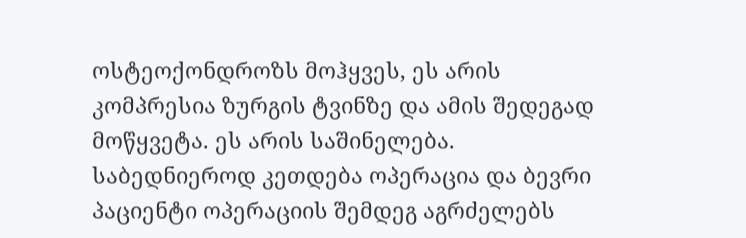ოსტეოქონდროზს მოჰყვეს, ეს არის კომპრესია ზურგის ტვინზე და ამის შედეგად მოწყვეტა. ეს არის საშინელება.  საბედნიეროდ კეთდება ოპერაცია და ბევრი პაციენტი ოპერაციის შემდეგ აგრძელებს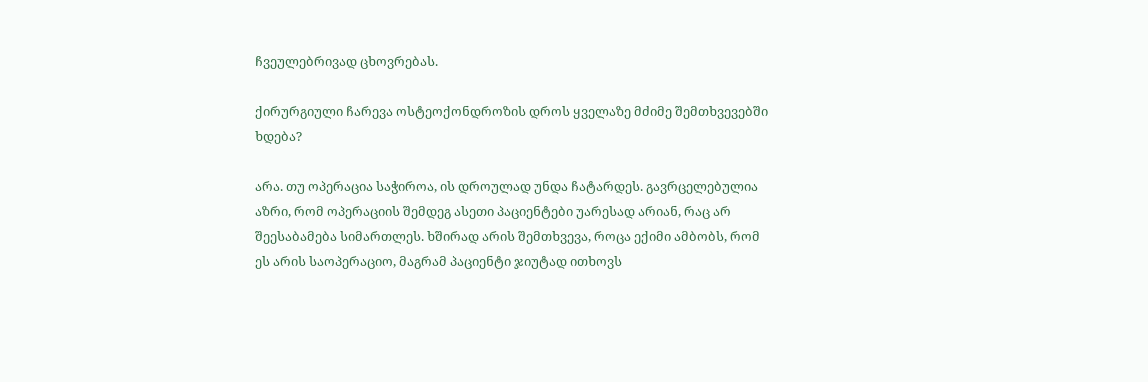ჩვეულებრივად ცხოვრებას.

ქირურგიული ჩარევა ოსტეოქონდროზის დროს ყველაზე მძიმე შემთხვევებში ხდება?

არა. თუ ოპერაცია საჭიროა, ის დროულად უნდა ჩატარდეს. გავრცელებულია აზრი, რომ ოპერაციის შემდეგ ასეთი პაციენტები უარესად არიან, რაც არ შეესაბამება სიმართლეს. ხშირად არის შემთხვევა, როცა ექიმი ამბობს, რომ ეს არის საოპერაციო, მაგრამ პაციენტი ჯიუტად ითხოვს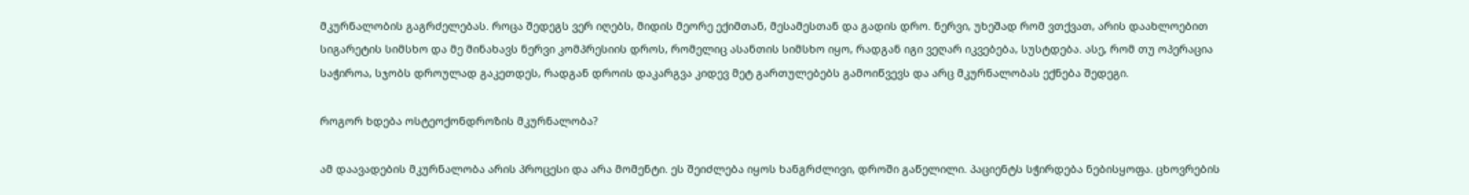მკურნალობის გაგრძელებას. როცა შედეგს ვერ იღებს, მიდის მეორე ექიმთან, მესამესთან და გადის დრო. ნერვი, უხეშად რომ ვთქვათ, არის დაახლოებით სიგარეტის სიმსხო და მე მინახავს ნერვი კომპრესიის დროს, რომელიც ასანთის სიმსხო იყო, რადგან იგი ვეღარ იკვებება, სუსტდება. ასე, რომ თუ ოპერაცია საჭიროა, სჯობს დროულად გაკეთდეს, რადგან დროის დაკარგვა კიდევ მეტ გართულებებს გამოიწვევს და არც მკურნალობას ექნება შედეგი.

როგორ ხდება ოსტეოქონდროზის მკურნალობა?

ამ დაავადების მკურნალობა არის პროცესი და არა მომენტი. ეს შეიძლება იყოს ხანგრძლივი, დროში გაწელილი. პაციენტს სჭირდება ნებისყოფა. ცხოვრების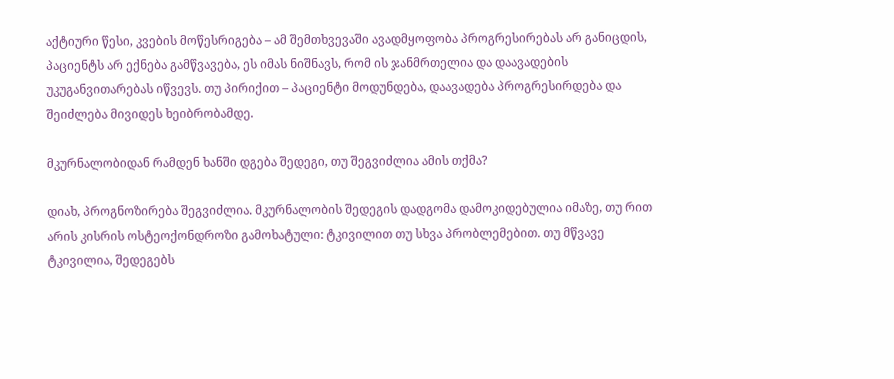აქტიური წესი, კვების მოწესრიგება – ამ შემთხვევაში ავადმყოფობა პროგრესირებას არ განიცდის, პაციენტს არ ექნება გამწვავება, ეს იმას ნიშნავს, რომ ის ჯანმრთელია და დაავადების უკუგანვითარებას იწვევს. თუ პირიქით – პაციენტი მოდუნდება, დაავადება პროგრესირდება და შეიძლება მივიდეს ხეიბრობამდე.

მკურნალობიდან რამდენ ხანში დგება შედეგი, თუ შეგვიძლია ამის თქმა?

დიახ, პროგნოზირება შეგვიძლია. მკურნალობის შედეგის დადგომა დამოკიდებულია იმაზე, თუ რით არის კისრის ოსტეოქონდროზი გამოხატული: ტკივილით თუ სხვა პრობლემებით. თუ მწვავე ტკივილია, შედეგებს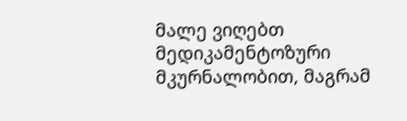მალე ვიღებთ მედიკამენტოზური მკურნალობით, მაგრამ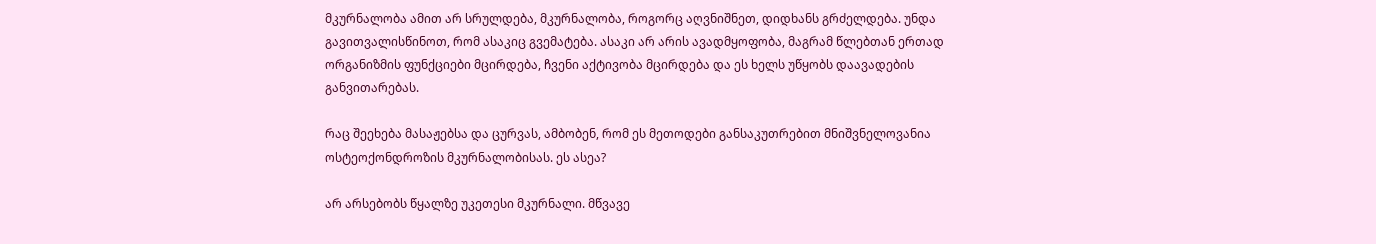მკურნალობა ამით არ სრულდება, მკურნალობა, როგორც აღვნიშნეთ, დიდხანს გრძელდება. უნდა გავითვალისწინოთ, რომ ასაკიც გვემატება. ასაკი არ არის ავადმყოფობა, მაგრამ წლებთან ერთად ორგანიზმის ფუნქციები მცირდება, ჩვენი აქტივობა მცირდება და ეს ხელს უწყობს დაავადების განვითარებას.

რაც შეეხება მასაჟებსა და ცურვას, ამბობენ, რომ ეს მეთოდები განსაკუთრებით მნიშვნელოვანია ოსტეოქონდროზის მკურნალობისას. ეს ასეა?

არ არსებობს წყალზე უკეთესი მკურნალი. მწვავე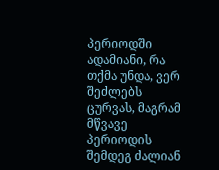პერიოდში ადამიანი, რა თქმა უნდა, ვერ შეძლებს ცურვას, მაგრამ მწვავე პერიოდის შემდეგ ძალიან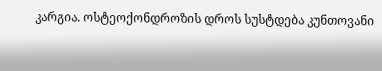კარგია. ოსტეოქონდროზის დროს სუსტდება კუნთოვანი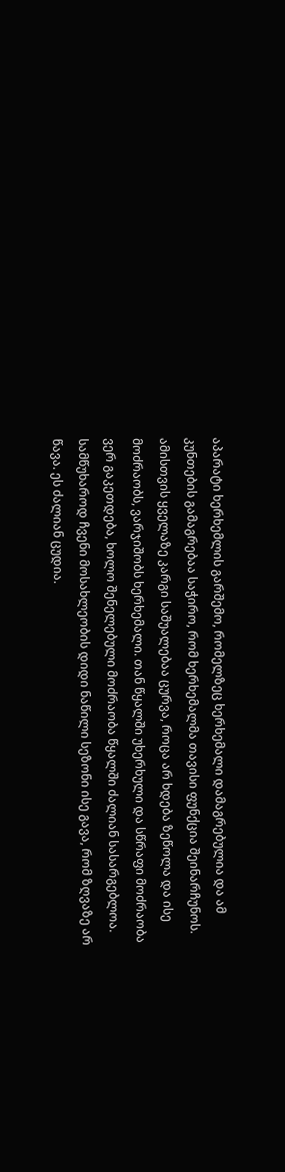აპარატი ხერხემლის გარშემო, რომელზეც ხერხემალი დამაგრებულია და ამ კუნთების გამაგრებაა საჭირო, რომ ხერხემალმა თავისი ფუნქცია შეინარჩუნოს. ამისთვის ყველაზე კარგი საშუალებაა ცურვა, როცა არ ხდება ზეწოლა და ისე მოძრაობს, ვარჯიშობს ხერხემალი. თან წყალში უხერხული და სწრაფი მოძრაობა ვერ გაკეთდება, ხოლო შენელებული მოძრაობა წყალში ძალიან სასარგებლოა. სამწუხაროდ ჩვენი მოსახლეობის დიდი ნაწილი სეზონი ისე გავა, რომ ზღვაზე არ წავა. ეს ძალიან ცუდია.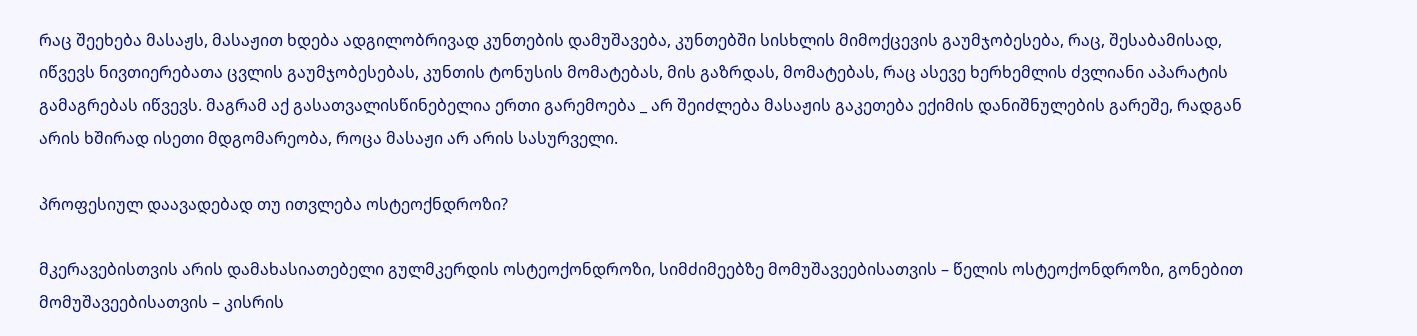რაც შეეხება მასაჟს, მასაჟით ხდება ადგილობრივად კუნთების დამუშავება, კუნთებში სისხლის მიმოქცევის გაუმჯობესება, რაც, შესაბამისად, იწვევს ნივთიერებათა ცვლის გაუმჯობესებას, კუნთის ტონუსის მომატებას, მის გაზრდას, მომატებას, რაც ასევე ხერხემლის ძვლიანი აპარატის გამაგრებას იწვევს. მაგრამ აქ გასათვალისწინებელია ერთი გარემოება _ არ შეიძლება მასაჟის გაკეთება ექიმის დანიშნულების გარეშე, რადგან არის ხშირად ისეთი მდგომარეობა, როცა მასაჟი არ არის სასურველი.

პროფესიულ დაავადებად თუ ითვლება ოსტეოქნდროზი?

მკერავებისთვის არის დამახასიათებელი გულმკერდის ოსტეოქონდროზი, სიმძიმეებზე მომუშავეებისათვის – წელის ოსტეოქონდროზი, გონებით მომუშავეებისათვის – კისრის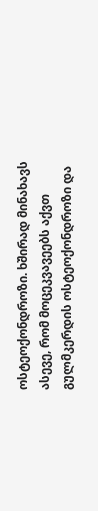ოსტეოქონდროზი. ხშირად მინახავს ასევე, რომ მოცეკვავეებს აქვთ გულმკერდის ოსტეოქონდროზი და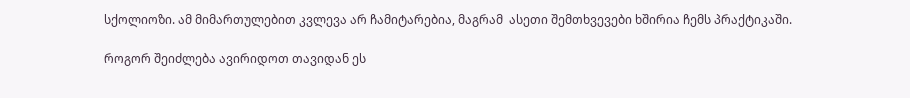სქოლიოზი. ამ მიმართულებით კვლევა არ ჩამიტარებია, მაგრამ  ასეთი შემთხვევები ხშირია ჩემს პრაქტიკაში.

როგორ შეიძლება ავირიდოთ თავიდან ეს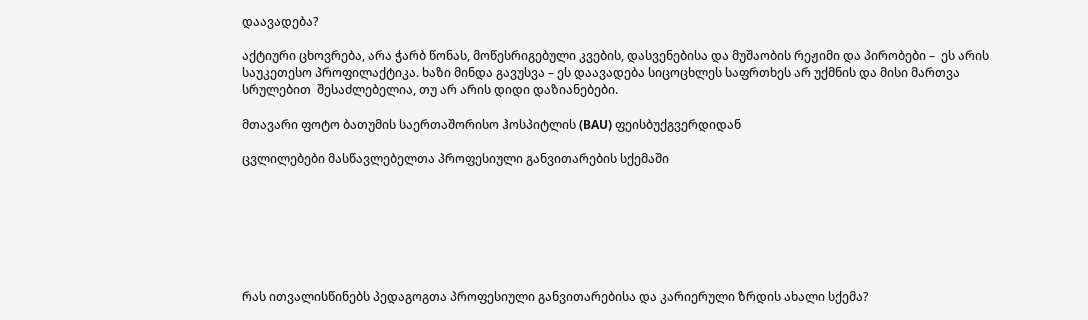დაავადება?

აქტიური ცხოვრება, არა ჭარბ წონას, მოწესრიგებული კვების, დასვენებისა და მუშაობის რეჟიმი და პირობები –  ეს არის საუკეთესო პროფილაქტიკა. ხაზი მინდა გავუსვა – ეს დაავადება სიცოცხლეს საფრთხეს არ უქმნის და მისი მართვა სრულებით  შესაძლებელია, თუ არ არის დიდი დაზიანებები.

მთავარი ფოტო ბათუმის საერთაშორისო ჰოსპიტლის (BAU) ფეისბუქგვერდიდან

ცვლილებები მასწავლებელთა პროფესიული განვითარების სქემაში







რას ითვალისწინებს პედაგოგთა პროფესიული განვითარებისა და კარიერული ზრდის ახალი სქემა?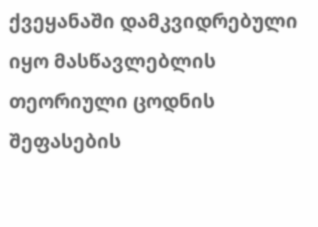ქვეყანაში დამკვიდრებული იყო მასწავლებლის თეორიული ცოდნის შეფასების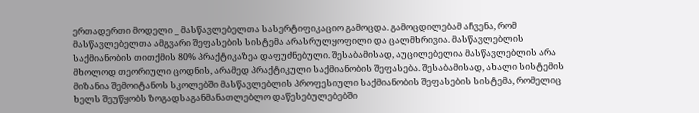ერთადერთი მოდელი _ მასწავლებელთა სასერტიფიკაციო გამოცდა. გამოცდილებამ აჩვენა, რომ მასწავლებელთა ამგვარი შეფასების სისტემა არასრულყოფილი და ცალმხრივია. მასწავლებლის საქმიანობის თითქმის 80% პრაქტიკაზეა დაფუძნებული. შესაბამისად, აუცილებელია მასწავლებლის არა მხოლოდ თეორიული ცოდნის, არამედ პრაქტიკული საქმიანობის შეფასება. შესაბამისად, ახალი სისტემის მიზანია შემოიტანოს სკოლებში მასწავლებლის პროფესიული საქმიანობის შეფასების სისტემა, რომელიც ხელს შეუწყობს ზოგადსაგანმანათლებლო დაწესებულებებში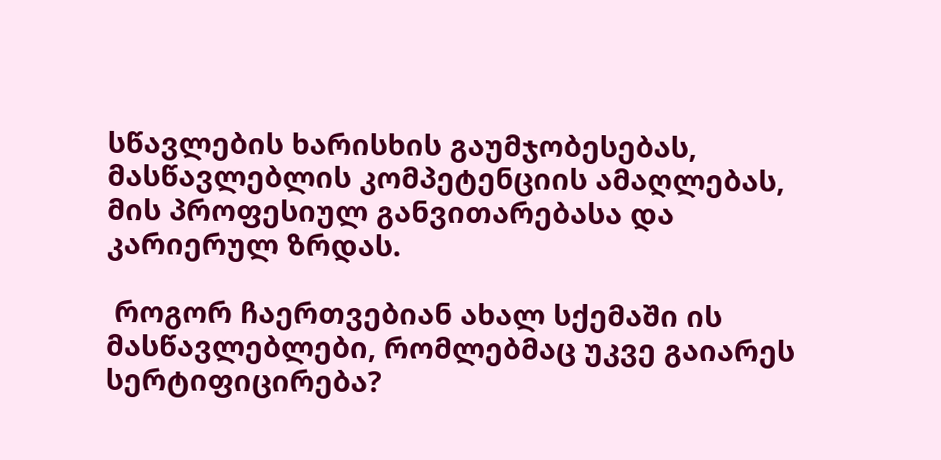სწავლების ხარისხის გაუმჯობესებას, მასწავლებლის კომპეტენციის ამაღლებას, მის პროფესიულ განვითარებასა და კარიერულ ზრდას.

 როგორ ჩაერთვებიან ახალ სქემაში ის მასწავლებლები, რომლებმაც უკვე გაიარეს სერტიფიცირება?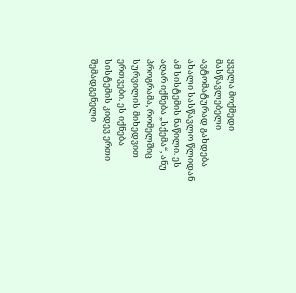ყველა მოქმედი მასწავლებელი ავტომატურად გახდება ახალი სასწავლო წლიდან ამ სისტემის ნაწილი. ეს აღარ იქნება „სქემა“, ანუ პროგრამა, რომელშიც სურვილის მიხედვით ერთვები. ეს იქნება სისტემის კიდევ ერთი შემადგენელი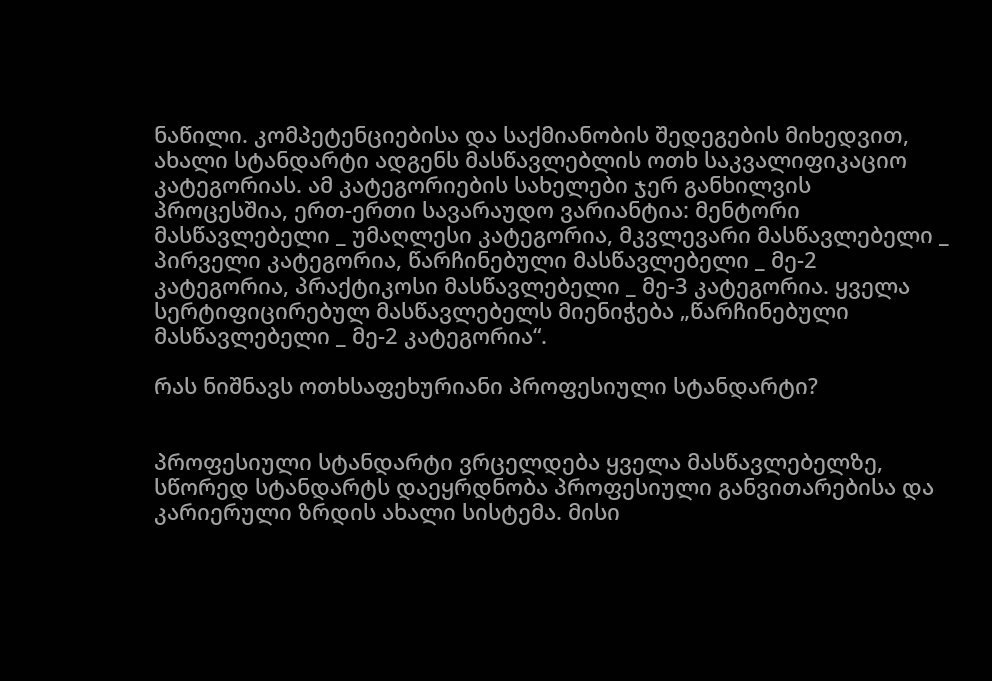ნაწილი. კომპეტენციებისა და საქმიანობის შედეგების მიხედვით, ახალი სტანდარტი ადგენს მასწავლებლის ოთხ საკვალიფიკაციო კატეგორიას. ამ კატეგორიების სახელები ჯერ განხილვის პროცესშია, ერთ-ერთი სავარაუდო ვარიანტია: მენტორი მასწავლებელი _ უმაღლესი კატეგორია, მკვლევარი მასწავლებელი _ პირველი კატეგორია, წარჩინებული მასწავლებელი _ მე-2 კატეგორია, პრაქტიკოსი მასწავლებელი _ მე-3 კატეგორია. ყველა სერტიფიცირებულ მასწავლებელს მიენიჭება „წარჩინებული მასწავლებელი _ მე-2 კატეგორია“.

რას ნიშნავს ოთხსაფეხურიანი პროფესიული სტანდარტი?


პროფესიული სტანდარტი ვრცელდება ყველა მასწავლებელზე, სწორედ სტანდარტს დაეყრდნობა პროფესიული განვითარებისა და კარიერული ზრდის ახალი სისტემა. მისი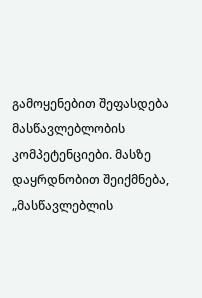გამოყენებით შეფასდება მასწავლებლობის კომპეტენციები. მასზე დაყრდნობით შეიქმნება, „მასწავლებლის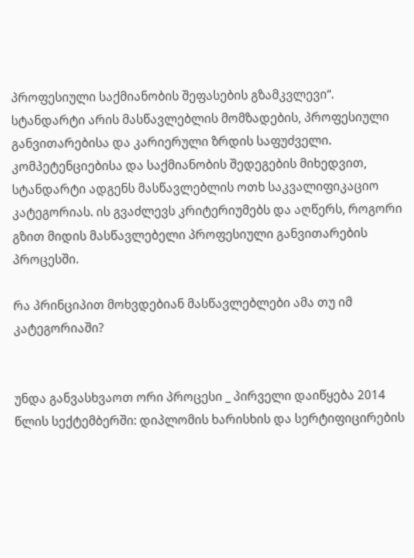პროფესიული საქმიანობის შეფასების გზამკვლევი“.
სტანდარტი არის მასწავლებლის მომზადების, პროფესიული განვითარებისა და კარიერული ზრდის საფუძველი. კომპეტენციებისა და საქმიანობის შედეგების მიხედვით, სტანდარტი ადგენს მასწავლებლის ოთხ საკვალიფიკაციო კატეგორიას. ის გვაძლევს კრიტერიუმებს და აღწერს, როგორი გზით მიდის მასწავლებელი პროფესიული განვითარების პროცესში.

რა პრინციპით მოხვდებიან მასწავლებლები ამა თუ იმ კატეგორიაში?


უნდა განვასხვაოთ ორი პროცესი _ პირველი დაიწყება 2014 წლის სექტემბერში: დიპლომის ხარისხის და სერტიფიცირების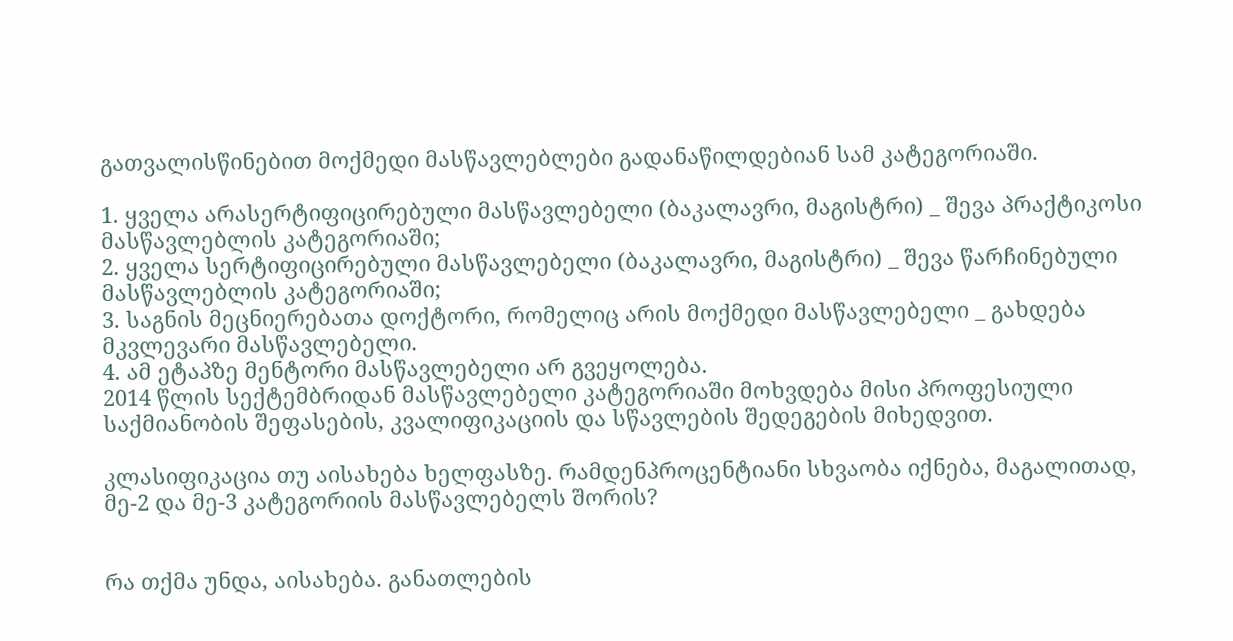გათვალისწინებით მოქმედი მასწავლებლები გადანაწილდებიან სამ კატეგორიაში.

1. ყველა არასერტიფიცირებული მასწავლებელი (ბაკალავრი, მაგისტრი) _ შევა პრაქტიკოსი მასწავლებლის კატეგორიაში;
2. ყველა სერტიფიცირებული მასწავლებელი (ბაკალავრი, მაგისტრი) _ შევა წარჩინებული მასწავლებლის კატეგორიაში;
3. საგნის მეცნიერებათა დოქტორი, რომელიც არის მოქმედი მასწავლებელი _ გახდება მკვლევარი მასწავლებელი.
4. ამ ეტაპზე მენტორი მასწავლებელი არ გვეყოლება.
2014 წლის სექტემბრიდან მასწავლებელი კატეგორიაში მოხვდება მისი პროფესიული საქმიანობის შეფასების, კვალიფიკაციის და სწავლების შედეგების მიხედვით.

კლასიფიკაცია თუ აისახება ხელფასზე. რამდენპროცენტიანი სხვაობა იქნება, მაგალითად, მე-2 და მე-3 კატეგორიის მასწავლებელს შორის?


რა თქმა უნდა, აისახება. განათლების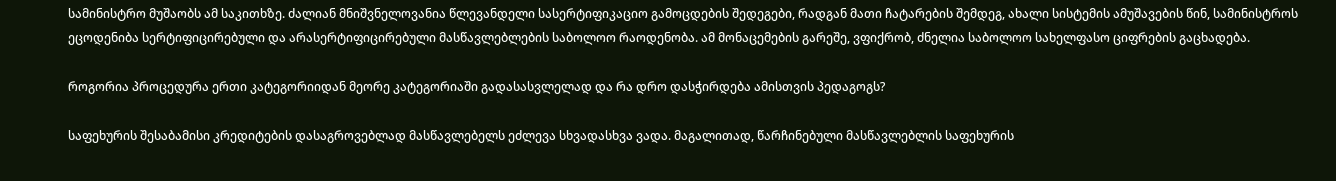სამინისტრო მუშაობს ამ საკითხზე. ძალიან მნიშვნელოვანია წლევანდელი სასერტიფიკაციო გამოცდების შედეგები, რადგან მათი ჩატარების შემდეგ, ახალი სისტემის ამუშავების წინ, სამინისტროს ეცოდენიბა სერტიფიცირებული და არასერტიფიცირებული მასწავლებლების საბოლოო რაოდენობა. ამ მონაცემების გარეშე, ვფიქრობ, ძნელია საბოლოო სახელფასო ციფრების გაცხადება.

როგორია პროცედურა ერთი კატეგორიიდან მეორე კატეგორიაში გადასასვლელად და რა დრო დასჭირდება ამისთვის პედაგოგს?

საფეხურის შესაბამისი კრედიტების დასაგროვებლად მასწავლებელს ეძლევა სხვადასხვა ვადა. მაგალითად, წარჩინებული მასწავლებლის საფეხურის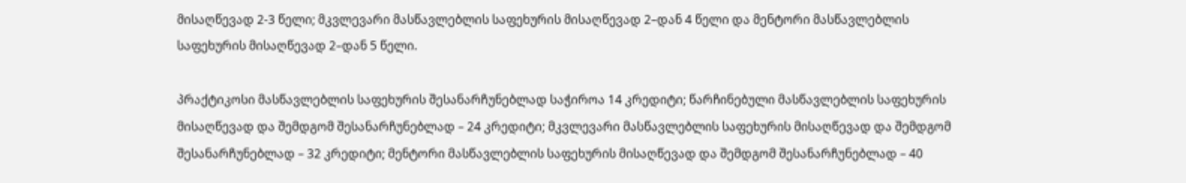მისაღწევად 2-3 წელი; მკვლევარი მასწავლებლის საფეხურის მისაღწევად 2–დან 4 წელი და მენტორი მასწავლებლის საფეხურის მისაღწევად 2–დან 5 წელი.

პრაქტიკოსი მასწავლებლის საფეხურის შესანარჩუნებლად საჭიროა 14 კრედიტი; წარჩინებული მასწავლებლის საფეხურის მისაღწევად და შემდგომ შესანარჩუნებლად – 24 კრედიტი; მკვლევარი მასწავლებლის საფეხურის მისაღწევად და შემდგომ შესანარჩუნებლად – 32 კრედიტი; მენტორი მასწავლებლის საფეხურის მისაღწევად და შემდგომ შესანარჩუნებლად – 40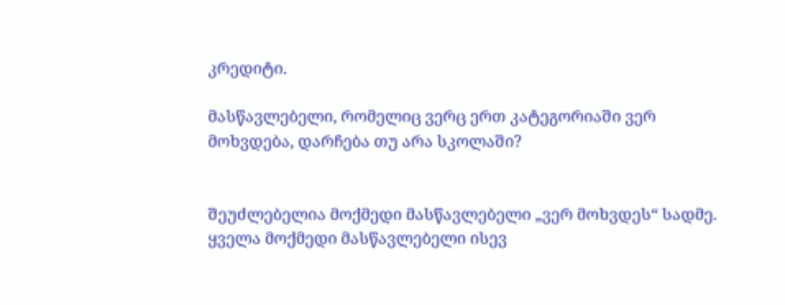კრედიტი.

მასწავლებელი, რომელიც ვერც ერთ კატეგორიაში ვერ მოხვდება, დარჩება თუ არა სკოლაში?


შეუძლებელია მოქმედი მასწავლებელი „ვერ მოხვდეს“ სადმე. ყველა მოქმედი მასწავლებელი ისევ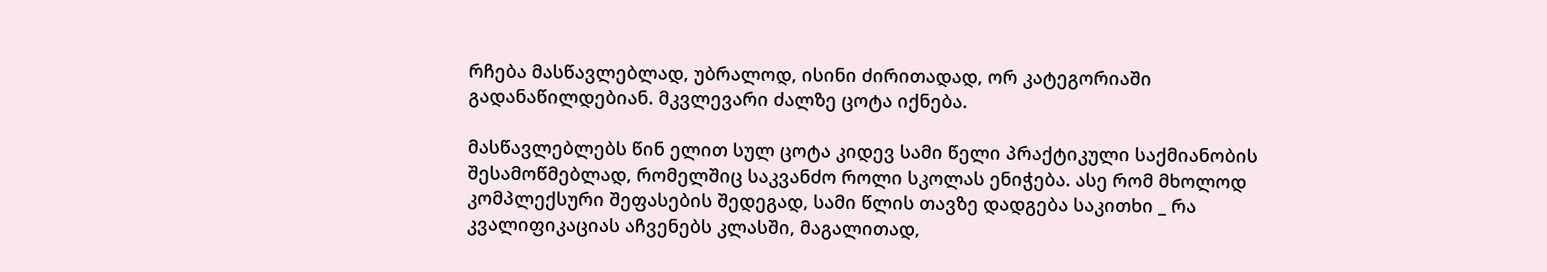რჩება მასწავლებლად, უბრალოდ, ისინი ძირითადად, ორ კატეგორიაში გადანაწილდებიან. მკვლევარი ძალზე ცოტა იქნება.

მასწავლებლებს წინ ელით სულ ცოტა კიდევ სამი წელი პრაქტიკული საქმიანობის შესამოწმებლად, რომელშიც საკვანძო როლი სკოლას ენიჭება. ასე რომ მხოლოდ კომპლექსური შეფასების შედეგად, სამი წლის თავზე დადგება საკითხი _ რა კვალიფიკაციას აჩვენებს კლასში, მაგალითად,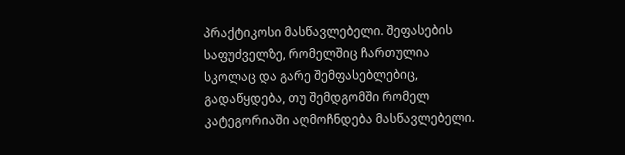პრაქტიკოსი მასწავლებელი. შეფასების საფუძველზე, რომელშიც ჩართულია სკოლაც და გარე შემფასებლებიც, გადაწყდება, თუ შემდგომში რომელ კატეგორიაში აღმოჩნდება მასწავლებელი.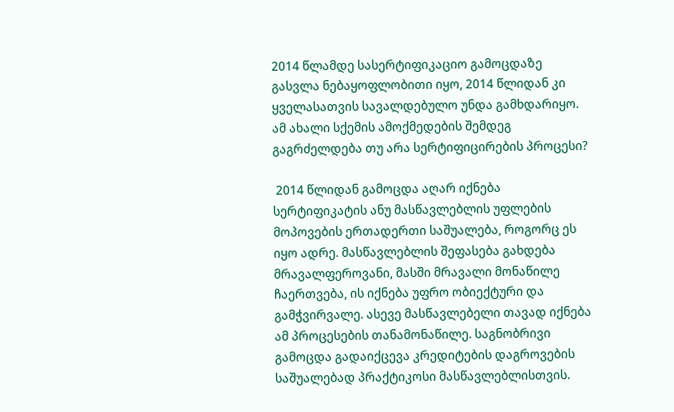2014 წლამდე სასერტიფიკაციო გამოცდაზე გასვლა ნებაყოფლობითი იყო, 2014 წლიდან კი ყველასათვის სავალდებულო უნდა გამხდარიყო. ამ ახალი სქემის ამოქმედების შემდეგ გაგრძელდება თუ არა სერტიფიცირების პროცესი?

 2014 წლიდან გამოცდა აღარ იქნება სერტიფიკატის ანუ მასწავლებლის უფლების მოპოვების ერთადერთი საშუალება, როგორც ეს იყო ადრე. მასწავლებლის შეფასება გახდება მრავალფეროვანი, მასში მრავალი მონაწილე ჩაერთვება, ის იქნება უფრო ობიექტური და გამჭვირვალე. ასევე მასწავლებელი თავად იქნება ამ პროცესების თანამონაწილე. საგნობრივი გამოცდა გადაიქცევა კრედიტების დაგროვების საშუალებად პრაქტიკოსი მასწავლებლისთვის.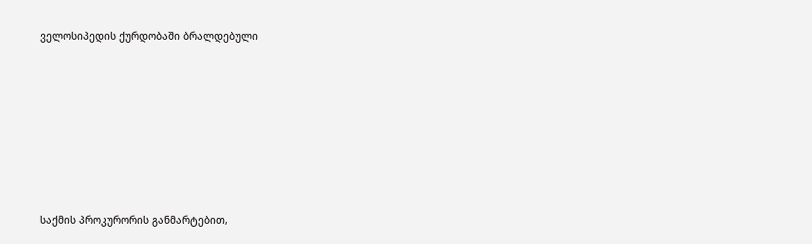ველოსიპედის ქურდობაში ბრალდებული







საქმის პროკურორის განმარტებით,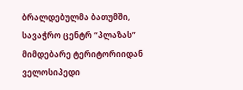ბრალდებულმა ბათუმში, სავაჭრო ცენტრ “პლაზას” მიმდებარე ტერიტორიიდან ველოსიპედი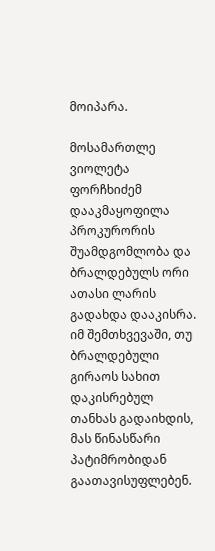მოიპარა.

მოსამართლე ვიოლეტა ფორჩხიძემ დააკმაყოფილა პროკურორის შუამდგომლობა და ბრალდებულს ორი ათასი ლარის გადახდა დააკისრა. იმ შემთხვევაში, თუ ბრალდებული გირაოს სახით დაკისრებულ თანხას გადაიხდის, მას წინასწარი პატიმრობიდან გაათავისუფლებენ.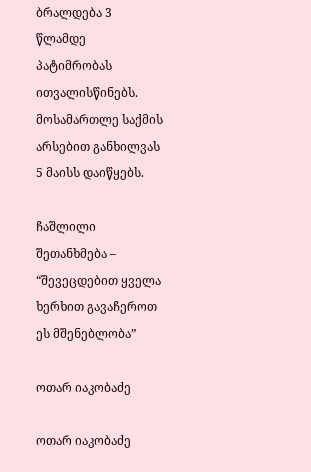ბრალდება 3 წლამდე პატიმრობას ითვალისწინებს. მოსამართლე საქმის არსებით განხილვას 5 მაისს დაიწყებს.

ჩაშლილი შეთანხმება – “შევეცდებით ყველა ხერხით გავაჩეროთ ეს მშენებლობა”

ოთარ იაკობაძე

ოთარ იაკობაძე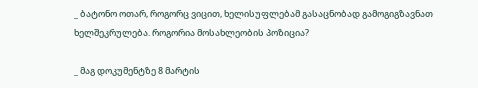_ ბატონო ოთარ, როგორც ვიცით, ხელისუფლებამ გასაცნობად გამოგიგზავნათ ხელშეკრულება. როგორია მოსახლეობის პოზიცია?

_ მაგ დოკუმენტზე 8 მარტის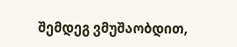შემდეგ ვმუშაობდით,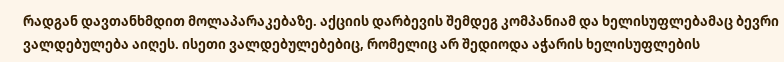რადგან დავთანხმდით მოლაპარაკებაზე. აქციის დარბევის შემდეგ კომპანიამ და ხელისუფლებამაც ბევრი ვალდებულება აიღეს. ისეთი ვალდებულებებიც, რომელიც არ შედიოდა აჭარის ხელისუფლების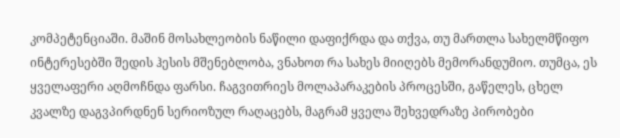კომპეტენციაში. მაშინ მოსახლეობის ნაწილი დაფიქრდა და თქვა, თუ მართლა სახელმწიფო ინტერესებში შედის ჰესის მშენებლობა, ვნახოთ რა სახეს მიიღებს მემორანდუმიო. თუმცა, ეს ყველაფერი აღმოჩნდა ფარსი. ჩაგვითრიეს მოლაპარაკების პროცესში, გაწელეს, ცხელ კვალზე დაგვპირდნენ სერიოზულ რაღაცებს, მაგრამ ყველა შეხვედრაზე პირობები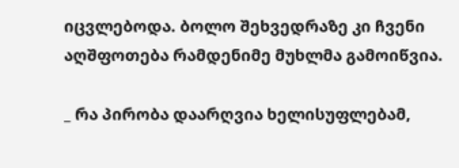იცვლებოდა. ბოლო შეხვედრაზე კი ჩვენი აღშფოთება რამდენიმე მუხლმა გამოიწვია.

_ რა პირობა დაარღვია ხელისუფლებამ,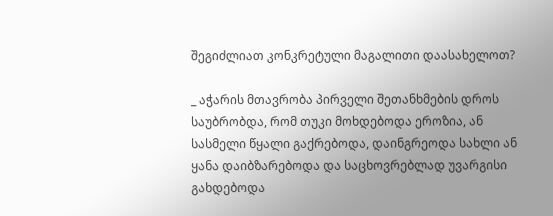შეგიძლიათ კონკრეტული მაგალითი დაასახელოთ?

_ აჭარის მთავრობა პირველი შეთანხმების დროს საუბრობდა, რომ თუკი მოხდებოდა ეროზია, ან სასმელი წყალი გაქრებოდა, დაინგრეოდა სახლი ან ყანა დაიბზარებოდა და საცხოვრებლად უვარგისი გახდებოდა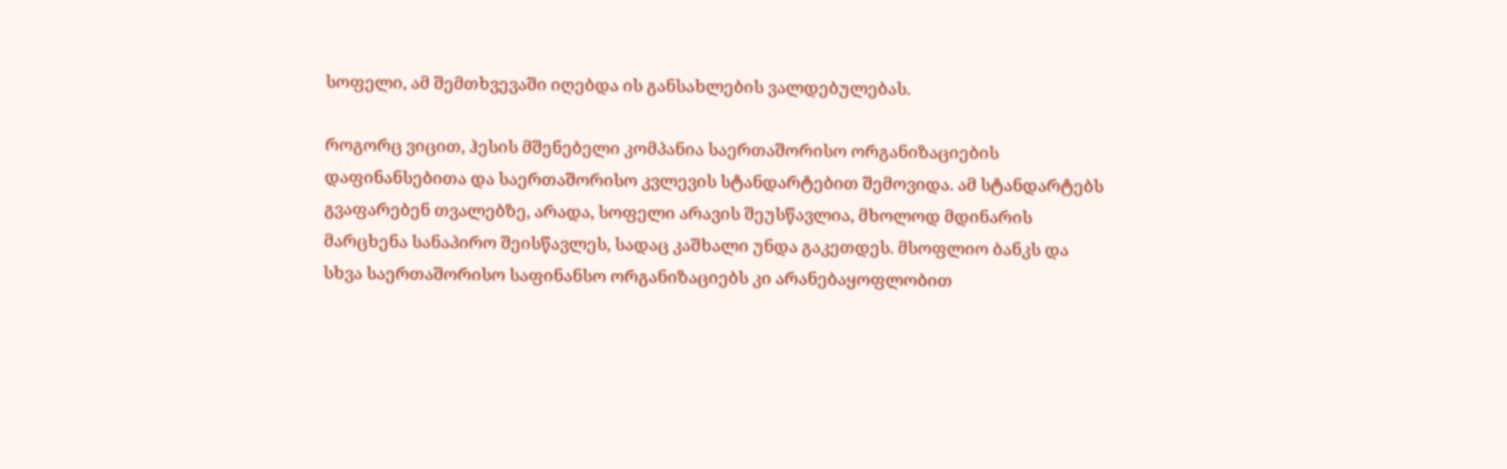სოფელი, ამ შემთხვევაში იღებდა ის განსახლების ვალდებულებას.

როგორც ვიცით, ჰესის მშენებელი კომპანია საერთაშორისო ორგანიზაციების დაფინანსებითა და საერთაშორისო კვლევის სტანდარტებით შემოვიდა. ამ სტანდარტებს გვაფარებენ თვალებზე, არადა, სოფელი არავის შეუსწავლია, მხოლოდ მდინარის მარცხენა სანაპირო შეისწავლეს, სადაც კაშხალი უნდა გაკეთდეს. მსოფლიო ბანკს და სხვა საერთაშორისო საფინანსო ორგანიზაციებს კი არანებაყოფლობით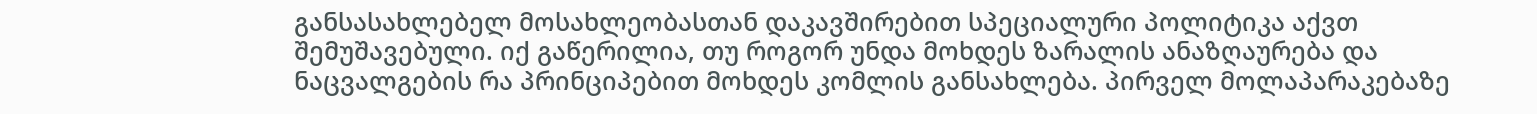განსასახლებელ მოსახლეობასთან დაკავშირებით სპეციალური პოლიტიკა აქვთ შემუშავებული. იქ გაწერილია, თუ როგორ უნდა მოხდეს ზარალის ანაზღაურება და ნაცვალგების რა პრინციპებით მოხდეს კომლის განსახლება. პირველ მოლაპარაკებაზე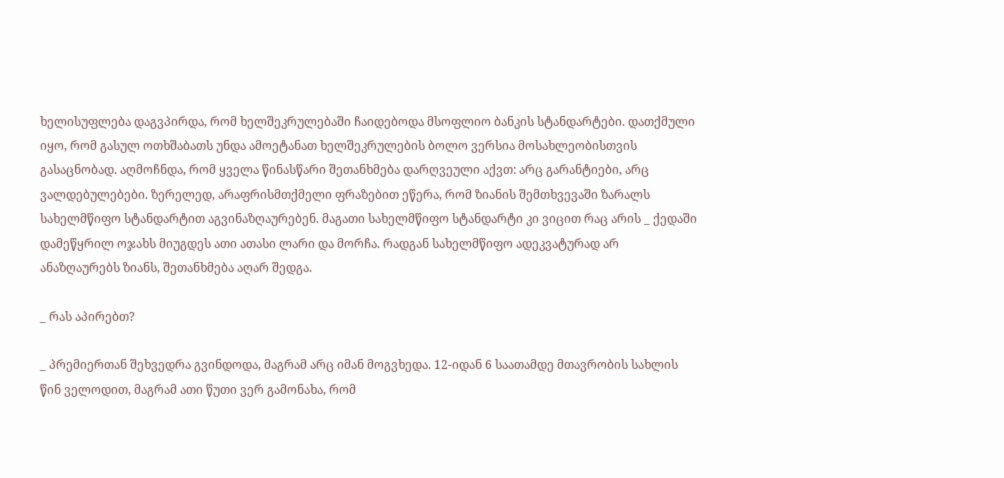ხელისუფლება დაგვპირდა, რომ ხელშეკრულებაში ჩაიდებოდა მსოფლიო ბანკის სტანდარტები. დათქმული იყო, რომ გასულ ოთხშაბათს უნდა ამოეტანათ ხელშეკრულების ბოლო ვერსია მოსახლეობისთვის გასაცნობად. აღმოჩნდა, რომ ყველა წინასწარი შეთანხმება დარღვეული აქვთ: არც გარანტიები, არც ვალდებულებები. ზერელედ, არაფრისმთქმელი ფრაზებით ეწერა, რომ ზიანის შემთხვევაში ზარალს სახელმწიფო სტანდარტით აგვინაზღაურებენ. მაგათი სახელმწიფო სტანდარტი კი ვიცით რაც არის _ ქედაში დამეწყრილ ოჯახს მიუგდეს ათი ათასი ლარი და მორჩა. რადგან სახელმწიფო ადეკვატურად არ ანაზღაურებს ზიანს, შეთანხმება აღარ შედგა.

_ რას აპირებთ?

_ პრემიერთან შეხვედრა გვინდოდა, მაგრამ არც იმან მოგვხედა. 12-იდან 6 საათამდე მთავრობის სახლის წინ ველოდით, მაგრამ ათი წუთი ვერ გამონახა, რომ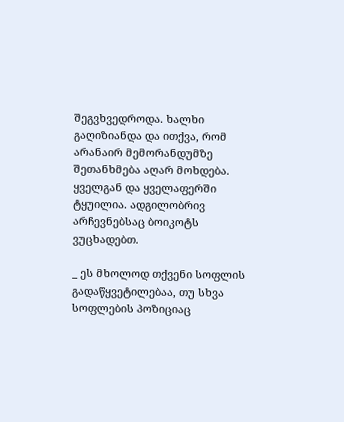შეგვხვედროდა. ხალხი გაღიზიანდა და ითქვა, რომ არანაირ მემორანდუმზე შეთანხმება აღარ მოხდება. ყველგან და ყველაფერში ტყუილია. ადგილობრივ არჩევნებსაც ბოიკოტს ვუცხადებთ.

_ ეს მხოლოდ თქვენი სოფლის გადაწყვეტილებაა, თუ სხვა სოფლების პოზიციაც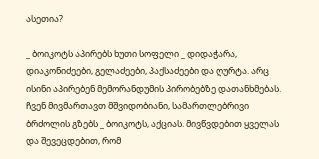ასეთია?

_ ბოიკოტს აპირებს ხუთი სოფელი _ დიდაჭარა, დიაკონიძეები, გელაძეები, პაქსაძეები და ღურტა. არც ისინი აპირებენ მემორანდუმის პირობებზე დათანხმებას. ჩვენ მივმართავთ მშვიდობიანი, სამართლებრივი ბრძოლის გზებს _ ბოიკოტს, აქციას. მივწვდებით ყველას და შევეცდებით, რომ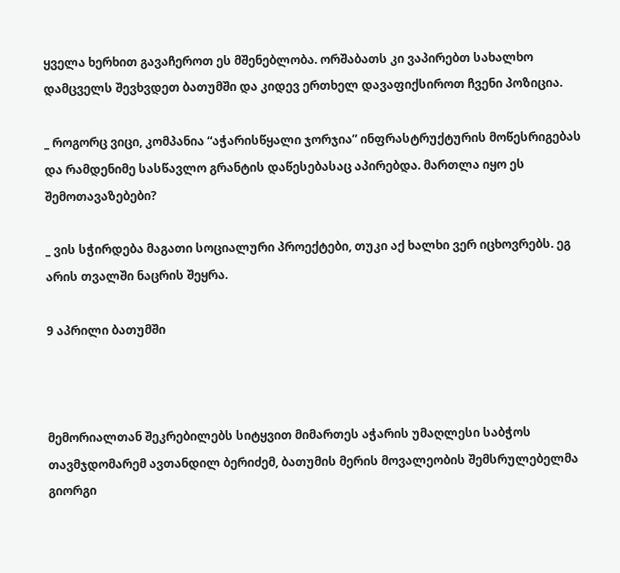ყველა ხერხით გავაჩეროთ ეს მშენებლობა. ორშაბათს კი ვაპირებთ სახალხო დამცველს შევხვდეთ ბათუმში და კიდევ ერთხელ დავაფიქსიროთ ჩვენი პოზიცია.

_ როგორც ვიცი, კომპანია “აჭარისწყალი ჯორჯია” ინფრასტრუქტურის მოწესრიგებას და რამდენიმე სასწავლო გრანტის დაწესებასაც აპირებდა. მართლა იყო ეს შემოთავაზებები?

_ ვის სჭირდება მაგათი სოციალური პროექტები, თუკი აქ ხალხი ვერ იცხოვრებს. ეგ არის თვალში ნაცრის შეყრა.

9 აპრილი ბათუმში



მემორიალთან შეკრებილებს სიტყვით მიმართეს აჭარის უმაღლესი საბჭოს თავმჯდომარემ ავთანდილ ბერიძემ, ბათუმის მერის მოვალეობის შემსრულებელმა გიორგი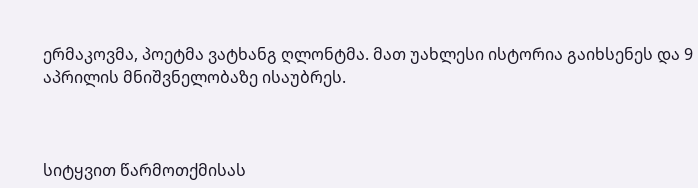ერმაკოვმა, პოეტმა ვატხანგ ღლონტმა. მათ უახლესი ისტორია გაიხსენეს და 9 აპრილის მნიშვნელობაზე ისაუბრეს.



სიტყვით წარმოთქმისას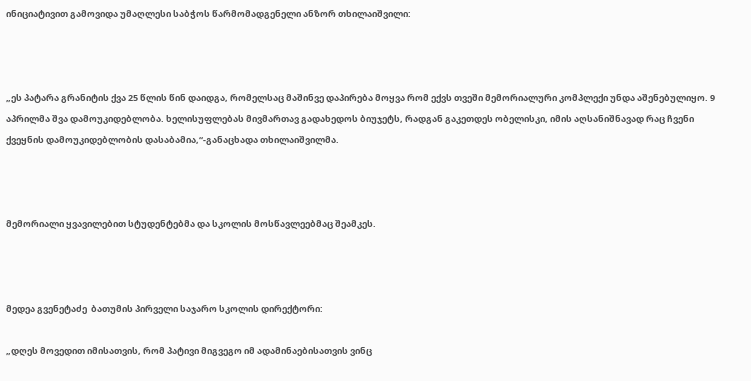ინიციატივით გამოვიდა უმაღლესი საბჭოს წარმომადგენელი ანზორ თხილაიშვილი:



„ეს პატარა გრანიტის ქვა 25 წლის წინ დაიდგა, რომელსაც მაშინვე დაპირება მოყვა რომ ექვს თვეში მემორიალური კომპლექი უნდა აშენებულიყო. 9 აპრილმა შვა დამოუკიდებლობა. ხელისუფლებას მივმართავ გადახედოს ბიუჯეტს, რადგან გაკეთდეს ობელისკი, იმის აღსანიშნავად რაც ჩვენი ქვეყნის დამოუკიდებლობის დასაბამია,“-განაცხადა თხილაიშვილმა.



მემორიალი ყვავილებით სტუდენტებმა და სკოლის მოსწავლეებმაც შეამკეს.



მედეა გვენეტაძე  ბათუმის პირველი საჯარო სკოლის დირექტორი:

„დღეს მოვედით იმისათვის, რომ პატივი მიგვეგო იმ ადამინაებისათვის ვინც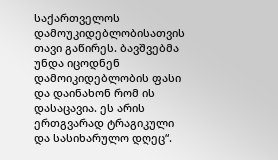საქართველოს დამოუკიდებლობისათვის თავი გაწირეს. ბავშვებმა უნდა იცოდნენ დამოიკიდებლობის ფასი და დაინახონ რომ ის დასაცავია. ეს არის ერთგვარად ტრაგიკული და სასიხარულო დღეც“.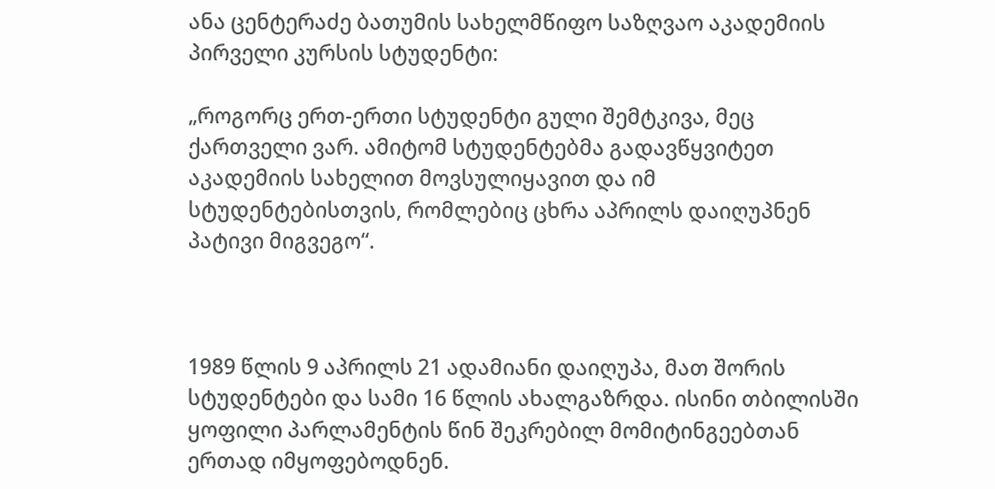ანა ცენტერაძე ბათუმის სახელმწიფო საზღვაო აკადემიის პირველი კურსის სტუდენტი:

„როგორც ერთ-ერთი სტუდენტი გული შემტკივა, მეც ქართველი ვარ. ამიტომ სტუდენტებმა გადავწყვიტეთ აკადემიის სახელით მოვსულიყავით და იმ სტუდენტებისთვის, რომლებიც ცხრა აპრილს დაიღუპნენ პატივი მიგვეგო“.



1989 წლის 9 აპრილს 21 ადამიანი დაიღუპა, მათ შორის სტუდენტები და სამი 16 წლის ახალგაზრდა. ისინი თბილისში ყოფილი პარლამენტის წინ შეკრებილ მომიტინგეებთან ერთად იმყოფებოდნენ.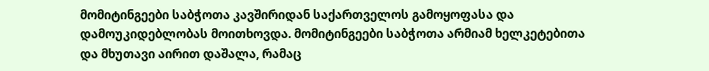მომიტინგეები საბჭოთა კავშირიდან საქართველოს გამოყოფასა და დამოუკიდებლობას მოითხოვდა. მომიტინგეები საბჭოთა არმიამ ხელკეტებითა და მხუთავი აირით დაშალა, რამაც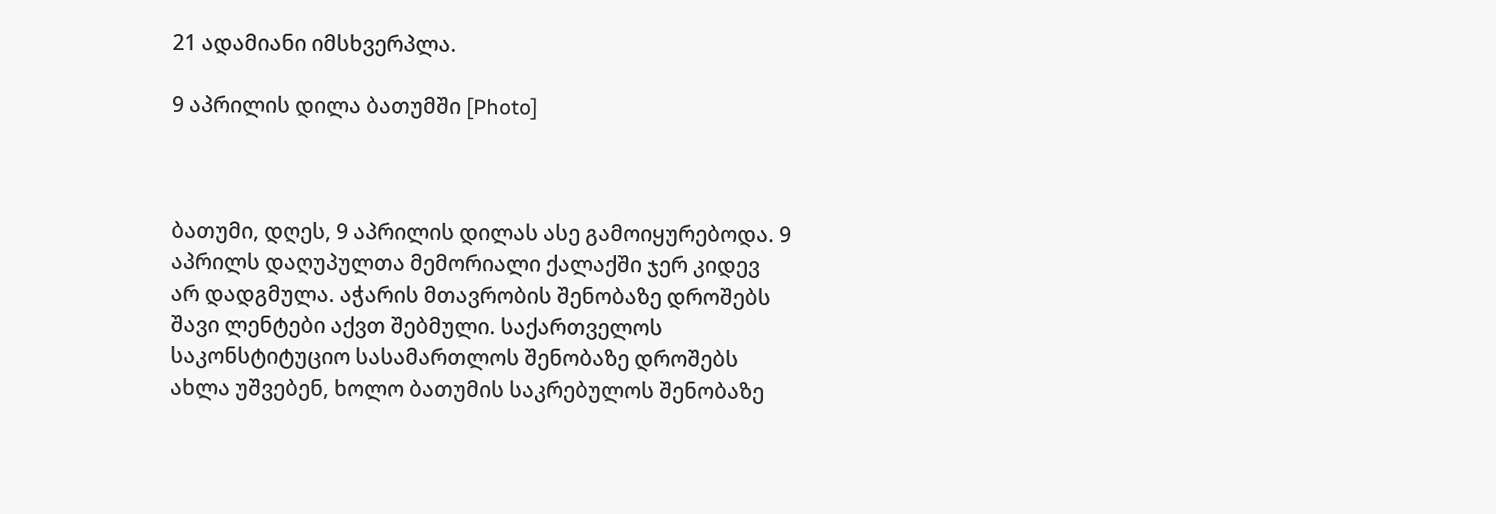21 ადამიანი იმსხვერპლა.

9 აპრილის დილა ბათუმში [Photo]



ბათუმი, დღეს, 9 აპრილის დილას ასე გამოიყურებოდა. 9 აპრილს დაღუპულთა მემორიალი ქალაქში ჯერ კიდევ არ დადგმულა. აჭარის მთავრობის შენობაზე დროშებს შავი ლენტები აქვთ შებმული. საქართველოს საკონსტიტუციო სასამართლოს შენობაზე დროშებს ახლა უშვებენ, ხოლო ბათუმის საკრებულოს შენობაზე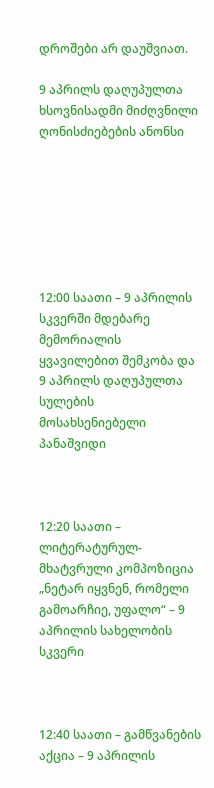დროშები არ დაუშვიათ.

9 აპრილს დაღუპულთა ხსოვნისადმი მიძღვნილი ღონისძიებების ანონსი







12:00 საათი – 9 აპრილის სკვერში მდებარე მემორიალის ყვავილებით შემკობა და 9 აპრილს დაღუპულთა სულების მოსახსენიებელი პანაშვიდი



12:20 საათი – ლიტერატურულ-მხატვრული კომპოზიცია „ნეტარ იყვნენ, რომელი გამოარჩიე, უფალო“ – 9 აპრილის სახელობის სკვერი



12:40 საათი – გამწვანების აქცია – 9 აპრილის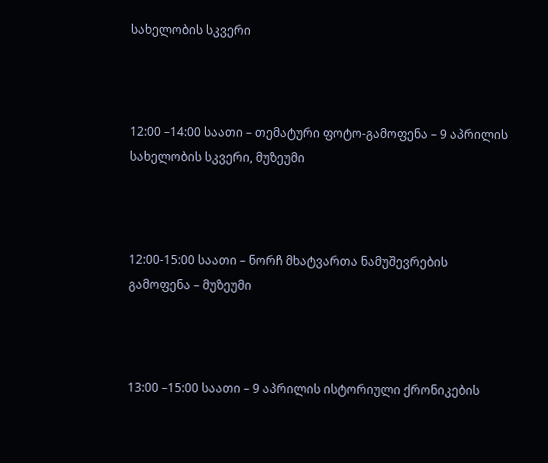სახელობის სკვერი



12:00 –14:00 საათი – თემატური ფოტო-გამოფენა – 9 აპრილის სახელობის სკვერი, მუზეუმი



12:00-15:00 საათი – ნორჩ მხატვართა ნამუშევრების გამოფენა – მუზეუმი



13:00 –15:00 საათი – 9 აპრილის ისტორიული ქრონიკების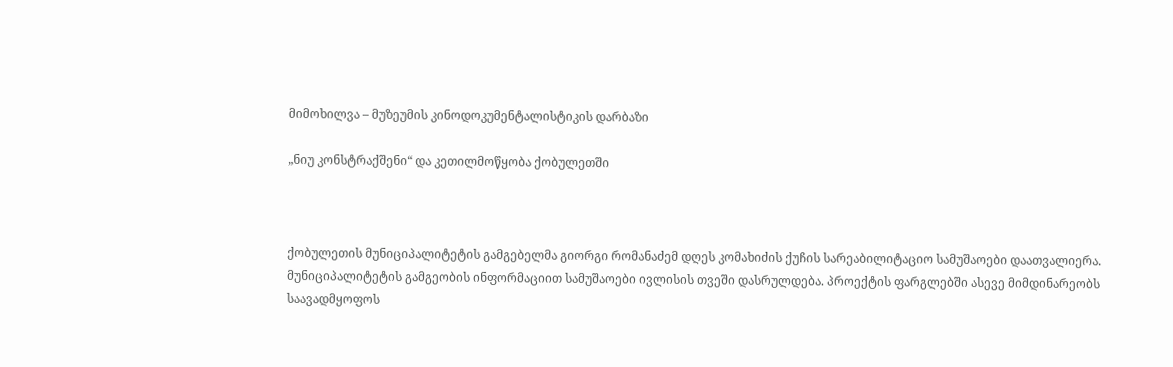მიმოხილვა – მუზეუმის კინოდოკუმენტალისტიკის დარბაზი

„ნიუ კონსტრაქშენი“ და კეთილმოწყობა ქობულეთში



ქობულეთის მუნიციპალიტეტის გამგებელმა გიორგი რომანაძემ დღეს კომახიძის ქუჩის სარეაბილიტაციო სამუშაოები დაათვალიერა. მუნიციპალიტეტის გამგეობის ინფორმაციით სამუშაოები ივლისის თვეში დასრულდება. პროექტის ფარგლებში ასევე მიმდინარეობს საავადმყოფოს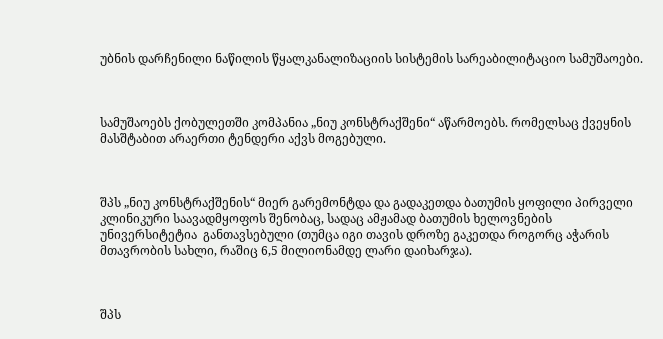უბნის დარჩენილი ნაწილის წყალკანალიზაციის სისტემის სარეაბილიტაციო სამუშაოები.



სამუშაოებს ქობულეთში კომპანია „ნიუ კონსტრაქშენი“ აწარმოებს. რომელსაც ქვეყნის მასშტაბით არაერთი ტენდერი აქვს მოგებული.



შპს „ნიუ კონსტრაქშენის“ მიერ გარემონტდა და გადაკეთდა ბათუმის ყოფილი პირველი კლინიკური საავადმყოფოს შენობაც, სადაც ამჟამად ბათუმის ხელოვნების უნივერსიტეტია  განთავსებული (თუმცა იგი თავის დროზე გაკეთდა როგორც აჭარის მთავრობის სახლი, რაშიც 6,5 მილიონამდე ლარი დაიხარჯა).



შპს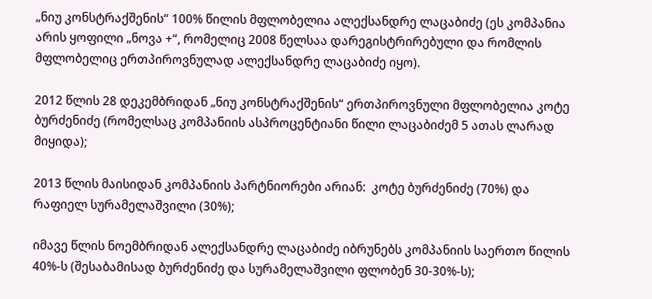„ნიუ კონსტრაქშენის“ 100% წილის მფლობელია ალექსანდრე ლაცაბიძე (ეს კომპანია არის ყოფილი „ნოვა +“, რომელიც 2008 წელსაა დარეგისტრირებული და რომლის მფლობელიც ერთპიროვნულად ალექსანდრე ლაცაბიძე იყო).

2012 წლის 28 დეკემბრიდან „ნიუ კონსტრაქშენის“ ერთპიროვნული მფლობელია კოტე ბურძენიძე (რომელსაც კომპანიის ასპროცენტიანი წილი ლაცაბიძემ 5 ათას ლარად მიყიდა);

2013 წლის მაისიდან კომპანიის პარტნიორები არიან:  კოტე ბურძენიძე (70%) და რაფიელ სურამელაშვილი (30%);

იმავე წლის ნოემბრიდან ალექსანდრე ლაცაბიძე იბრუნებს კომპანიის საერთო წილის 40%-ს (შესაბამისად ბურძენიძე და სურამელაშვილი ფლობენ 30-30%-ს);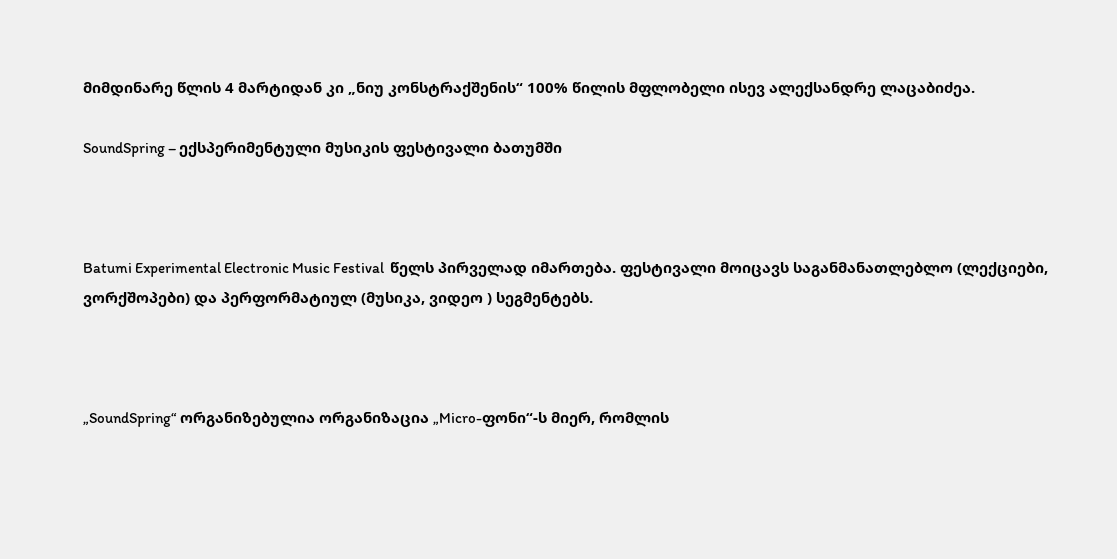მიმდინარე წლის 4 მარტიდან კი „ნიუ კონსტრაქშენის“ 100% წილის მფლობელი ისევ ალექსანდრე ლაცაბიძეა.

SoundSpring – ექსპერიმენტული მუსიკის ფესტივალი ბათუმში



Batumi Experimental Electronic Music Festival  წელს პირველად იმართება. ფესტივალი მოიცავს საგანმანათლებლო (ლექციები, ვორქშოპები) და პერფორმატიულ (მუსიკა, ვიდეო ) სეგმენტებს.



„SoundSpring“ ორგანიზებულია ორგანიზაცია „Micro-ფონი“-ს მიერ, რომლის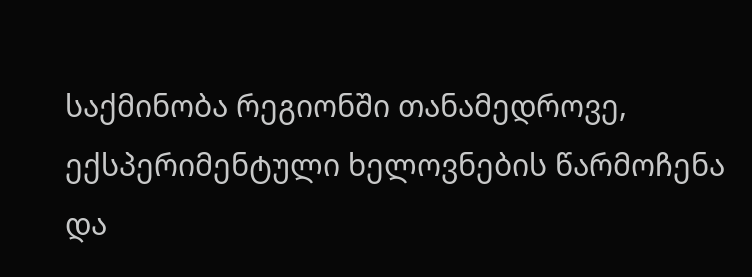საქმინობა რეგიონში თანამედროვე, ექსპერიმენტული ხელოვნების წარმოჩენა და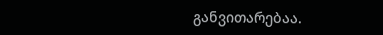განვითარებაა.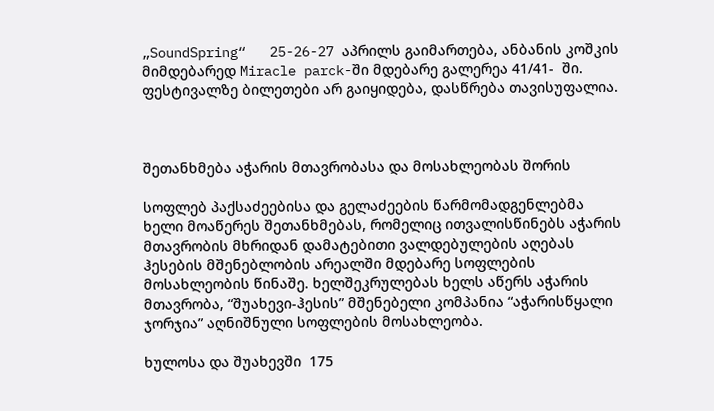„SoundSpring“   25-26-27 აპრილს გაიმართება, ანბანის კოშკის მიმდებარედ Miracle parck-ში მდებარე გალერეა 41/41-  ში.  ფესტივალზე ბილეთები არ გაიყიდება, დასწრება თავისუფალია.



შეთანხმება აჭარის მთავრობასა და მოსახლეობას შორის

სოფლებ პაქსაძეებისა და გელაძეების წარმომადგენლებმა ხელი მოაწერეს შეთანხმებას, რომელიც ითვალისწინებს აჭარის მთავრობის მხრიდან დამატებითი ვალდებულების აღებას ჰესების მშენებლობის არეალში მდებარე სოფლების მოსახლეობის წინაშე. ხელშეკრულებას ხელს აწერს აჭარის მთავრობა, “შუახევი-ჰესის” მშენებელი კომპანია “აჭარისწყალი ჯორჯია” აღნიშნული სოფლების მოსახლეობა.

ხულოსა და შუახევში  175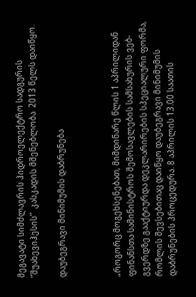მეგავატი სიმძლავრის ჰიდროელექტრო სადგურის “შუახევიჰესის”  კასკადის მშენებლობა  2013 წელს დაიწყო.

დაუბეგრავი მინიმუმის დაბრუნება



„როგორც მოგეხსენებათ, მიმდინარე წლის 1 აპრილიდან ფინანსთა სამინისტროს შემოსავლების სამსახურის ვებ-გვერდზე გააქტიურდა დეკლარირების სპეციალური ფორმა, რომლის შევსებითაც დაიწყო დაუბეგრავი მინიმუმის დაბრუნების პროცედურა. 8 აპრილის 13.00 საათის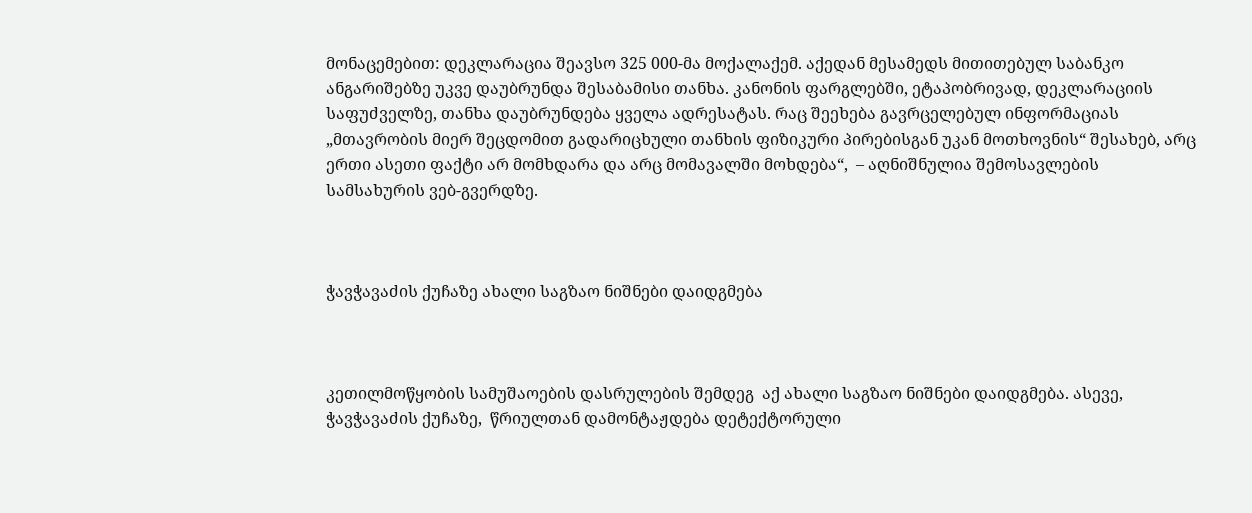მონაცემებით: დეკლარაცია შეავსო 325 000-მა მოქალაქემ. აქედან მესამედს მითითებულ საბანკო ანგარიშებზე უკვე დაუბრუნდა შესაბამისი თანხა. კანონის ფარგლებში, ეტაპობრივად, დეკლარაციის საფუძველზე, თანხა დაუბრუნდება ყველა ადრესატას. რაც შეეხება გავრცელებულ ინფორმაციას „მთავრობის მიერ შეცდომით გადარიცხული თანხის ფიზიკური პირებისგან უკან მოთხოვნის“ შესახებ, არც ერთი ასეთი ფაქტი არ მომხდარა და არც მომავალში მოხდება“,  – აღნიშნულია შემოსავლების სამსახურის ვებ-გვერდზე.



ჭავჭავაძის ქუჩაზე ახალი საგზაო ნიშნები დაიდგმება



კეთილმოწყობის სამუშაოების დასრულების შემდეგ  აქ ახალი საგზაო ნიშნები დაიდგმება. ასევე, ჭავჭავაძის ქუჩაზე,  წრიულთან დამონტაჟდება დეტექტორული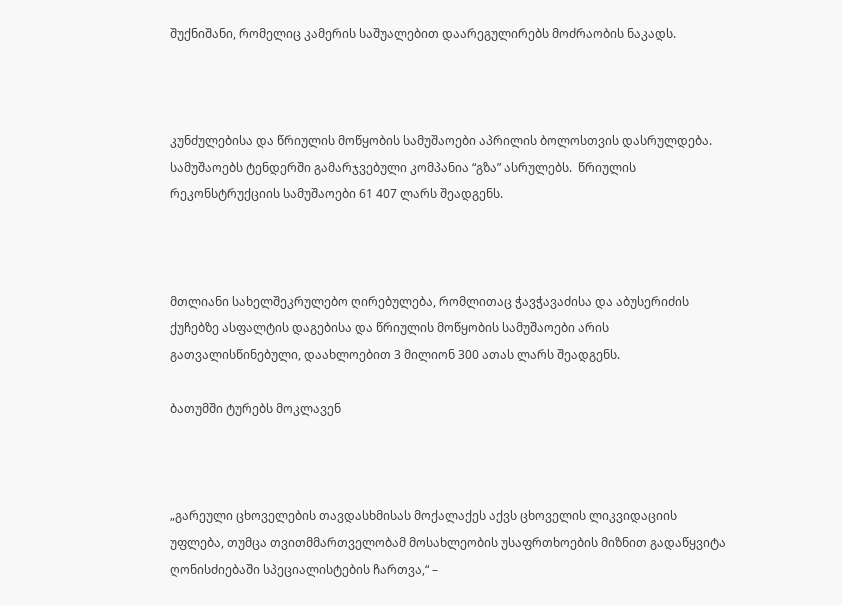შუქნიშანი, რომელიც კამერის საშუალებით დაარეგულირებს მოძრაობის ნაკადს.



კუნძულებისა და წრიულის მოწყობის სამუშაოები აპრილის ბოლოსთვის დასრულდება. სამუშაოებს ტენდერში გამარჯვებული კომპანია “გზა” ასრულებს.  წრიულის რეკონსტრუქციის სამუშაოები 61 407 ლარს შეადგენს.



მთლიანი სახელშეკრულებო ღირებულება, რომლითაც ჭავჭავაძისა და აბუსერიძის ქუჩებზე ასფალტის დაგებისა და წრიულის მოწყობის სამუშაოები არის გათვალისწინებული, დაახლოებით 3 მილიონ 300 ათას ლარს შეადგენს.

ბათუმში ტურებს მოკლავენ



„გარეული ცხოველების თავდასხმისას მოქალაქეს აქვს ცხოველის ლიკვიდაციის უფლება, თუმცა თვითმმართველობამ მოსახლეობის უსაფრთხოების მიზნით გადაწყვიტა ღონისძიებაში სპეციალისტების ჩართვა,“ –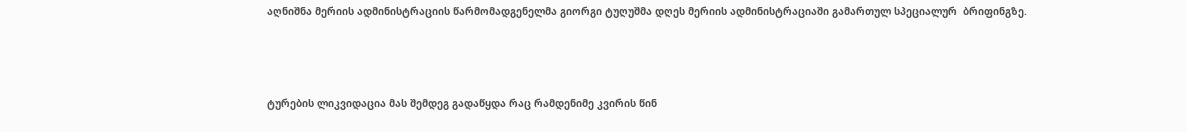აღნიშნა მერიის ადმინისტრაციის წარმომადგენელმა გიორგი ტუღუშმა დღეს მერიის ადმინისტრაციაში გამართულ სპეციალურ  ბრიფინგზე.



ტურების ლიკვიდაცია მას შემდეგ გადაწყდა რაც რამდენიმე კვირის წინ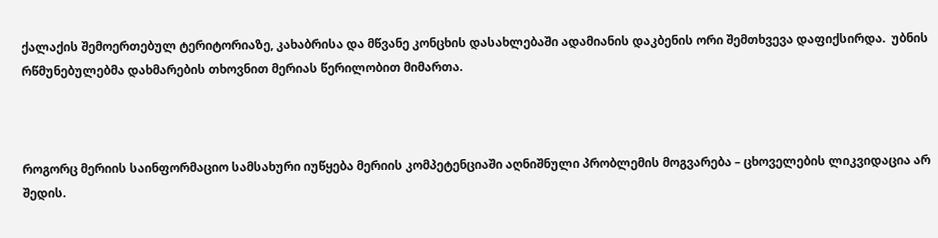ქალაქის შემოერთებულ ტერიტორიაზე, კახაბრისა და მწვანე კონცხის დასახლებაში ადამიანის დაკბენის ორი შემთხვევა დაფიქსირდა.  უბნის რწმუნებულებმა დახმარების თხოვნით მერიას წერილობით მიმართა.



როგორც მერიის საინფორმაციო სამსახური იუწყება მერიის კომპეტენციაში აღნიშნული პრობლემის მოგვარება – ცხოველების ლიკვიდაცია არ შედის.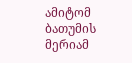ამიტომ ბათუმის მერიამ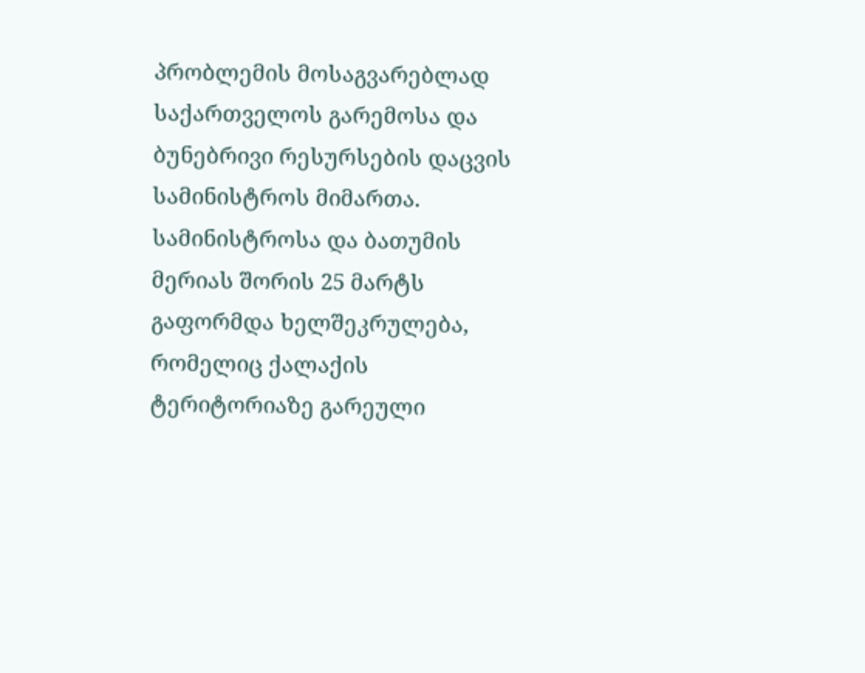პრობლემის მოსაგვარებლად საქართველოს გარემოსა და ბუნებრივი რესურსების დაცვის სამინისტროს მიმართა.  სამინისტროსა და ბათუმის მერიას შორის 25 მარტს გაფორმდა ხელშეკრულება, რომელიც ქალაქის ტერიტორიაზე გარეული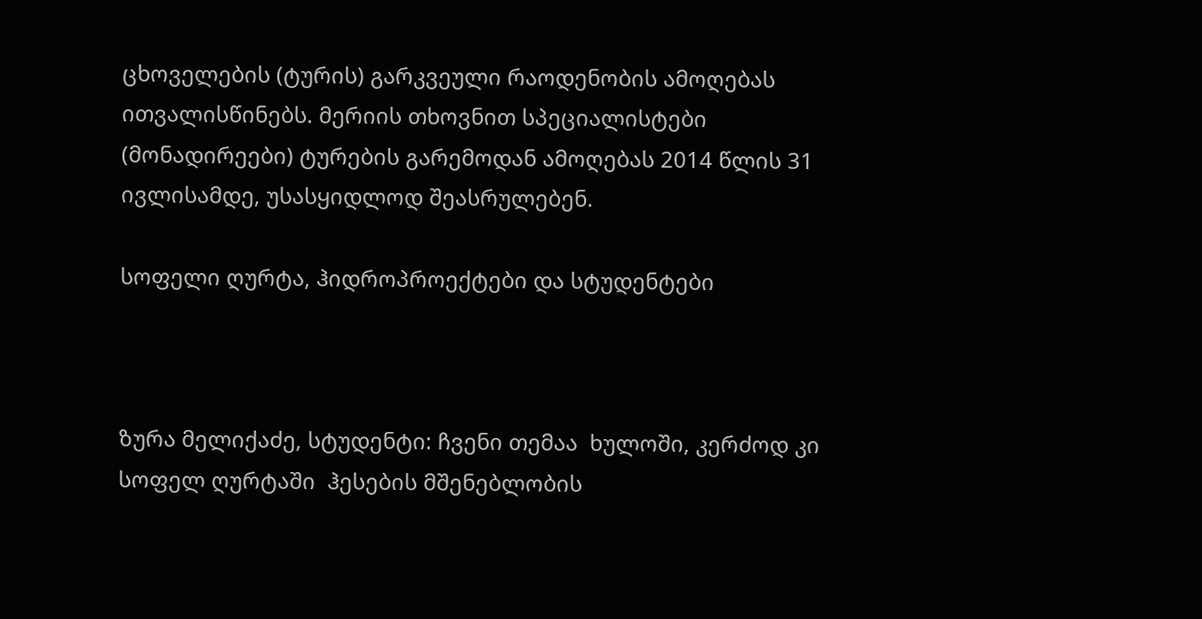ცხოველების (ტურის) გარკვეული რაოდენობის ამოღებას ითვალისწინებს. მერიის თხოვნით სპეციალისტები (მონადირეები) ტურების გარემოდან ამოღებას 2014 წლის 31 ივლისამდე, უსასყიდლოდ შეასრულებენ.

სოფელი ღურტა, ჰიდროპროექტები და სტუდენტები



ზურა მელიქაძე, სტუდენტი: ჩვენი თემაა  ხულოში, კერძოდ კი სოფელ ღურტაში  ჰესების მშენებლობის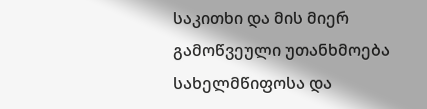საკითხი და მის მიერ გამოწვეული უთანხმოება სახელმწიფოსა და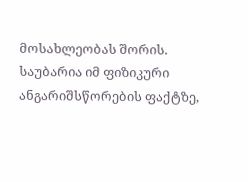მოსახლეობას შორის. საუბარია იმ ფიზიკური ანგარიშსწორების ფაქტზე,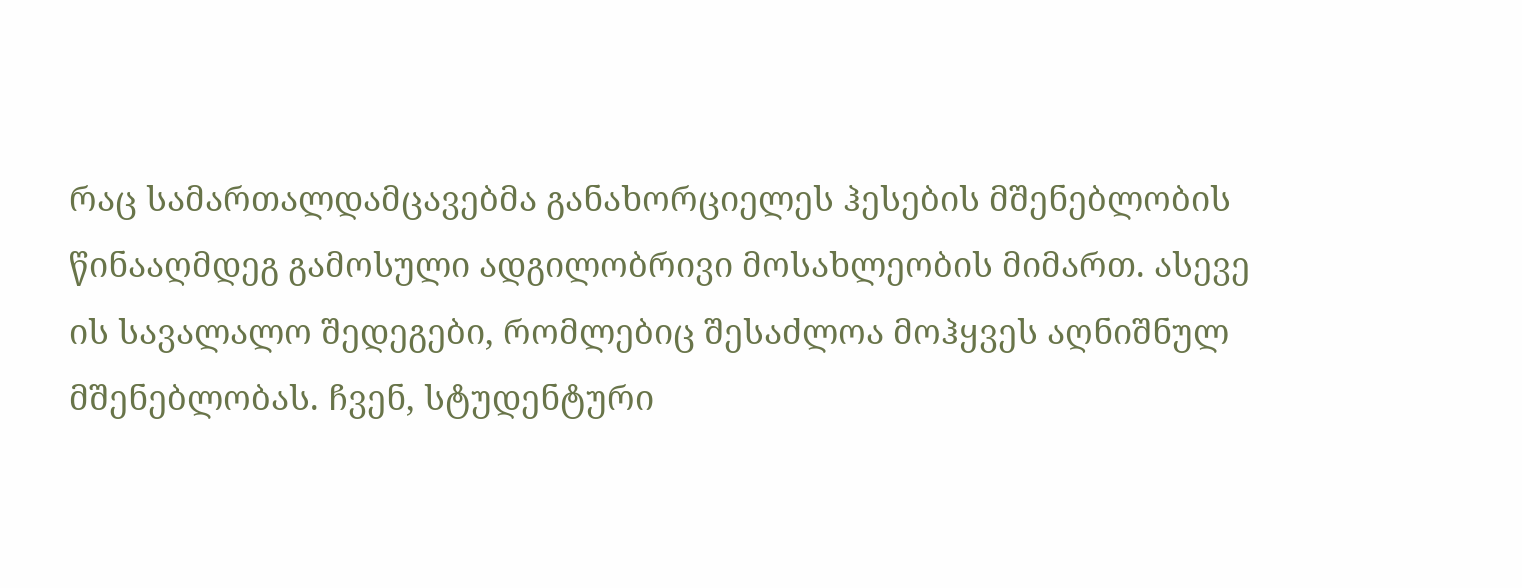რაც სამართალდამცავებმა განახორციელეს ჰესების მშენებლობის წინააღმდეგ გამოსული ადგილობრივი მოსახლეობის მიმართ. ასევე ის სავალალო შედეგები, რომლებიც შესაძლოა მოჰყვეს აღნიშნულ მშენებლობას. ჩვენ, სტუდენტური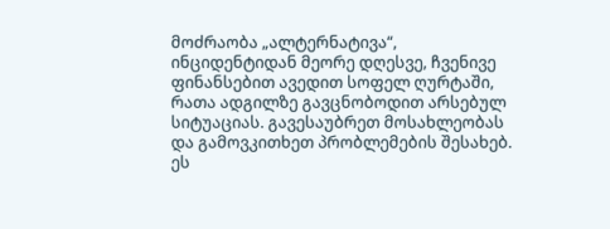მოძრაობა „ალტერნატივა“, ინციდენტიდან მეორე დღესვე, ჩვენივე ფინანსებით ავედით სოფელ ღურტაში, რათა ადგილზე გავცნობოდით არსებულ სიტუაციას. გავესაუბრეთ მოსახლეობას და გამოვკითხეთ პრობლემების შესახებ. ეს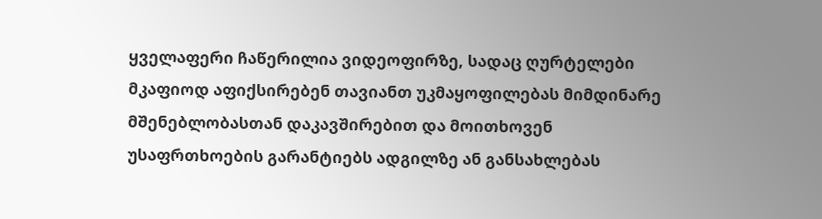ყველაფერი ჩაწერილია ვიდეოფირზე, სადაც ღურტელები მკაფიოდ აფიქსირებენ თავიანთ უკმაყოფილებას მიმდინარე მშენებლობასთან დაკავშირებით და მოითხოვენ უსაფრთხოების გარანტიებს ადგილზე ან განსახლებას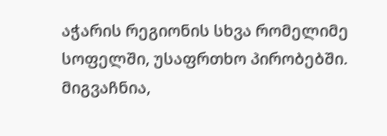აჭარის რეგიონის სხვა რომელიმე სოფელში, უსაფრთხო პირობებში.  მიგვაჩნია,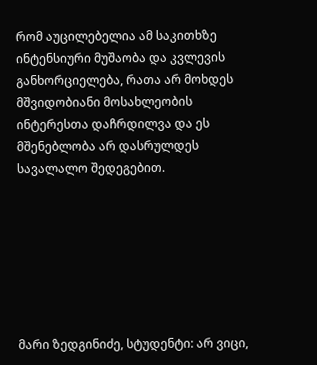რომ აუცილებელია ამ საკითხზე ინტენსიური მუშაობა და კვლევის განხორციელება, რათა არ მოხდეს მშვიდობიანი მოსახლეობის ინტერესთა დაჩრდილვა და ეს მშენებლობა არ დასრულდეს სავალალო შედეგებით.







მარი ზედგინიძე, სტუდენტი: არ ვიცი,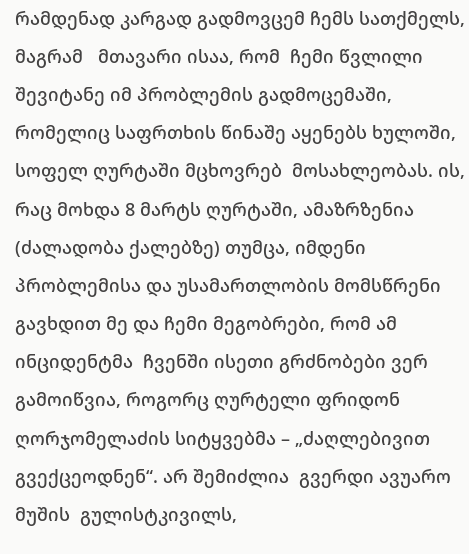რამდენად კარგად გადმოვცემ ჩემს სათქმელს, მაგრამ   მთავარი ისაა, რომ  ჩემი წვლილი შევიტანე იმ პრობლემის გადმოცემაში, რომელიც საფრთხის წინაშე აყენებს ხულოში, სოფელ ღურტაში მცხოვრებ  მოსახლეობას. ის, რაც მოხდა 8 მარტს ღურტაში, ამაზრზენია (ძალადობა ქალებზე) თუმცა, იმდენი პრობლემისა და უსამართლობის მომსწრენი გავხდით მე და ჩემი მეგობრები, რომ ამ ინციდენტმა  ჩვენში ისეთი გრძნობები ვერ გამოიწვია, როგორც ღურტელი ფრიდონ ღორჯომელაძის სიტყვებმა – „ძაღლებივით გვექცეოდნენ“. არ შემიძლია  გვერდი ავუარო მუშის  გულისტკივილს,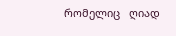რომელიც   ღიად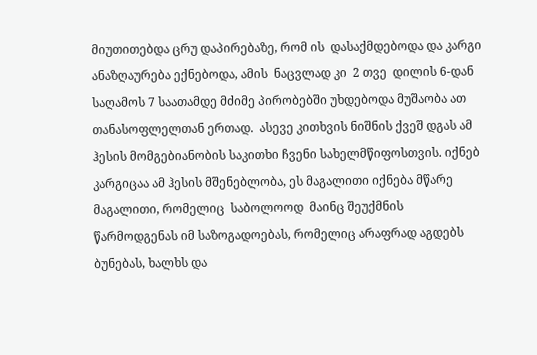მიუთითებდა ცრუ დაპირებაზე, რომ ის  დასაქმდებოდა და კარგი ანაზღაურება ექნებოდა, ამის  ნაცვლად კი  2 თვე  დილის 6-დან  საღამოს 7 საათამდე მძიმე პირობებში უხდებოდა მუშაობა ათ  თანასოფლელთან ერთად.  ასევე კითხვის ნიშნის ქვეშ დგას ამ ჰესის მომგებიანობის საკითხი ჩვენი სახელმწიფოსთვის. იქნებ კარგიცაა ამ ჰესის მშენებლობა, ეს მაგალითი იქნება მწარე მაგალითი, რომელიც  საბოლოოდ  მაინც შეუქმნის წარმოდგენას იმ საზოგადოებას, რომელიც არაფრად აგდებს ბუნებას, ხალხს და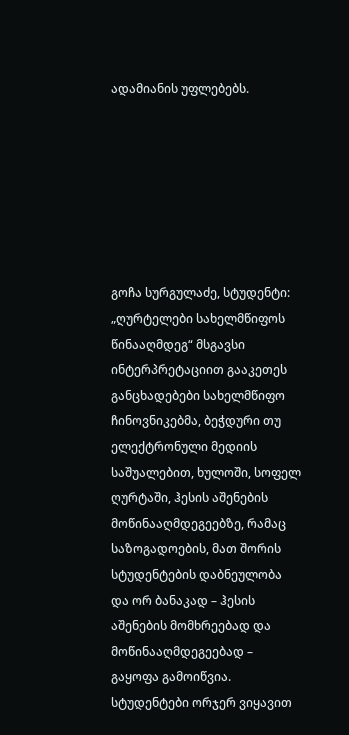ადამიანის უფლებებს.







გოჩა სურგულაძე, სტუდენტი: „ღურტელები სახელმწიფოს წინააღმდეგ“ მსგავსი ინტერპრეტაციით გააკეთეს განცხადებები სახელმწიფო ჩინოვნიკებმა, ბეჭდური თუ ელექტრონული მედიის საშუალებით, ხულოში, სოფელ ღურტაში, ჰესის აშენების მოწინააღმდეგეებზე, რამაც საზოგადოების, მათ შორის სტუდენტების დაბნეულობა და ორ ბანაკად – ჰესის აშენების მომხრეებად და მოწინააღმდეგეებად – გაყოფა გამოიწვია. სტუდენტები ორჯერ ვიყავით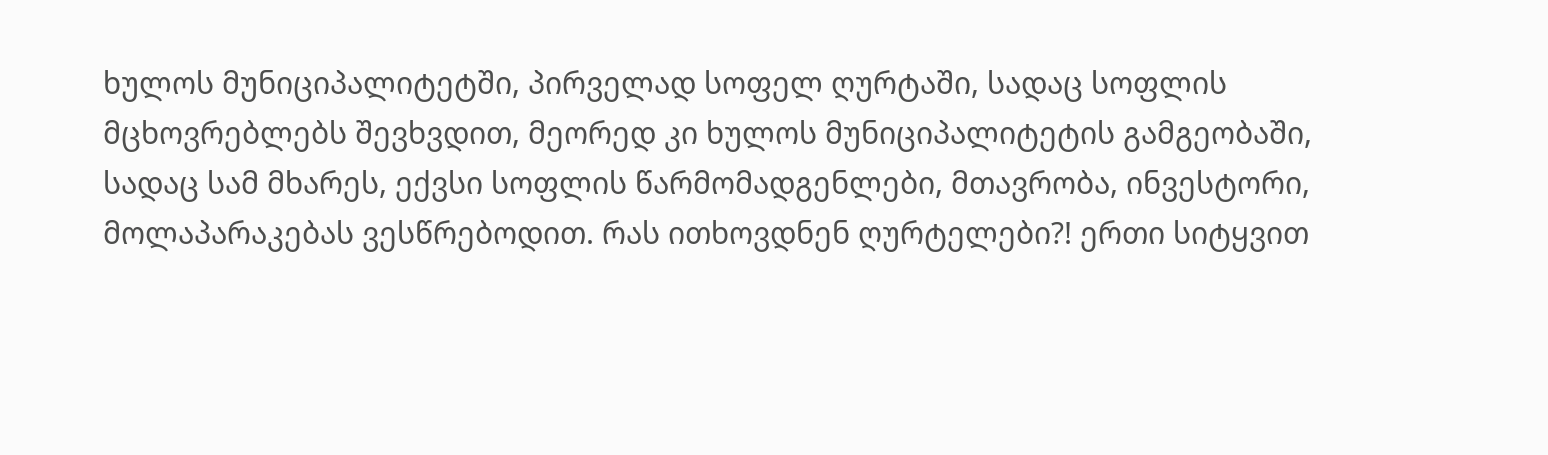ხულოს მუნიციპალიტეტში, პირველად სოფელ ღურტაში, სადაც სოფლის მცხოვრებლებს შევხვდით, მეორედ კი ხულოს მუნიციპალიტეტის გამგეობაში, სადაც სამ მხარეს, ექვსი სოფლის წარმომადგენლები, მთავრობა, ინვესტორი, მოლაპარაკებას ვესწრებოდით. რას ითხოვდნენ ღურტელები?! ერთი სიტყვით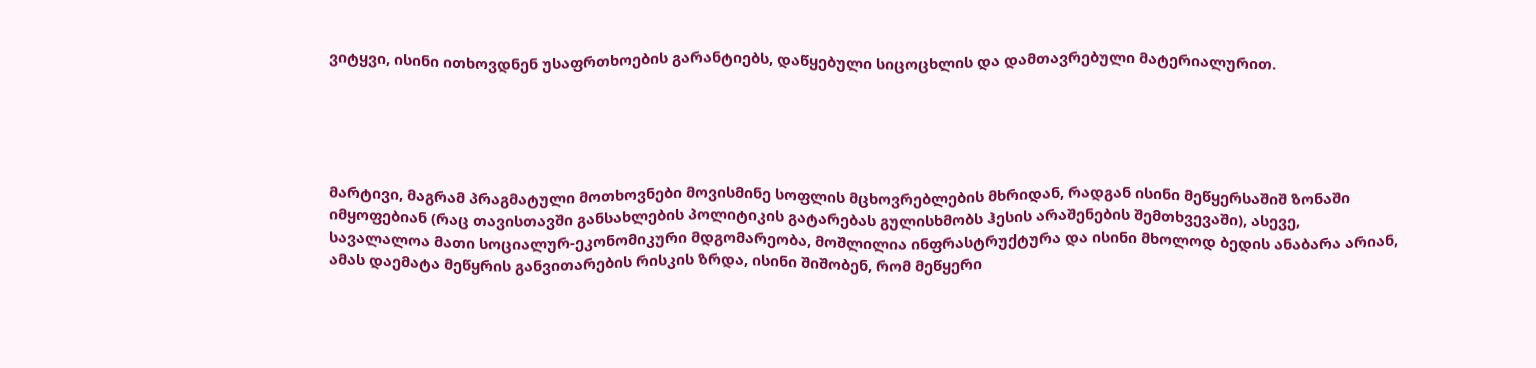ვიტყვი, ისინი ითხოვდნენ უსაფრთხოების გარანტიებს, დაწყებული სიცოცხლის და დამთავრებული მატერიალურით.





მარტივი, მაგრამ პრაგმატული მოთხოვნები მოვისმინე სოფლის მცხოვრებლების მხრიდან, რადგან ისინი მეწყერსაშიშ ზონაში იმყოფებიან (რაც თავისთავში განსახლების პოლიტიკის გატარებას გულისხმობს ჰესის არაშენების შემთხვევაში), ასევე, სავალალოა მათი სოციალურ-ეკონომიკური მდგომარეობა, მოშლილია ინფრასტრუქტურა და ისინი მხოლოდ ბედის ანაბარა არიან, ამას დაემატა მეწყრის განვითარების რისკის ზრდა, ისინი შიშობენ, რომ მეწყერი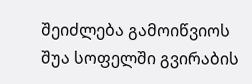შეიძლება გამოიწვიოს შუა სოფელში გვირაბის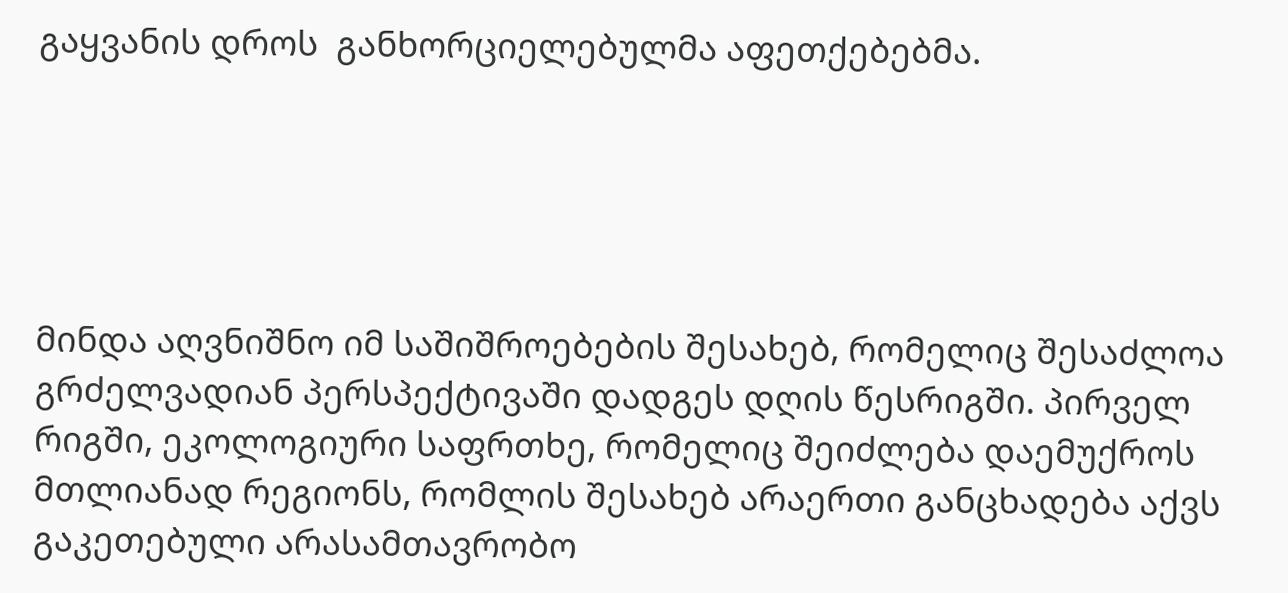გაყვანის დროს  განხორციელებულმა აფეთქებებმა.





მინდა აღვნიშნო იმ საშიშროებების შესახებ, რომელიც შესაძლოა გრძელვადიან პერსპექტივაში დადგეს დღის წესრიგში. პირველ რიგში, ეკოლოგიური საფრთხე, რომელიც შეიძლება დაემუქროს მთლიანად რეგიონს, რომლის შესახებ არაერთი განცხადება აქვს გაკეთებული არასამთავრობო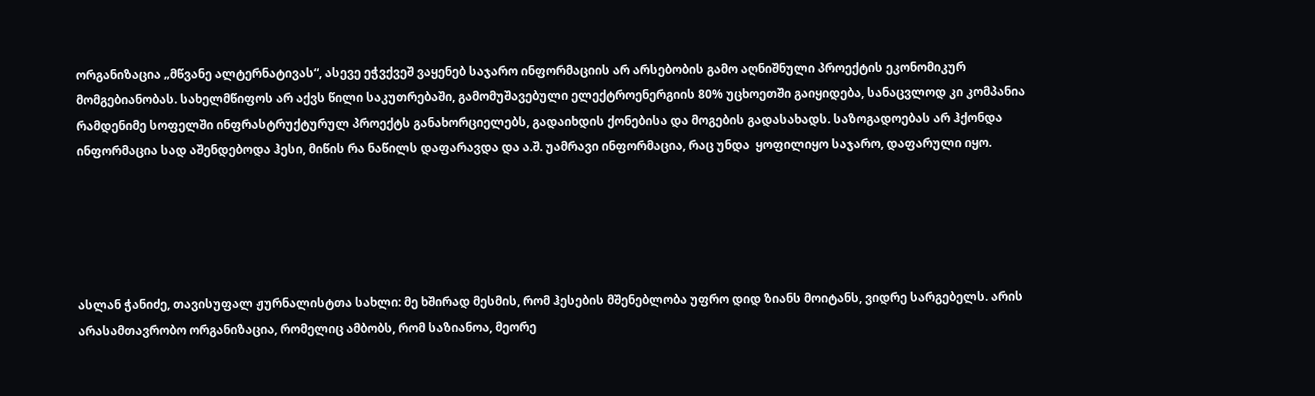ორგანიზაცია „მწვანე ალტერნატივას“, ასევე ეჭვქვეშ ვაყენებ საჯარო ინფორმაციის არ არსებობის გამო აღნიშნული პროექტის ეკონომიკურ მომგებიანობას. სახელმწიფოს არ აქვს წილი საკუთრებაში, გამომუშავებული ელექტროენერგიის 80% უცხოეთში გაიყიდება, სანაცვლოდ კი კომპანია რამდენიმე სოფელში ინფრასტრუქტურულ პროექტს განახორციელებს, გადაიხდის ქონებისა და მოგების გადასახადს. საზოგადოებას არ ჰქონდა ინფორმაცია სად აშენდებოდა ჰესი, მიწის რა ნაწილს დაფარავდა და ა.შ. უამრავი ინფორმაცია, რაც უნდა  ყოფილიყო საჯარო, დაფარული იყო.





ასლან ჭანიძე, თავისუფალ ჟურნალისტთა სახლი: მე ხშირად მესმის, რომ ჰესების მშენებლობა უფრო დიდ ზიანს მოიტანს, ვიდრე სარგებელს. არის არასამთავრობო ორგანიზაცია, რომელიც ამბობს, რომ საზიანოა, მეორე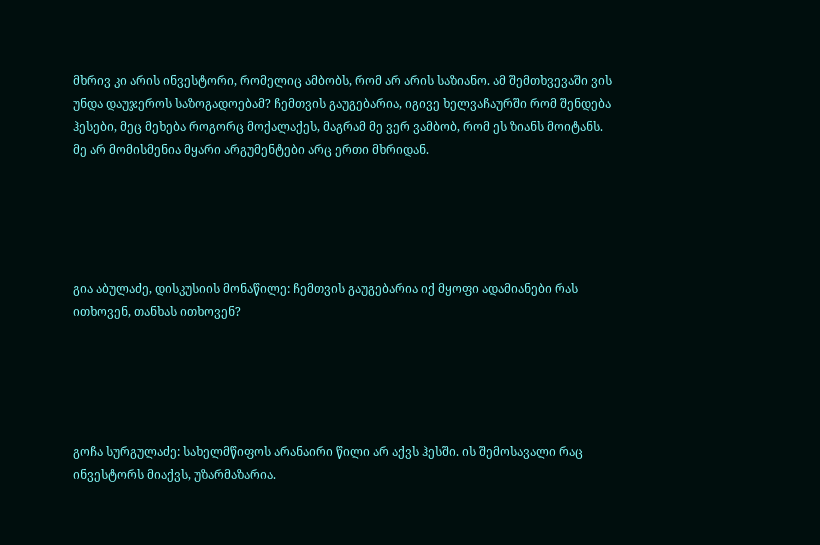მხრივ კი არის ინვესტორი, რომელიც ამბობს, რომ არ არის საზიანო. ამ შემთხვევაში ვის უნდა დაუჯეროს საზოგადოებამ? ჩემთვის გაუგებარია, იგივე ხელვაჩაურში რომ შენდება ჰესები, მეც მეხება როგორც მოქალაქეს, მაგრამ მე ვერ ვამბობ, რომ ეს ზიანს მოიტანს. მე არ მომისმენია მყარი არგუმენტები არც ერთი მხრიდან.





გია აბულაძე, დისკუსიის მონაწილე: ჩემთვის გაუგებარია იქ მყოფი ადამიანები რას ითხოვენ, თანხას ითხოვენ?





გოჩა სურგულაძე: სახელმწიფოს არანაირი წილი არ აქვს ჰესში. ის შემოსავალი რაც ინვესტორს მიაქვს, უზარმაზარია.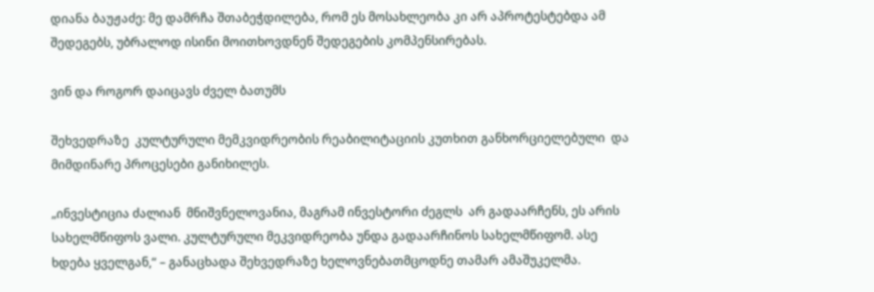დიანა ბაუჟაძე: მე დამრჩა შთაბეჭდილება, რომ ეს მოსახლეობა კი არ აპროტესტებდა ამ შედეგებს, უბრალოდ ისინი მოითხოვდნენ შედეგების კომპენსირებას.

ვინ და როგორ დაიცავს ძველ ბათუმს

შეხვედრაზე  კულტურული მემკვიდრეობის რეაბილიტაციის კუთხით განხორციელებული  და მიმდინარე პროცესები განიხილეს.

„ინვესტიცია ძალიან  მნიშვნელოვანია, მაგრამ ინვესტორი ძეგლს  არ გადაარჩენს, ეს არის სახელმწიფოს ვალი. კულტურული მეკვიდრეობა უნდა გადაარჩინოს სახელმწიფომ. ასე ხდება ყველგან,“ – განაცხადა შეხვედრაზე ხელოვნებათმცოდნე თამარ ამაშუკელმა.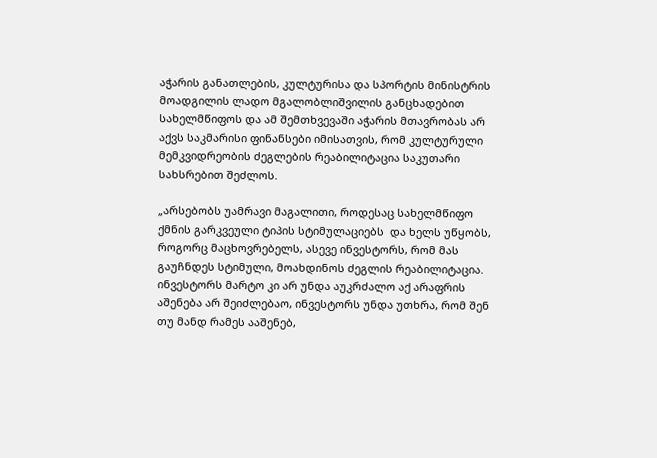აჭარის განათლების, კულტურისა და სპორტის მინისტრის მოადგილის ლადო მგალობლიშვილის განცხადებით სახელმწიფოს და ამ შემთხვევაში აჭარის მთავრობას არ აქვს საკმარისი ფინანსები იმისათვის, რომ კულტურული მემკვიდრეობის ძეგლების რეაბილიტაცია საკუთარი სახსრებით შეძლოს.

„არსებობს უამრავი მაგალითი, როდესაც სახელმწიფო ქმნის გარკვეული ტიპის სტიმულაციებს  და ხელს უწყობს,  როგორც მაცხოვრებელს, ასევე ინვესტორს, რომ მას გაუჩნდეს სტიმული, მოახდინოს ძეგლის რეაბილიტაცია. ინვესტორს მარტო კი არ უნდა აუკრძალო აქ არაფრის აშენება არ შეიძლებაო, ინვესტორს უნდა უთხრა, რომ შენ თუ მანდ რამეს ააშენებ,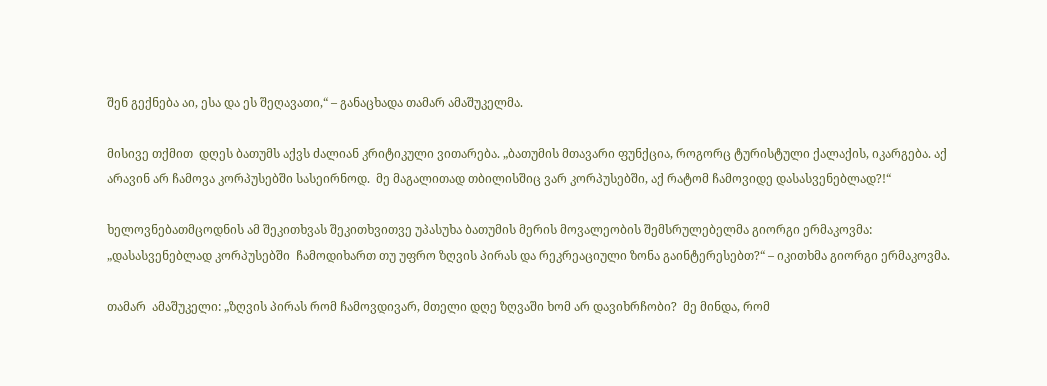შენ გექნება აი, ესა და ეს შეღავათი,“ – განაცხადა თამარ ამაშუკელმა.

მისივე თქმით  დღეს ბათუმს აქვს ძალიან კრიტიკული ვითარება. „ბათუმის მთავარი ფუნქცია, როგორც ტურისტული ქალაქის, იკარგება. აქ არავინ არ ჩამოვა კორპუსებში სასეირნოდ.  მე მაგალითად თბილისშიც ვარ კორპუსებში, აქ რატომ ჩამოვიდე დასასვენებლად?!“

ხელოვნებათმცოდნის ამ შეკითხვას შეკითხვითვე უპასუხა ბათუმის მერის მოვალეობის შემსრულებელმა გიორგი ერმაკოვმა: „დასასვენებლად კორპუსებში  ჩამოდიხართ თუ უფრო ზღვის პირას და რეკრეაციული ზონა გაინტერესებთ?“ – იკითხმა გიორგი ერმაკოვმა.

თამარ  ამაშუკელი: „ზღვის პირას რომ ჩამოვდივარ, მთელი დღე ზღვაში ხომ არ დავიხრჩობი?  მე მინდა, რომ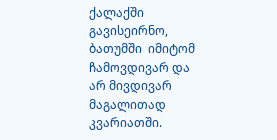ქალაქში გავისეირნო, ბათუმში  იმიტომ ჩამოვდივარ და არ მივდივარ მაგალითად კვარიათში.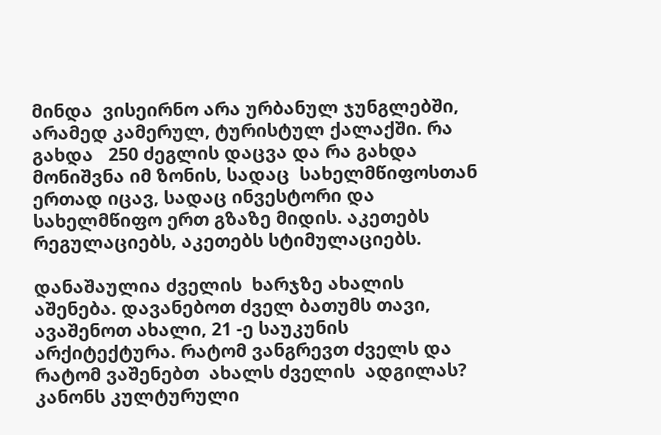მინდა  ვისეირნო არა ურბანულ ჯუნგლებში, არამედ კამერულ, ტურისტულ ქალაქში. რა გახდა   250 ძეგლის დაცვა და რა გახდა მონიშვნა იმ ზონის, სადაც  სახელმწიფოსთან  ერთად იცავ, სადაც ინვესტორი და სახელმწიფო ერთ გზაზე მიდის. აკეთებს რეგულაციებს, აკეთებს სტიმულაციებს.

დანაშაულია ძველის  ხარჯზე ახალის აშენება. დავანებოთ ძველ ბათუმს თავი, ავაშენოთ ახალი, 21 -ე საუკუნის არქიტექტურა. რატომ ვანგრევთ ძველს და  რატომ ვაშენებთ  ახალს ძველის  ადგილას? კანონს კულტურული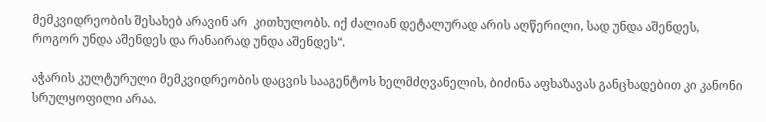მემკვიდრეობის შესახებ არავინ არ  კითხულობს. იქ ძალიან დეტალურად არის აღწერილი, სად უნდა აშენდეს, როგორ უნდა აშენდეს და რანაირად უნდა აშენდეს“.

აჭარის კულტურული მემკვიდრეობის დაცვის სააგენტოს ხელმძღვანელის, ბიძინა აფხაზავას განცხადებით კი კანონი სრულყოფილი არაა.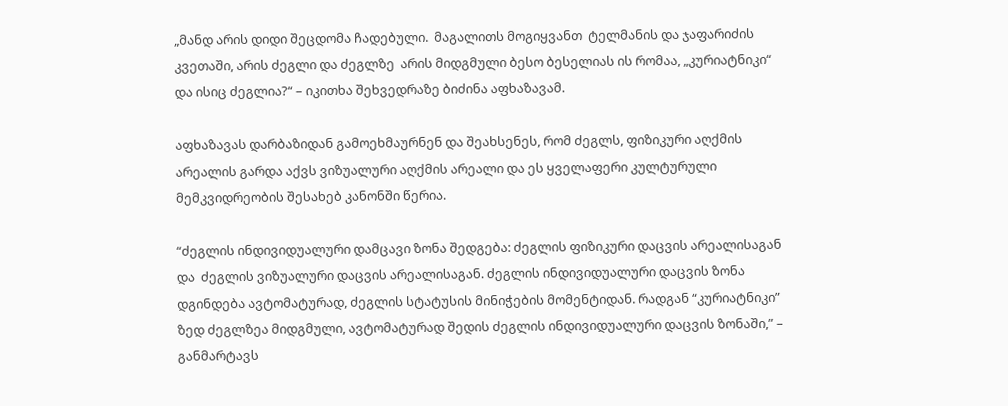„მანდ არის დიდი შეცდომა ჩადებული.  მაგალითს მოგიყვანთ  ტელმანის და ჯაფარიძის კვეთაში, არის ძეგლი და ძეგლზე  არის მიდგმული ბესო ბესელიას ის რომაა, „კურიატნიკი“ და ისიც ძეგლია?“ – იკითხა შეხვედრაზე ბიძინა აფხაზავამ.

აფხაზავას დარბაზიდან გამოეხმაურნენ და შეახსენეს, რომ ძეგლს, ფიზიკური აღქმის არეალის გარდა აქვს ვიზუალური აღქმის არეალი და ეს ყველაფერი კულტურული მემკვიდრეობის შესახებ კანონში წერია.

“ძეგლის ინდივიდუალური დამცავი ზონა შედგება: ძეგლის ფიზიკური დაცვის არეალისაგან და  ძეგლის ვიზუალური დაცვის არეალისაგან. ძეგლის ინდივიდუალური დაცვის ზონა დგინდება ავტომატურად, ძეგლის სტატუსის მინიჭების მომენტიდან. რადგან “კურიატნიკი” ზედ ძეგლზეა მიდგმული, ავტომატურად შედის ძეგლის ინდივიდუალური დაცვის ზონაში,” – განმარტავს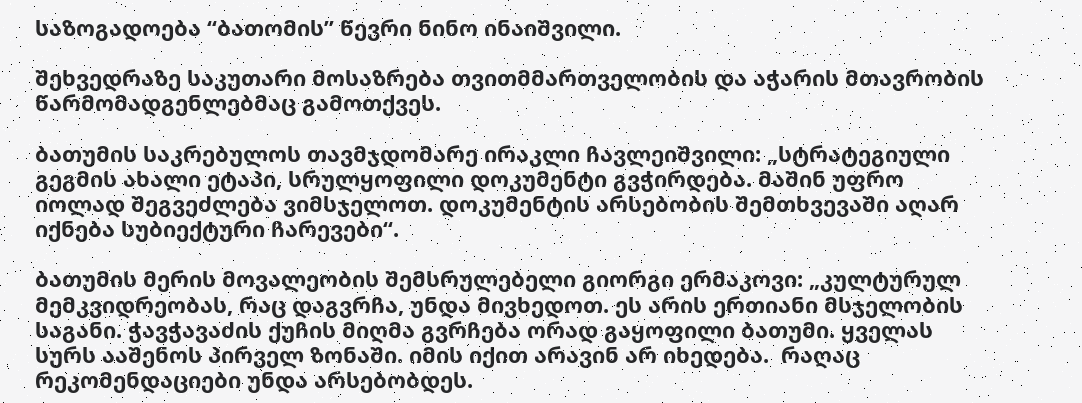საზოგადოება “ბათომის” წევრი ნინო ინაიშვილი.

შეხვედრაზე საკუთარი მოსაზრება თვითმმართველობის და აჭარის მთავრობის წარმომადგენლებმაც გამოთქვეს.

ბათუმის საკრებულოს თავმჯდომარე ირაკლი ჩავლეიშვილი: „სტრატეგიული გეგმის ახალი ეტაპი, სრულყოფილი დოკუმენტი გვჭირდება. მაშინ უფრო იოლად შეგვეძლება ვიმსჯელოთ. დოკუმენტის არსებობის შემთხვევაში აღარ  იქნება სუბიექტური ჩარევები“.

ბათუმის მერის მოვალეობის შემსრულებელი გიორგი ერმაკოვი: „კულტურულ მემკვიდრეობას, რაც დაგვრჩა, უნდა მივხედოთ. ეს არის ერთიანი მსჯელობის საგანი. ჭავჭავაძის ქუჩის მიღმა გვრჩება ორად გაყოფილი ბათუმი. ყველას სურს ააშენოს პირველ ზონაში. იმის იქით არავინ არ იხედება.  რაღაც რეკომენდაციები უნდა არსებობდეს.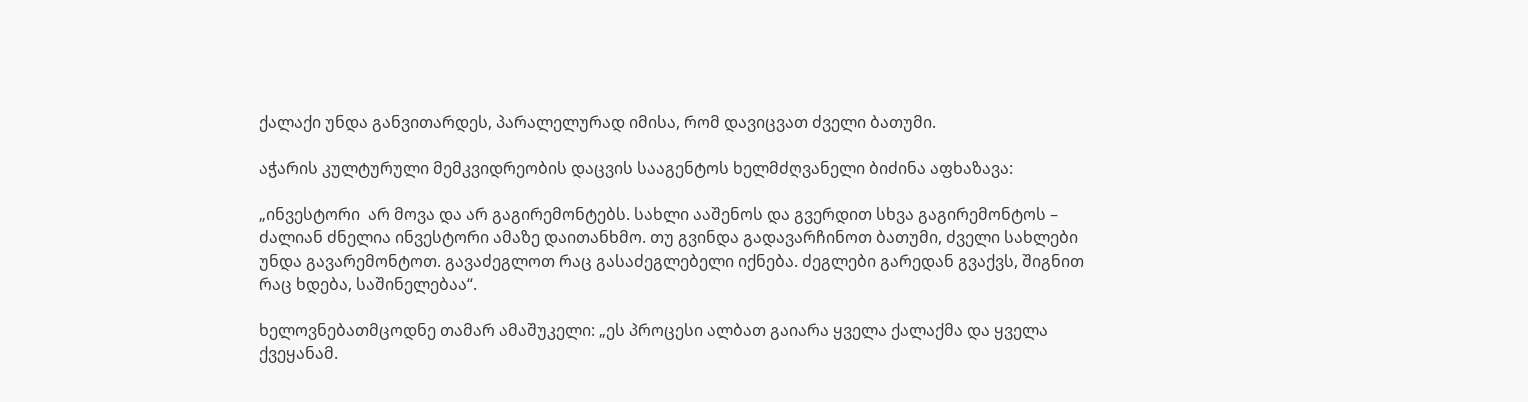ქალაქი უნდა განვითარდეს, პარალელურად იმისა, რომ დავიცვათ ძველი ბათუმი.

აჭარის კულტურული მემკვიდრეობის დაცვის სააგენტოს ხელმძღვანელი ბიძინა აფხაზავა:

„ინვესტორი  არ მოვა და არ გაგირემონტებს. სახლი ააშენოს და გვერდით სხვა გაგირემონტოს – ძალიან ძნელია ინვესტორი ამაზე დაითანხმო. თუ გვინდა გადავარჩინოთ ბათუმი, ძველი სახლები უნდა გავარემონტოთ. გავაძეგლოთ რაც გასაძეგლებელი იქნება. ძეგლები გარედან გვაქვს, შიგნით რაც ხდება, საშინელებაა“.

ხელოვნებათმცოდნე თამარ ამაშუკელი: „ეს პროცესი ალბათ გაიარა ყველა ქალაქმა და ყველა ქვეყანამ.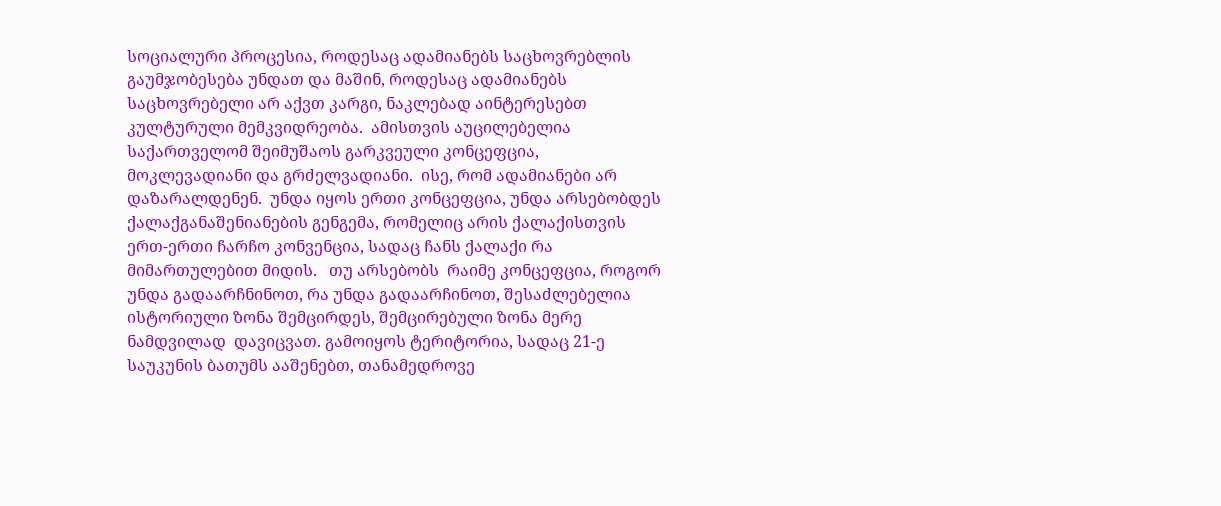სოციალური პროცესია, როდესაც ადამიანებს საცხოვრებლის გაუმჯობესება უნდათ და მაშინ, როდესაც ადამიანებს საცხოვრებელი არ აქვთ კარგი, ნაკლებად აინტერესებთ კულტურული მემკვიდრეობა.  ამისთვის აუცილებელია საქართველომ შეიმუშაოს გარკვეული კონცეფცია, მოკლევადიანი და გრძელვადიანი.  ისე, რომ ადამიანები არ დაზარალდენენ.  უნდა იყოს ერთი კონცეფცია, უნდა არსებობდეს ქალაქგანაშენიანების გენგემა, რომელიც არის ქალაქისთვის ერთ-ერთი ჩარჩო კონვენცია, სადაც ჩანს ქალაქი რა მიმართულებით მიდის.   თუ არსებობს  რაიმე კონცეფცია, როგორ უნდა გადაარჩნინოთ, რა უნდა გადაარჩინოთ, შესაძლებელია ისტორიული ზონა შემცირდეს, შემცირებული ზონა მერე ნამდვილად  დავიცვათ. გამოიყოს ტერიტორია, სადაც 21-ე საუკუნის ბათუმს ააშენებთ, თანამედროვე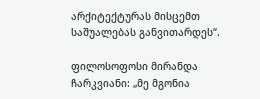არქიტექტურას მისცემთ საშუალებას განვითარდეს“.

ფილოსოფოსი მირანდა ჩარკვიანი: „მე მგონია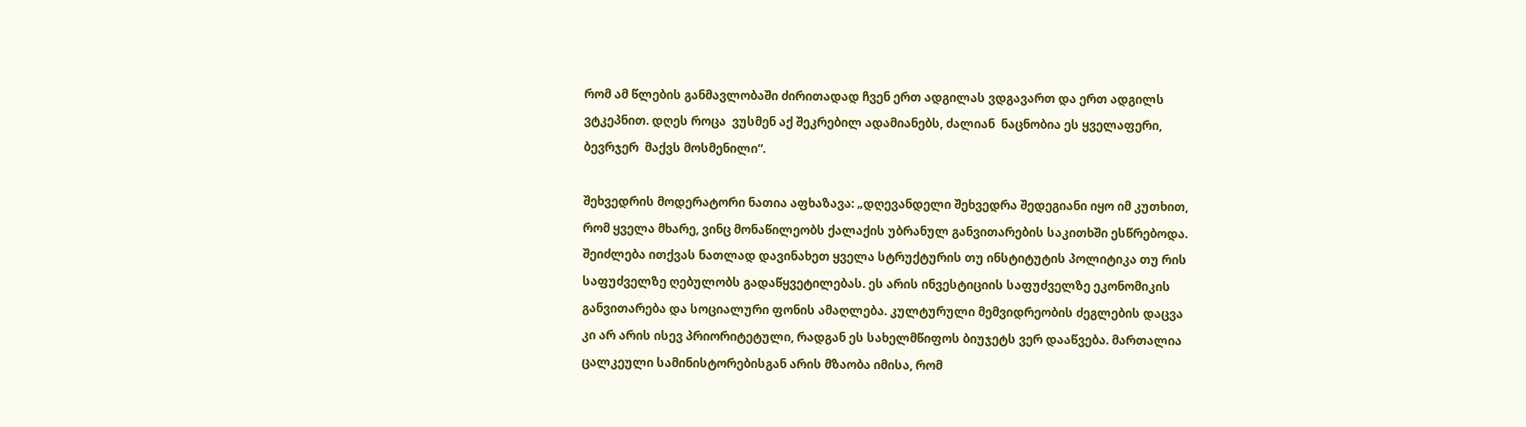რომ ამ წლების განმავლობაში ძირითადად ჩვენ ერთ ადგილას ვდგავართ და ერთ ადგილს ვტკეპნით. დღეს როცა  ვუსმენ აქ შეკრებილ ადამიანებს, ძალიან  ნაცნობია ეს ყველაფერი, ბევრჯერ  მაქვს მოსმენილი“.

შეხვედრის მოდერატორი ნათია აფხაზავა: „დღევანდელი შეხვედრა შედეგიანი იყო იმ კუთხით, რომ ყველა მხარე, ვინც მონაწილეობს ქალაქის უბრანულ განვითარების საკითხში ესწრებოდა. შეიძლება ითქვას ნათლად დავინახეთ ყველა სტრუქტურის თუ ინსტიტუტის პოლიტიკა თუ რის საფუძველზე ღებულობს გადაწყვეტილებას. ეს არის ინვესტიციის საფუძველზე ეკონომიკის განვითარება და სოციალური ფონის ამაღლება. კულტურული მემვიდრეობის ძეგლების დაცვა კი არ არის ისევ პრიორიტეტული, რადგან ეს სახელმწიფოს ბიუჯეტს ვერ დააწვება. მართალია ცალკეული სამინისტორებისგან არის მზაობა იმისა, რომ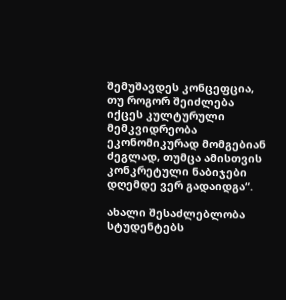შემუშავდეს კონცეფცია, თუ როგორ შეიძლება იქცეს კულტურული მემკვიდრეობა ეკონომიკურად მომგებიან ძეგლად, თუმცა ამისთვის კონკრეტული ნაბიჯები დღემდე ვერ გადაიდგა“.

ახალი შესაძლებლობა სტუდენტებს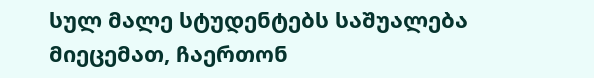სულ მალე სტუდენტებს საშუალება მიეცემათ, ჩაერთონ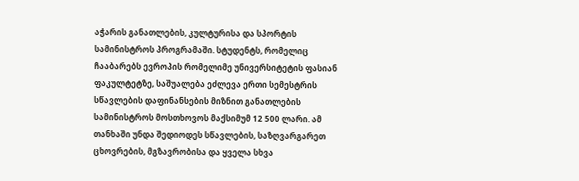აჭარის განათლების, კულტურისა და სპორტის სამინისტროს პროგრამაში. სტუდენტს, რომელიც ჩააბარებს ევროპის რომელიმე უნივერსიტეტის ფასიან ფაკულტეტზე, საშუალება ეძლევა ერთი სემესტრის სწავლების დაფინანსების მიზნით განათლების სამინისტროს მოსთხოვოს მაქსიმუმ 12 500 ლარი. ამ თანხაში უნდა შედიოდეს სწავლების, საზღვარგარეთ ცხოვრების, მგზავრობისა და ყველა სხვა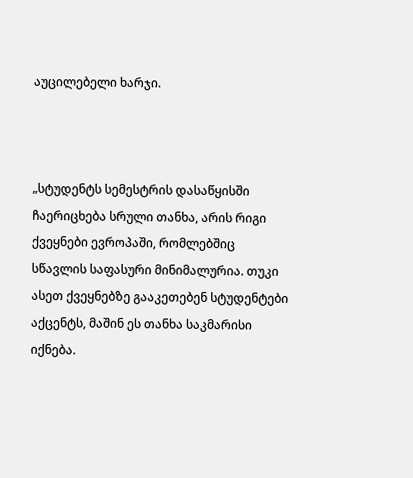აუცილებელი ხარჯი.



„სტუდენტს სემესტრის დასაწყისში ჩაერიცხება სრული თანხა, არის რიგი ქვეყნები ევროპაში, რომლებშიც სწავლის საფასური მინიმალურია. თუკი ასეთ ქვეყნებზე გააკეთებენ სტუდენტები აქცენტს, მაშინ ეს თანხა საკმარისი იქნება.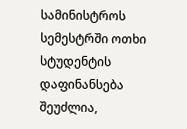სამინისტროს სემესტრში ოთხი სტუდენტის დაფინანსება შეუძლია,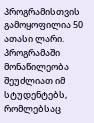პროგრამისთვის გამოყოფილია 50 ათასი ლარი. პროგრამაში მონაწილეობა შეუძლიათ იმ სტუდენტებს, რომლებსაც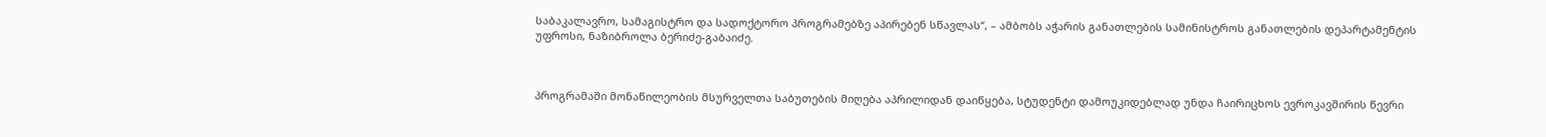საბაკალავრო, სამაგისტრო და სადოქტორო პროგრამებზე აპირებენ სწავლას“, – ამბობს აჭარის განათლების სამინისტროს განათლების დეპარტამენტის უფროსი, ნაზიბროლა ბერიძე-გაბაიძე.



პროგრამაში მონაწილეობის მსურველთა საბუთების მიღება აპრილიდან დაიწყება, სტუდენტი დამოუკიდებლად უნდა ჩაირიცხოს ევროკავშირის წევრი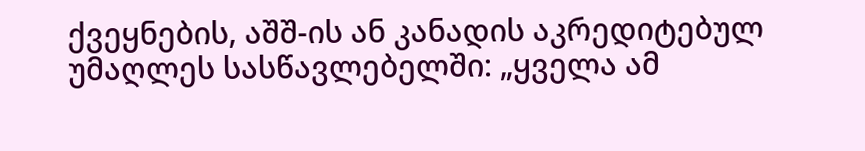ქვეყნების, აშშ-ის ან კანადის აკრედიტებულ უმაღლეს სასწავლებელში: „ყველა ამ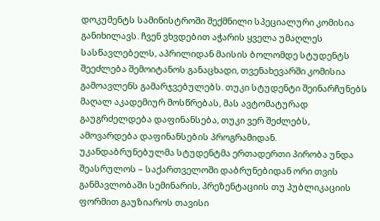დოკუმენტს სამინისტროში შექმნილი სპეციალური კომისია განიხილავს. ჩვენ ვხვდებით აჭარის ყველა უმაღლეს სასწავლებელს, აპრილიდან მაისის ბოლომდე სტუდენტს შეეძლება შემოიტანოს განაცხადი, თვენახევარში კომისია გამოავლენს გამარჯვებულებს. თუკი სტუდენტი შეინარჩუნებს მაღალ აკადემიურ მოსწრებას, მას ავტომატურად გაუგრძელდება დაფინანსება, თუკი ვერ შეძლებს, ამოვარდება დაფინანსების პროგრამიდან.
უკანდაბრუნებულმა სტუდენტმა ერთადერთი პირობა უნდა შეასრულოს – საქართველოში დაბრუნებიდან ორი თვის განმავლობაში სემინარის, პრეზენტაციის თუ პუბლიკაციის ფორმით გაუზიაროს თავისი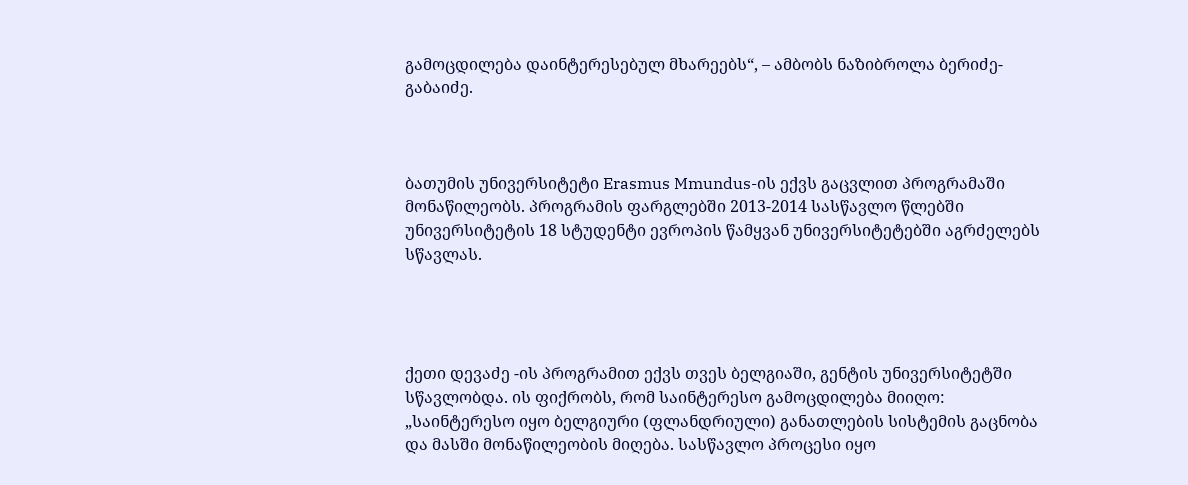გამოცდილება დაინტერესებულ მხარეებს“, – ამბობს ნაზიბროლა ბერიძე-გაბაიძე.



ბათუმის უნივერსიტეტი Erasmus Mmundus-ის ექვს გაცვლით პროგრამაში მონაწილეობს. პროგრამის ფარგლებში 2013-2014 სასწავლო წლებში უნივერსიტეტის 18 სტუდენტი ევროპის წამყვან უნივერსიტეტებში აგრძელებს სწავლას.




ქეთი დევაძე -ის პროგრამით ექვს თვეს ბელგიაში, გენტის უნივერსიტეტში სწავლობდა. ის ფიქრობს, რომ საინტერესო გამოცდილება მიიღო: „საინტერესო იყო ბელგიური (ფლანდრიული) განათლების სისტემის გაცნობა და მასში მონაწილეობის მიღება. სასწავლო პროცესი იყო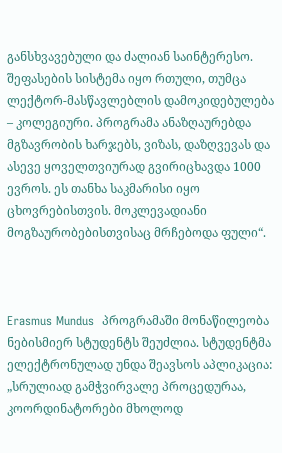განსხვავებული და ძალიან საინტერესო. შეფასების სისტემა იყო რთული, თუმცა ლექტორ-მასწავლებლის დამოკიდებულება – კოლეგიური. პროგრამა ანაზღაურებდა მგზავრობის ხარჯებს, ვიზას, დაზღვევას და ასევე ყოველთვიურად გვირიცხავდა 1000 ევროს. ეს თანხა საკმარისი იყო ცხოვრებისთვის. მოკლევადიანი მოგზაურობებისთვისაც მრჩებოდა ფული“.



Erasmus Mundus  პროგრამაში მონაწილეობა ნებისმიერ სტუდენტს შეუძლია. სტუდენტმა ელექტრონულად უნდა შეავსოს აპლიკაცია: „სრულიად გამჭვირვალე პროცედურაა, კოორდინატორები მხოლოდ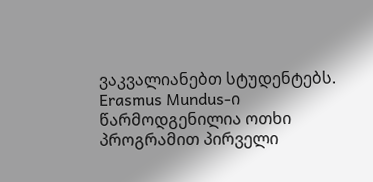ვაკვალიანებთ სტუდენტებს. Erasmus Mundus-ი წარმოდგენილია ოთხი პროგრამით პირველი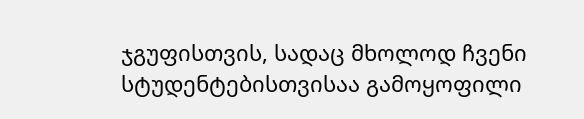ჯგუფისთვის, სადაც მხოლოდ ჩვენი სტუდენტებისთვისაა გამოყოფილი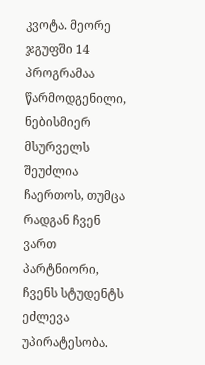კვოტა. მეორე ჯგუფში 14 პროგრამაა წარმოდგენილი, ნებისმიერ მსურველს შეუძლია ჩაერთოს, თუმცა რადგან ჩვენ ვართ პარტნიორი, ჩვენს სტუდენტს ეძლევა უპირატესობა.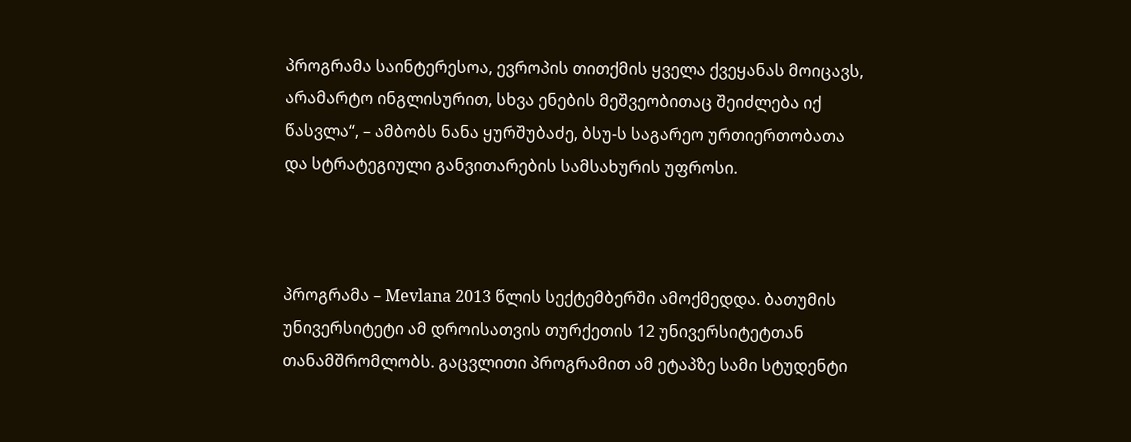პროგრამა საინტერესოა, ევროპის თითქმის ყველა ქვეყანას მოიცავს, არამარტო ინგლისურით, სხვა ენების მეშვეობითაც შეიძლება იქ წასვლა“, – ამბობს ნანა ყურშუბაძე, ბსუ-ს საგარეო ურთიერთობათა და სტრატეგიული განვითარების სამსახურის უფროსი.



პროგრამა – Mevlana 2013 წლის სექტემბერში ამოქმედდა. ბათუმის უნივერსიტეტი ამ დროისათვის თურქეთის 12 უნივერსიტეტთან თანამშრომლობს. გაცვლითი პროგრამით ამ ეტაპზე სამი სტუდენტი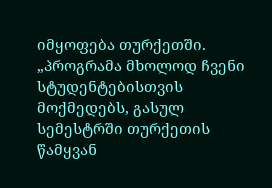იმყოფება თურქეთში. „პროგრამა მხოლოდ ჩვენი სტუდენტებისთვის მოქმედებს, გასულ სემესტრში თურქეთის წამყვან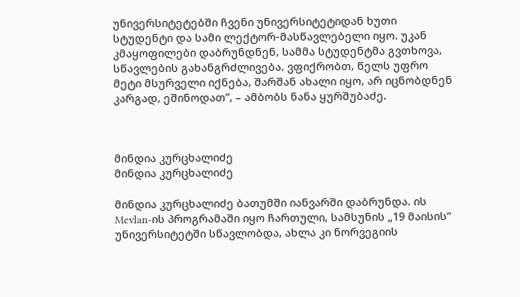უნივერსიტეტებში ჩვენი უნივერსიტეტიდან ხუთი სტუდენტი და სამი ლექტორ-მასწავლებელი იყო. უკან კმაყოფილები დაბრუნდნენ, სამმა სტუდენტმა გვთხოვა, სწავლების გახანგრძლივება. ვფიქრობთ, წელს უფრო მეტი მსურველი იქნება, შარშან ახალი იყო, არ იცნობდნენ კარგად, ეშინოდათ”, – ამბობს ნანა ყურშუბაძე.



მინდია კურცხალიძე
მინდია კურცხალიძე

მინდია კურცხალიძე ბათუმში იანვარში დაბრუნდა. ის Mevlan-ის პროგრამაში იყო ჩართული, სამსუნის „19 მაისის“ უნივერსიტეტში სწავლობდა, ახლა კი ნორვეგიის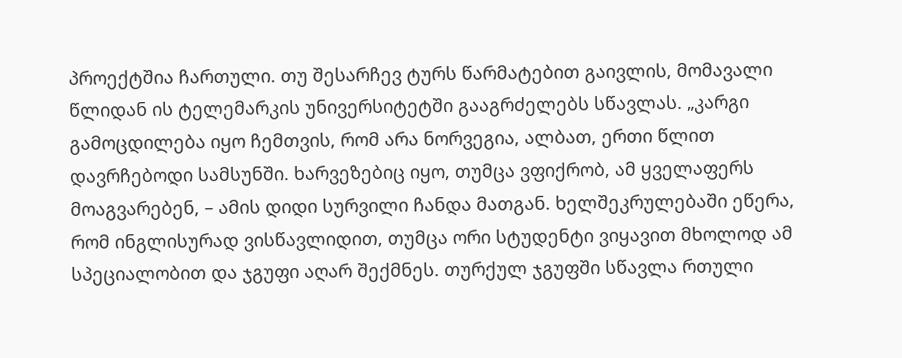პროექტშია ჩართული. თუ შესარჩევ ტურს წარმატებით გაივლის, მომავალი წლიდან ის ტელემარკის უნივერსიტეტში გააგრძელებს სწავლას. „კარგი გამოცდილება იყო ჩემთვის, რომ არა ნორვეგია, ალბათ, ერთი წლით დავრჩებოდი სამსუნში. ხარვეზებიც იყო, თუმცა ვფიქრობ, ამ ყველაფერს მოაგვარებენ, – ამის დიდი სურვილი ჩანდა მათგან. ხელშეკრულებაში ეწერა, რომ ინგლისურად ვისწავლიდით, თუმცა ორი სტუდენტი ვიყავით მხოლოდ ამ სპეციალობით და ჯგუფი აღარ შექმნეს. თურქულ ჯგუფში სწავლა რთული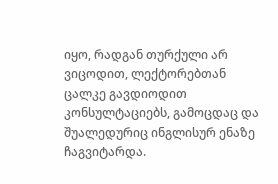იყო, რადგან თურქული არ ვიცოდით, ლექტორებთან ცალკე გავდიოდით კონსულტაციებს, გამოცდაც და შუალედურიც ინგლისურ ენაზე ჩაგვიტარდა.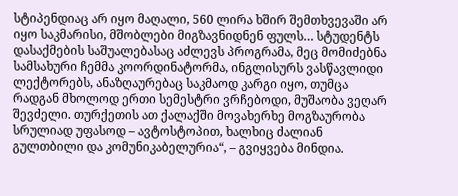სტიპენდიაც არ იყო მაღალი, 560 ლირა ხშირ შემთხვევაში არ იყო საკმარისი, მშობლები მიგზავნიდნენ ფულს… სტუდენტს დასაქმების საშუალებასაც აძლევს პროგრამა, მეც მომიძებნა სამსახური ჩემმა კოორდინატორმა, ინგლისურს ვასწავლიდი ლექტორებს, ანაზღაურებაც საკმაოდ კარგი იყო, თუმცა რადგან მხოლოდ ერთი სემესტრი ვრჩებოდი, მუშაობა ვეღარ შევძელი. თურქეთის ათ ქალაქში მოვახერხე მოგზაურობა სრულიად უფასოდ – ავტოსტოპით, ხალხიც ძალიან გულთბილი და კომუნიკაბელურია“, – გვიყვება მინდია.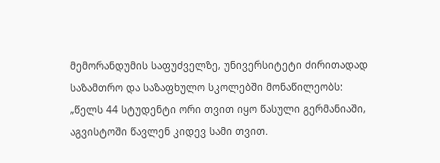მემორანდუმის საფუძველზე, უნივერსიტეტი ძირითადად საზამთრო და საზაფხულო სკოლებში მონაწილეობს: „წელს 44 სტუდენტი ორი თვით იყო წასული გერმანიაში, აგვისტოში წავლენ კიდევ სამი თვით.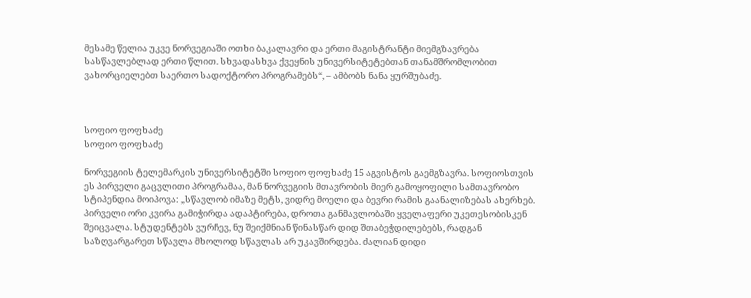მესამე წელია უკვე ნორვეგიაში ოთხი ბაკალავრი და ერთი მაგისტრანტი მიემგზავრება სასწავლებლად ერთი წლით. სხვადასხვა ქვეყნის უნივერსიტეტებთან თანამშრომლობით ვახორციელებთ საერთო სადოქტორო პროგრამებს“, – ამბობს ნანა ყურშუბაძე.



სოფიო ფოფხაძე
სოფიო ფოფხაძე

ნორვეგიის ტელემარკის უნივერსიტეტში სოფიო ფოფხაძე 15 აგვისტოს გაემგზავრა. სოფიოსთვის ეს პირველი გაცვლითი პროგრამაა, მან ნორვეგიის მთავრობის მიერ გამოყოფილი სამთავრობო სტიპენდია მოიპოვა: „სწავლობ იმაზე მეტს, ვიდრე მოელი და ბევრი რამის გაანალიზებას ახერხებ. პირველი ორი კვირა გამიჭირდა ადაპტირება, დროთა განმავლობაში ყველაფერი უკეთესობისკენ შეიცვალა. სტუდენტებს ვურჩევ, ნუ შეიქმნიან წინასწარ დიდ შთაბეჭდილებებს, რადგან საზღვარგარეთ სწავლა მხოლოდ სწავლას არ უკავშირდება. ძალიან დიდი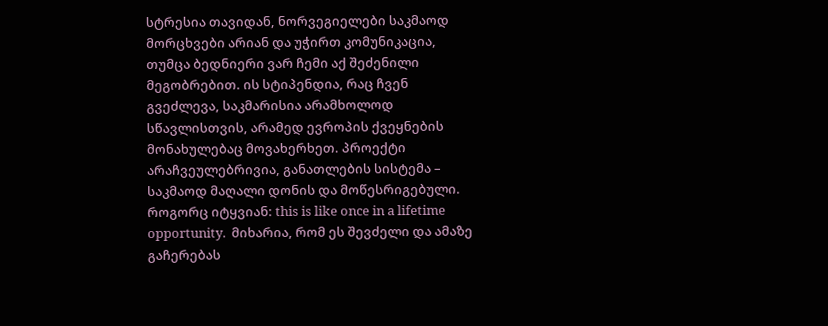სტრესია თავიდან, ნორვეგიელები საკმაოდ მორცხვები არიან და უჭირთ კომუნიკაცია, თუმცა ბედნიერი ვარ ჩემი აქ შეძენილი მეგობრებით. ის სტიპენდია, რაც ჩვენ გვეძლევა, საკმარისია არამხოლოდ სწავლისთვის, არამედ ევროპის ქვეყნების მონახულებაც მოვახერხეთ. პროექტი არაჩვეულებრივია, განათლების სისტემა – საკმაოდ მაღალი დონის და მოწესრიგებული. როგორც იტყვიან: this is like once in a lifetime opportunity.  მიხარია, რომ ეს შევძელი და ამაზე გაჩერებას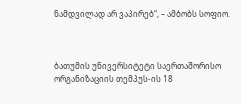ნამდვილად არ ვაპირებ“, – ამბობს სოფიო.



ბათუმის უნივერსიტეტი საერთაშორისო ორგანიზაციის თემპუს-ის 18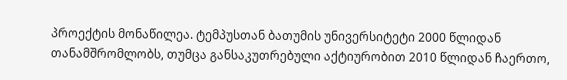პროექტის მონაწილეა. ტემპუსთან ბათუმის უნივერსიტეტი 2000 წლიდან თანამშრომლობს, თუმცა განსაკუთრებული აქტიურობით 2010 წლიდან ჩაერთო,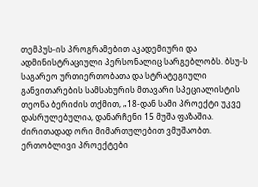თემპუს-ის პროგრამებით აკადემიური და ადმინისტრაციული პერსონალიც სარგებლობს. ბსუ-ს საგარეო ურთიერთობათა და სტრატეგიული განვითარების სამსახურის მთავარი სპეციალისტის თეონა ბერიძის თქმით, „18-დან სამი პროექტი უკვე დასრულებულია, დანარჩენი 15 მუშა ფაზაშია. ძირითადად ორი მიმართულებით ვმუშაობთ. ერთობლივი პროექტები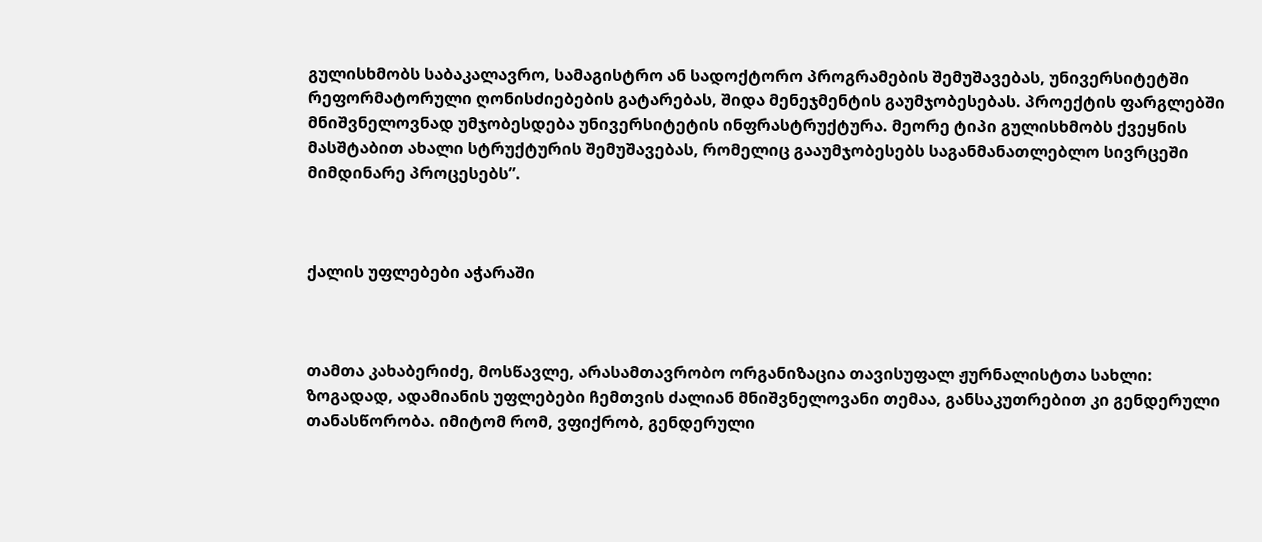გულისხმობს საბაკალავრო, სამაგისტრო ან სადოქტორო პროგრამების შემუშავებას, უნივერსიტეტში რეფორმატორული ღონისძიებების გატარებას, შიდა მენეჯმენტის გაუმჯობესებას. პროექტის ფარგლებში მნიშვნელოვნად უმჯობესდება უნივერსიტეტის ინფრასტრუქტურა. მეორე ტიპი გულისხმობს ქვეყნის მასშტაბით ახალი სტრუქტურის შემუშავებას, რომელიც გააუმჯობესებს საგანმანათლებლო სივრცეში მიმდინარე პროცესებს”.



ქალის უფლებები აჭარაში



თამთა კახაბერიძე, მოსწავლე, არასამთავრობო ორგანიზაცია თავისუფალ ჟურნალისტთა სახლი: ზოგადად, ადამიანის უფლებები ჩემთვის ძალიან მნიშვნელოვანი თემაა, განსაკუთრებით კი გენდერული თანასწორობა. იმიტომ რომ, ვფიქრობ, გენდერული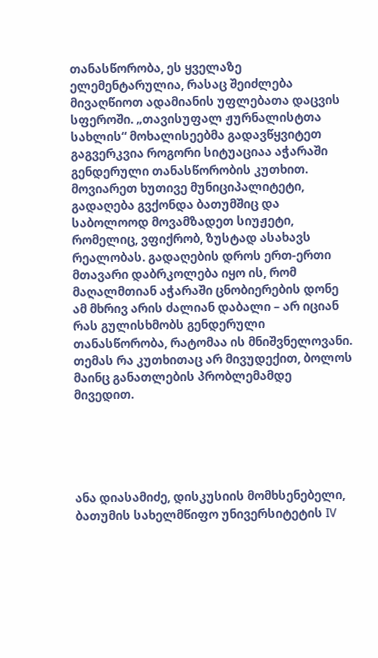თანასწორობა, ეს ყველაზე ელემენტარულია, რასაც შეიძლება მივაღწიოთ ადამიანის უფლებათა დაცვის სფეროში. „თავისუფალ ჟურნალისტთა სახლის“ მოხალისეებმა გადავწყვიტეთ გაგვერკვია როგორი სიტუაციაა აჭარაში გენდერული თანასწორობის კუთხით. მოვიარეთ ხუთივე მუნიციპალიტეტი, გადაღება გვქონდა ბათუმშიც და საბოლოოდ მოვამზადეთ სიუჟეტი, რომელიც, ვფიქრობ, ზუსტად ასახავს რეალობას. გადაღების დროს ერთ-ერთი მთავარი დაბრკოლება იყო ის, რომ მაღალმთიან აჭარაში ცნობიერების დონე ამ მხრივ არის ძალიან დაბალი – არ იციან რას გულისხმობს გენდერული თანასწორობა, რატომაა ის მნიშვნელოვანი. თემას რა კუთხითაც არ მივუდექით, ბოლოს მაინც განათლების პრობლემამდე მივედით.





ანა დიასამიძე, დისკუსიის მომხსენებელი, ბათუმის სახელმწიფო უნივერსიტეტის IV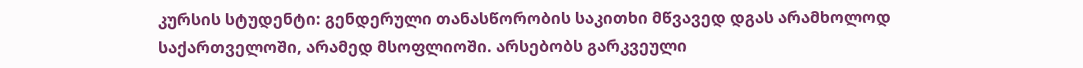კურსის სტუდენტი: გენდერული თანასწორობის საკითხი მწვავედ დგას არამხოლოდ საქართველოში, არამედ მსოფლიოში. არსებობს გარკვეული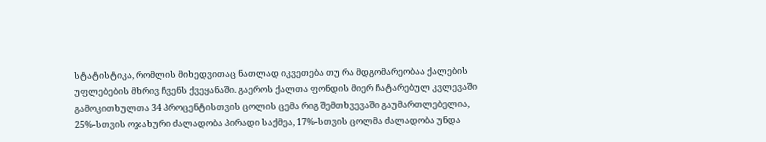სტატისტიკა, რომლის მიხედვითაც ნათლად იკვეთება თუ რა მდგომარეობაა ქალების უფლებების მხრივ ჩვენს ქვეყანაში. გაეროს ქალთა ფონდის მიერ ჩატარებულ კვლევაში გამოკითხულთა 34 პროცენტისთვის ცოლის ცემა რიგ შემთხვევაში გაუმართლებელია, 25%-სთვის ოჯახური ძალადობა პირადი საქმეა, 17%-სთვის ცოლმა ძალადობა უნდა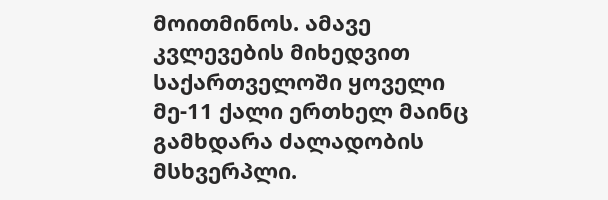მოითმინოს. ამავე კვლევების მიხედვით საქართველოში ყოველი მე-11 ქალი ერთხელ მაინც გამხდარა ძალადობის მსხვერპლი.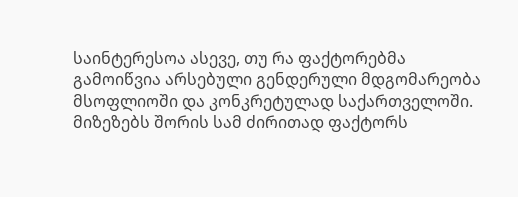საინტერესოა ასევე, თუ რა ფაქტორებმა გამოიწვია არსებული გენდერული მდგომარეობა  მსოფლიოში და კონკრეტულად საქართველოში. მიზეზებს შორის სამ ძირითად ფაქტორს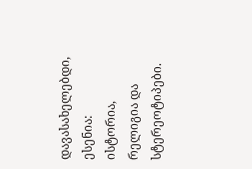დავასახელებდი, ესენია: ისტორია, რელიგია და სტერეოტიპები.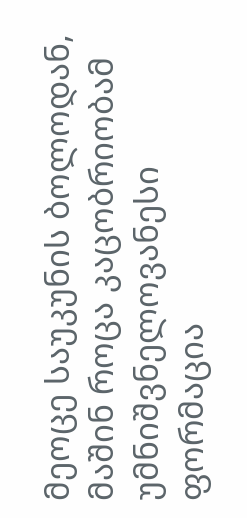მეოცე საუკუნის ბოლოდან, მაშინ როცა კაცობრიობამ უმნიშვნელოვანესი ფორმაცია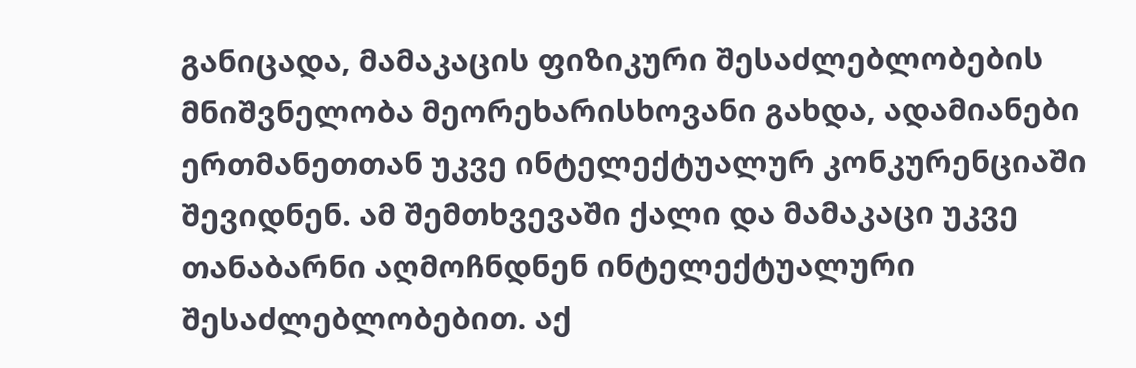განიცადა, მამაკაცის ფიზიკური შესაძლებლობების მნიშვნელობა მეორეხარისხოვანი გახდა, ადამიანები ერთმანეთთან უკვე ინტელექტუალურ კონკურენციაში შევიდნენ. ამ შემთხვევაში ქალი და მამაკაცი უკვე თანაბარნი აღმოჩნდნენ ინტელექტუალური შესაძლებლობებით. აქ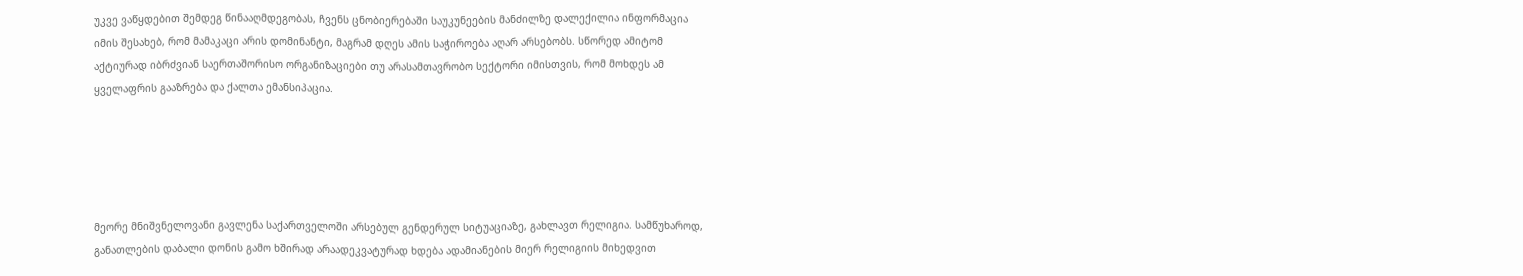უკვე ვაწყდებით შემდეგ წინააღმდეგობას, ჩვენს ცნობიერებაში საუკუნეების მანძილზე დალექილია ინფორმაცია იმის შესახებ, რომ მამაკაცი არის დომინანტი, მაგრამ დღეს ამის საჭიროება აღარ არსებობს. სწორედ ამიტომ აქტიურად იბრძვიან საერთაშორისო ორგანიზაციები თუ არასამთავრობო სექტორი იმისთვის, რომ მოხდეს ამ ყველაფრის გააზრება და ქალთა ემანსიპაცია.





მეორე მნიშვნელოვანი გავლენა საქართველოში არსებულ გენდერულ სიტუაციაზე, გახლავთ რელიგია. სამწუხაროდ, განათლების დაბალი დონის გამო ხშირად არაადეკვატურად ხდება ადამიანების მიერ რელიგიის მიხედვით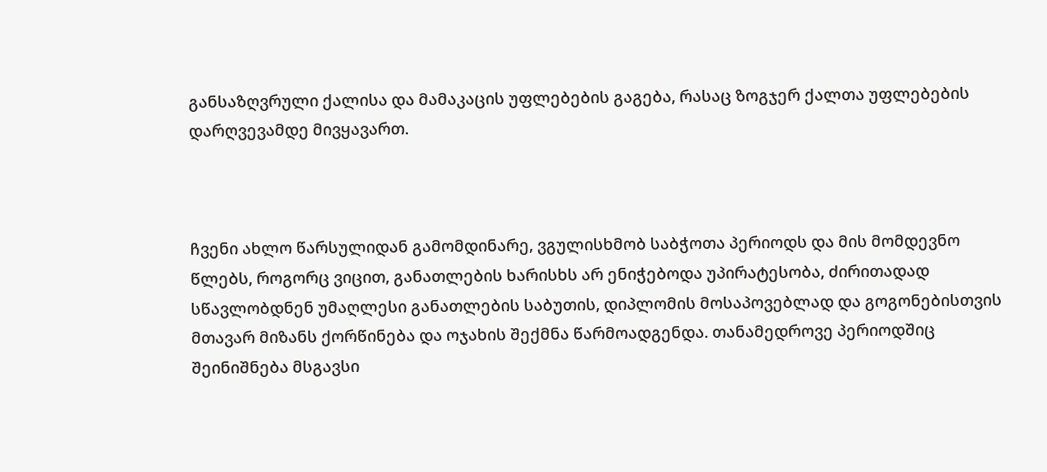განსაზღვრული ქალისა და მამაკაცის უფლებების გაგება, რასაც ზოგჯერ ქალთა უფლებების დარღვევამდე მივყავართ.



ჩვენი ახლო წარსულიდან გამომდინარე, ვგულისხმობ საბჭოთა პერიოდს და მის მომდევნო წლებს, როგორც ვიცით, განათლების ხარისხს არ ენიჭებოდა უპირატესობა, ძირითადად სწავლობდნენ უმაღლესი განათლების საბუთის, დიპლომის მოსაპოვებლად და გოგონებისთვის მთავარ მიზანს ქორწინება და ოჯახის შექმნა წარმოადგენდა. თანამედროვე პერიოდშიც შეინიშნება მსგავსი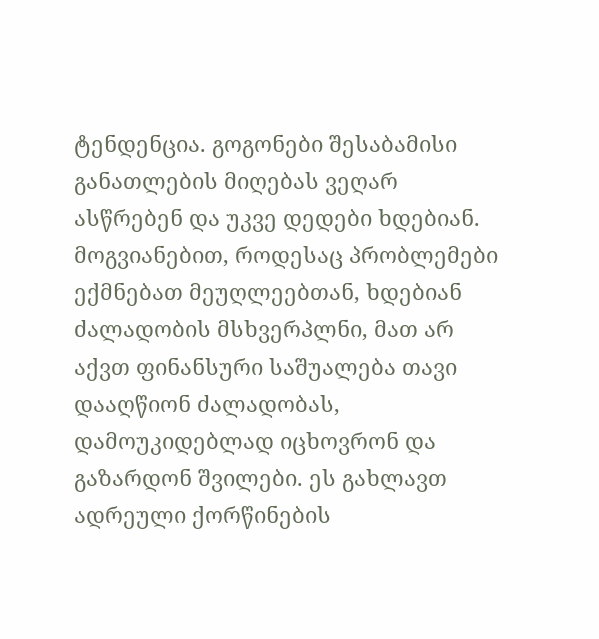ტენდენცია. გოგონები შესაბამისი განათლების მიღებას ვეღარ ასწრებენ და უკვე დედები ხდებიან. მოგვიანებით, როდესაც პრობლემები ექმნებათ მეუღლეებთან, ხდებიან ძალადობის მსხვერპლნი, მათ არ აქვთ ფინანსური საშუალება თავი დააღწიონ ძალადობას, დამოუკიდებლად იცხოვრონ და გაზარდონ შვილები. ეს გახლავთ ადრეული ქორწინების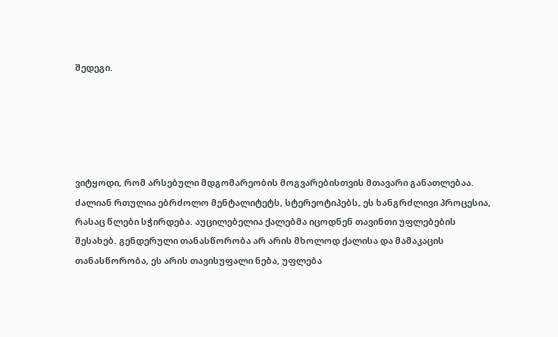შედეგი.





ვიტყოდი, რომ არსებული მდგომარეობის მოგვარებისთვის მთავარი განათლებაა. ძალიან რთულია ებრძოლო მენტალიტეტს, სტერეოტიპებს, ეს ხანგრძლივი პროცესია, რასაც წლები სჭირდება. აუცილებელია ქალებმა იცოდნენ თავინთი უფლებების შესახებ. გენდერული თანასწორობა არ არის მხოლოდ ქალისა და მამაკაცის თანასწორობა, ეს არის თავისუფალი ნება, უფლება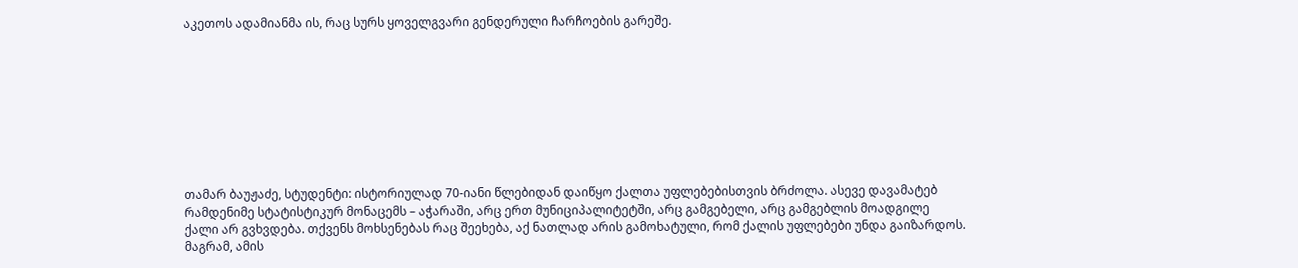აკეთოს ადამიანმა ის, რაც სურს ყოველგვარი გენდერული ჩარჩოების გარეშე.









თამარ ბაუჟაძე, სტუდენტი: ისტორიულად 70-იანი წლებიდან დაიწყო ქალთა უფლებებისთვის ბრძოლა. ასევე დავამატებ რამდენიმე სტატისტიკურ მონაცემს – აჭარაში, არც ერთ მუნიციპალიტეტში, არც გამგებელი, არც გამგებლის მოადგილე ქალი არ გვხვდება. თქვენს მოხსენებას რაც შეეხება, აქ ნათლად არის გამოხატული, რომ ქალის უფლებები უნდა გაიზარდოს. მაგრამ, ამის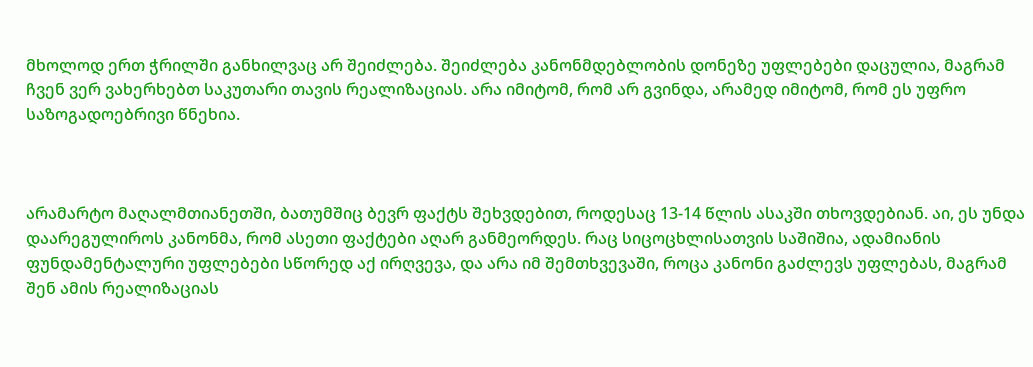მხოლოდ ერთ ჭრილში განხილვაც არ შეიძლება. შეიძლება კანონმდებლობის დონეზე უფლებები დაცულია, მაგრამ ჩვენ ვერ ვახერხებთ საკუთარი თავის რეალიზაციას. არა იმიტომ, რომ არ გვინდა, არამედ იმიტომ, რომ ეს უფრო საზოგადოებრივი წნეხია.



არამარტო მაღალმთიანეთში, ბათუმშიც ბევრ ფაქტს შეხვდებით, როდესაც 13-14 წლის ასაკში თხოვდებიან. აი, ეს უნდა დაარეგულიროს კანონმა, რომ ასეთი ფაქტები აღარ განმეორდეს. რაც სიცოცხლისათვის საშიშია, ადამიანის ფუნდამენტალური უფლებები სწორედ აქ ირღვევა, და არა იმ შემთხვევაში, როცა კანონი გაძლევს უფლებას, მაგრამ შენ ამის რეალიზაციას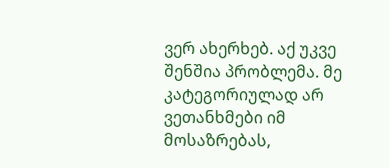ვერ ახერხებ. აქ უკვე შენშია პრობლემა. მე კატეგორიულად არ ვეთანხმები იმ მოსაზრებას,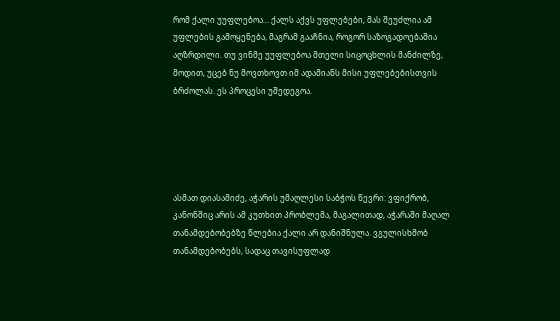რომ ქალი უუფლებოა… ქალს აქვს უფლებები, მას შეუძლია ამ უფლების გამოყენება, მაგრამ გააჩნია, როგორ საზოგადოებაშია აღზრდილი. თუ ვინმე უუფლებოა მთელი სიცოცხლის მანძილზე, მოდით, უცებ ნუ მოვთხოვთ იმ ადამიანს მისი უფლებებისთვის ბრძოლას. ეს პროცესი უშედეგოა.





ასმათ დიასამიძე, აჭარის უმაღლესი საბჭოს წევრი: ვფიქრობ, კანონშიც არის ამ კუთხით პრობლემა, მაგალითად, აჭარაში მაღალ თანამდებობებზე წლებია ქალი არ დანიშნულა. ვგულისხმობ თანამდებობებს, სადაც თავისუფლად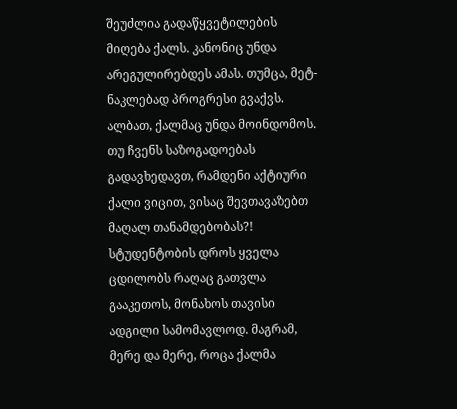შეუძლია გადაწყვეტილების მიღება ქალს. კანონიც უნდა არეგულირებდეს ამას. თუმცა, მეტ-ნაკლებად პროგრესი გვაქვს. ალბათ, ქალმაც უნდა მოინდომოს. თუ ჩვენს საზოგადოებას გადავხედავთ, რამდენი აქტიური ქალი ვიცით, ვისაც შევთავაზებთ მაღალ თანამდებობას?! სტუდენტობის დროს ყველა ცდილობს რაღაც გათვლა გააკეთოს, მონახოს თავისი ადგილი სამომავლოდ. მაგრამ, მერე და მერე, როცა ქალმა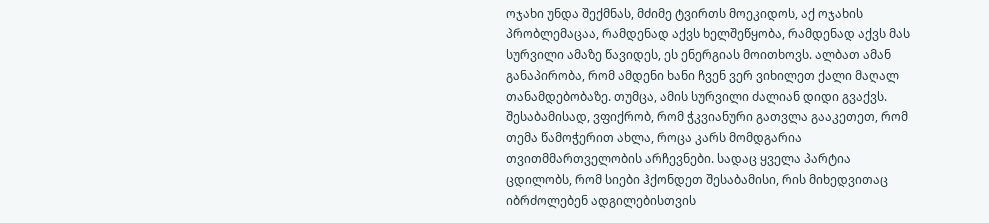ოჯახი უნდა შექმნას, მძიმე ტვირთს მოეკიდოს, აქ ოჯახის პრობლემაცაა, რამდენად აქვს ხელშეწყობა, რამდენად აქვს მას სურვილი ამაზე წავიდეს, ეს ენერგიას მოითხოვს. ალბათ ამან განაპირობა, რომ ამდენი ხანი ჩვენ ვერ ვიხილეთ ქალი მაღალ თანამდებობაზე. თუმცა, ამის სურვილი ძალიან დიდი გვაქვს. შესაბამისად, ვფიქრობ, რომ ჭკვიანური გათვლა გააკეთეთ, რომ თემა წამოჭერით ახლა, როცა კარს მომდგარია თვითმმართველობის არჩევნები. სადაც ყველა პარტია ცდილობს, რომ სიები ჰქონდეთ შესაბამისი, რის მიხედვითაც იბრძოლებენ ადგილებისთვის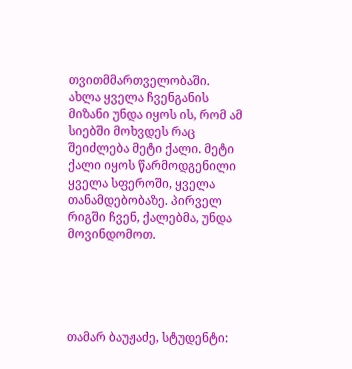თვითმმართველობაში. ახლა ყველა ჩვენგანის მიზანი უნდა იყოს ის, რომ ამ სიებში მოხვდეს რაც შეიძლება მეტი ქალი. მეტი ქალი იყოს წარმოდგენილი ყველა სფეროში, ყველა თანამდებობაზე. პირველ რიგში ჩვენ, ქალებმა, უნდა მოვინდომოთ.





თამარ ბაუჟაძე, სტუდენტი: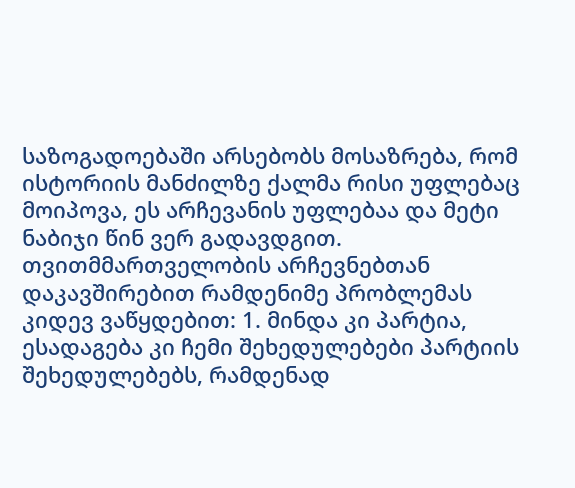საზოგადოებაში არსებობს მოსაზრება, რომ ისტორიის მანძილზე ქალმა რისი უფლებაც მოიპოვა, ეს არჩევანის უფლებაა და მეტი ნაბიჯი წინ ვერ გადავდგით. თვითმმართველობის არჩევნებთან დაკავშირებით რამდენიმე პრობლემას კიდევ ვაწყდებით: 1. მინდა კი პარტია, ესადაგება კი ჩემი შეხედულებები პარტიის შეხედულებებს, რამდენად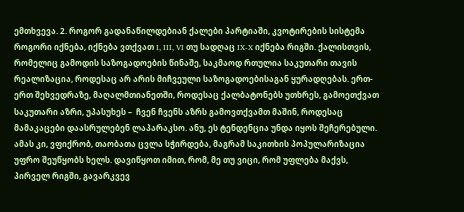ემთხვევა. 2. როგორ გადანაწილდებიან ქალები პარტიაში, კვოტირების სისტემა როგორი იქნება, იქნება ვთქვათ I, III, VI თუ სადღაც IX-X იქნება რიგში. ქალისთვის, რომელიც გამოდის საზოგადოების წინაშე, საკმაოდ რთულია საკუთარი თავის რეალიზაცია, როდესაც არ არის მიჩვეული საზოგადოებისაგან ყურადღებას. ერთ-ერთ შეხვედრაზე, მაღალმთიანეთში, როდესაც ქალბატონებს უთხრეს, გამოეთქვათ საკუთარი აზრი, უპასუხეს –  ჩვენ ჩვენს აზრს გამოვთქვამთ მაშინ, როდესაც მამაკაცები დაასრულებენ ლაპარაკსო. ანუ, ეს ტენდენცია უნდა იყოს შეჩერებული. ამას კი, ვფიქრობ, თაობათა ცვლა სჭირდება, მაგრამ საკითხის პოპულარიზაცია უფრო შეუწყობს ხელს. დავიწყოთ იმით, რომ, მე თუ ვიცი, რომ უფლება მაქვს, პირველ რიგში, გავარკვევ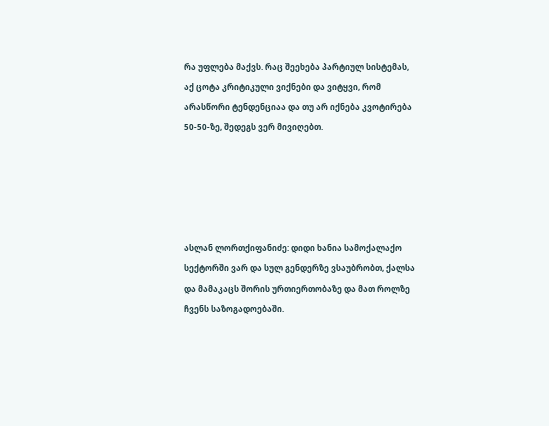რა უფლება მაქვს. რაც შეეხება პარტიულ სისტემას, აქ ცოტა კრიტიკული ვიქნები და ვიტყვი, რომ არასწორი ტენდენციაა და თუ არ იქნება კვოტირება 50-50-ზე, შედეგს ვერ მივიღებთ.





ასლან ლორთქიფანიძე: დიდი ხანია სამოქალაქო სექტორში ვარ და სულ გენდერზე ვსაუბრობთ, ქალსა და მამაკაცს შორის ურთიერთობაზე და მათ როლზე ჩვენს საზოგადოებაში.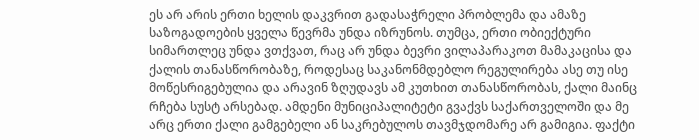ეს არ არის ერთი ხელის დაკვრით გადასაჭრელი პრობლემა და ამაზე საზოგადოების ყველა წევრმა უნდა იზრუნოს. თუმცა, ერთი ობიექტური სიმართლეც უნდა ვთქვათ, რაც არ უნდა ბევრი ვილაპარაკოთ მამაკაცისა და ქალის თანასწორობაზე, როდესაც საკანონმდებლო რეგულირება ასე თუ ისე მოწესრიგებულია და არავინ ზღუდავს ამ კუთხით თანასწორობას, ქალი მაინც რჩება სუსტ არსებად. ამდენი მუნიციპალიტეტი გვაქვს საქართველოში და მე არც ერთი ქალი გამგებელი ან საკრებულოს თავმჯდომარე არ გამიგია. ფაქტი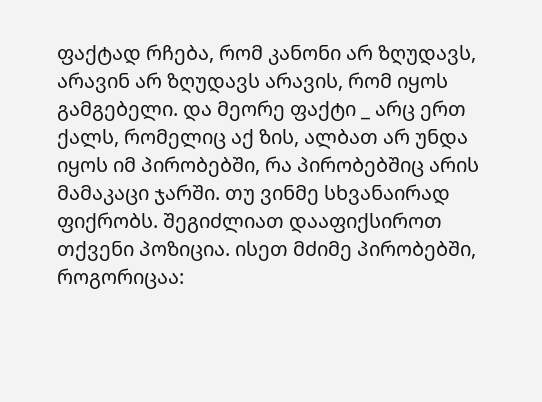ფაქტად რჩება, რომ კანონი არ ზღუდავს, არავინ არ ზღუდავს არავის, რომ იყოს გამგებელი. და მეორე ფაქტი _ არც ერთ ქალს, რომელიც აქ ზის, ალბათ არ უნდა იყოს იმ პირობებში, რა პირობებშიც არის მამაკაცი ჯარში. თუ ვინმე სხვანაირად ფიქრობს. შეგიძლიათ დააფიქსიროთ თქვენი პოზიცია. ისეთ მძიმე პირობებში, როგორიცაა: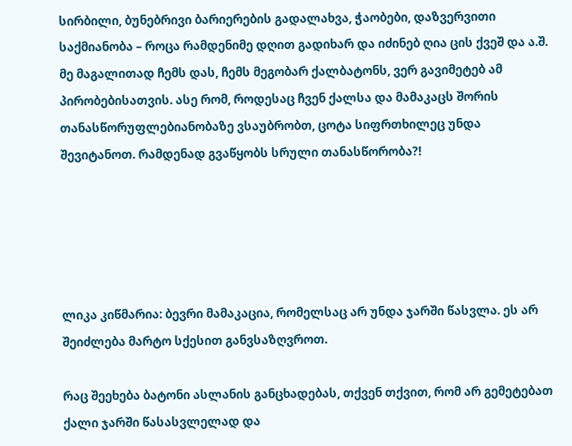სირბილი, ბუნებრივი ბარიერების გადალახვა, ჭაობები, დაზვერვითი საქმიანობა – როცა რამდენიმე დღით გადიხარ და იძინებ ღია ცის ქვეშ და ა.შ. მე მაგალითად ჩემს დას, ჩემს მეგობარ ქალბატონს, ვერ გავიმეტებ ამ პირობებისათვის. ასე რომ, როდესაც ჩვენ ქალსა და მამაკაცს შორის თანასწორუფლებიანობაზე ვსაუბრობთ, ცოტა სიფრთხილეც უნდა შევიტანოთ. რამდენად გვაწყობს სრული თანასწორობა?!





ლიკა კიწმარია: ბევრი მამაკაცია, რომელსაც არ უნდა ჯარში წასვლა. ეს არ შეიძლება მარტო სქესით განვსაზღვროთ.

რაც შეეხება ბატონი ასლანის განცხადებას, თქვენ თქვით, რომ არ გემეტებათ ქალი ჯარში წასასვლელად და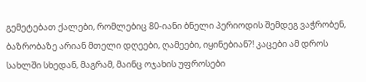გემეტებათ ქალები, რომლებიც 80-იანი ბნელი პერიოდის შემდეგ ვაჭრობენ, ბაზრობაზე არიან მთელი დღეები, ღამეები, იყინებიან?! კაცები ამ დროს სახლში სხედან, მაგრამ, მაინც ოჯახის უფროსები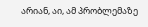არიან, აი, ამ პრობლემაზე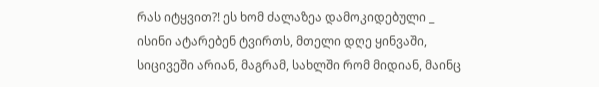რას იტყვით?! ეს ხომ ძალაზეა დამოკიდებული _ ისინი ატარებენ ტვირთს, მთელი დღე ყინვაში, სიცივეში არიან, მაგრამ, სახლში რომ მიდიან, მაინც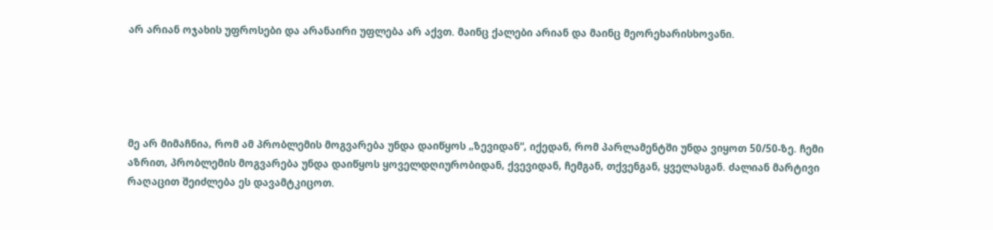არ არიან ოჯახის უფროსები და არანაირი უფლება არ აქვთ. მაინც ქალები არიან და მაინც მეორეხარისხოვანი.





მე არ მიმაჩნია, რომ ამ პრობლემის მოგვარება უნდა დაიწყოს „ზევიდან“, იქედან, რომ პარლამენტში უნდა ვიყოთ 50/50-ზე. ჩემი აზრით, პრობლემის მოგვარება უნდა დაიწყოს ყოველდღიურობიდან, ქვევიდან, ჩემგან, თქვენგან, ყველასგან. ძალიან მარტივი რაღაცით შეიძლება ეს დავამტკიცოთ.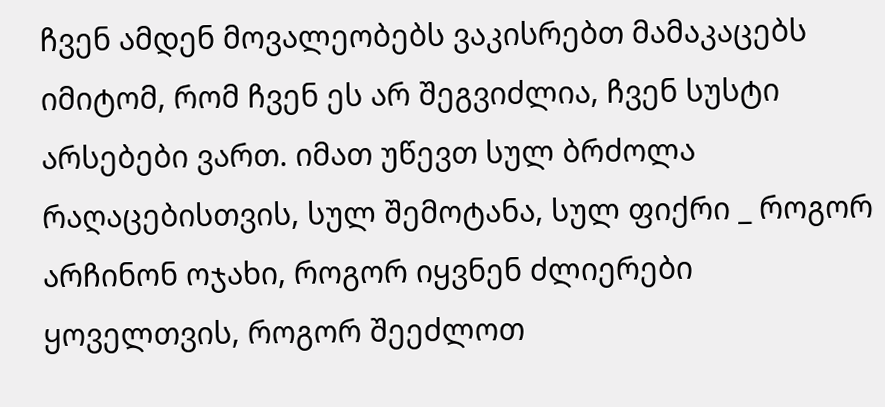ჩვენ ამდენ მოვალეობებს ვაკისრებთ მამაკაცებს იმიტომ, რომ ჩვენ ეს არ შეგვიძლია, ჩვენ სუსტი არსებები ვართ. იმათ უწევთ სულ ბრძოლა რაღაცებისთვის, სულ შემოტანა, სულ ფიქრი _ როგორ არჩინონ ოჯახი, როგორ იყვნენ ძლიერები ყოველთვის, როგორ შეეძლოთ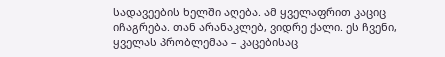სადავეების ხელში აღება. ამ ყველაფრით კაციც იჩაგრება. თან არანაკლებ, ვიდრე ქალი. ეს ჩვენი, ყველას პრობლემაა – კაცებისაც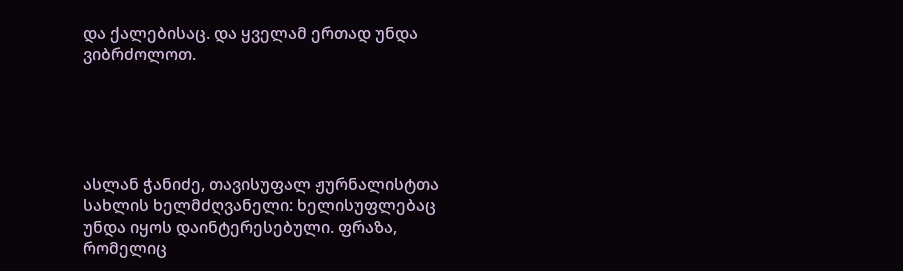და ქალებისაც. და ყველამ ერთად უნდა ვიბრძოლოთ.





ასლან ჭანიძე, თავისუფალ ჟურნალისტთა სახლის ხელმძღვანელი: ხელისუფლებაც უნდა იყოს დაინტერესებული. ფრაზა, რომელიც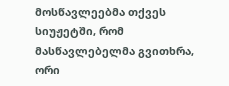მოსწავლეებმა თქვეს სიუჟეტში, რომ მასწავლებელმა გვითხრა, ორი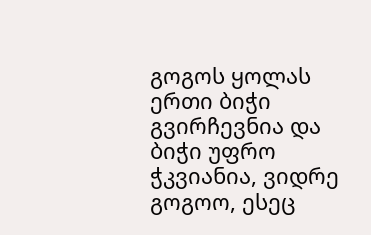გოგოს ყოლას ერთი ბიჭი გვირჩევნია და ბიჭი უფრო ჭკვიანია, ვიდრე გოგოო, ესეც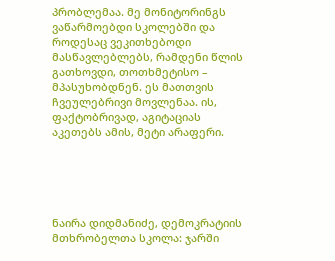პრობლემაა. მე მონიტორინგს ვაწარმოებდი სკოლებში და როდესაც ვეკითხებოდი მასწავლებლებს, რამდენი წლის გათხოვდი, თოთხმეტისო – მპასუხობდნენ. ეს მათთვის ჩვეულებრივი მოვლენაა. ის, ფაქტობრივად, აგიტაციას აკეთებს ამის, მეტი არაფერი.





ნაირა დიდმანიძე, დემოკრატიის მთხრობელთა სკოლა: ჯარში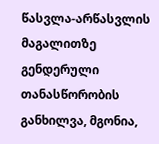წასვლა-არწასვლის მაგალითზე გენდერული თანასწორობის განხილვა, მგონია,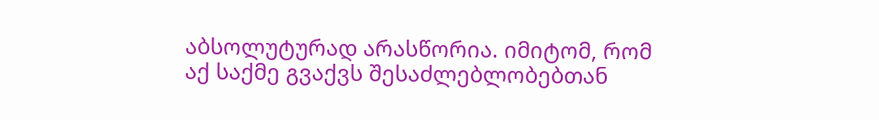აბსოლუტურად არასწორია. იმიტომ, რომ აქ საქმე გვაქვს შესაძლებლობებთან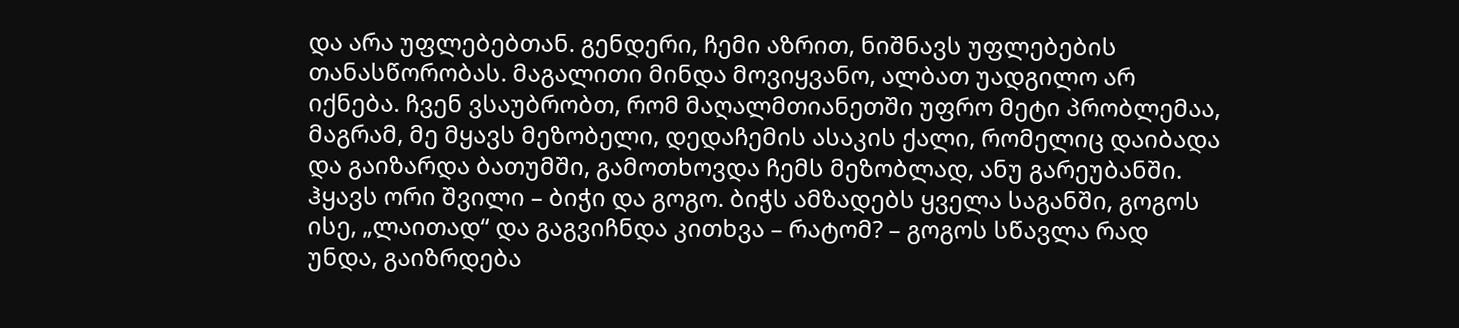და არა უფლებებთან. გენდერი, ჩემი აზრით, ნიშნავს უფლებების თანასწორობას. მაგალითი მინდა მოვიყვანო, ალბათ უადგილო არ იქნება. ჩვენ ვსაუბრობთ, რომ მაღალმთიანეთში უფრო მეტი პრობლემაა, მაგრამ, მე მყავს მეზობელი, დედაჩემის ასაკის ქალი, რომელიც დაიბადა და გაიზარდა ბათუმში, გამოთხოვდა ჩემს მეზობლად, ანუ გარეუბანში. ჰყავს ორი შვილი – ბიჭი და გოგო. ბიჭს ამზადებს ყველა საგანში, გოგოს ისე, „ლაითად“ და გაგვიჩნდა კითხვა – რატომ? – გოგოს სწავლა რად უნდა, გაიზრდება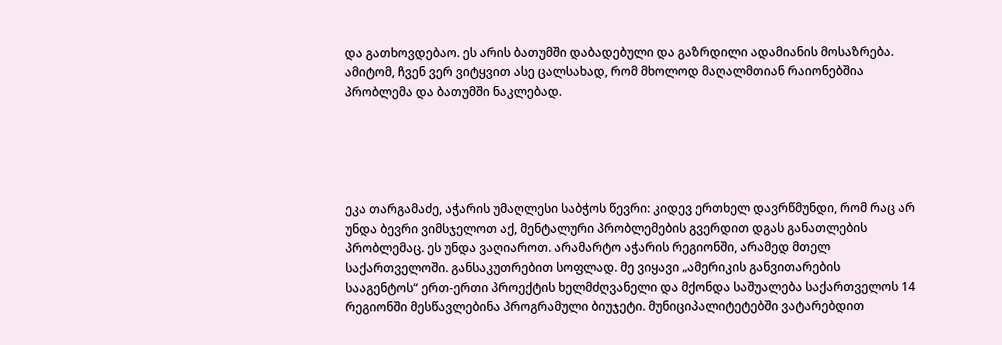და გათხოვდებაო. ეს არის ბათუმში დაბადებული და გაზრდილი ადამიანის მოსაზრება. ამიტომ, ჩვენ ვერ ვიტყვით ასე ცალსახად, რომ მხოლოდ მაღალმთიან რაიონებშია პრობლემა და ბათუმში ნაკლებად.





ეკა თარგამაძე, აჭარის უმაღლესი საბჭოს წევრი: კიდევ ერთხელ დავრწმუნდი, რომ რაც არ უნდა ბევრი ვიმსჯელოთ აქ, მენტალური პრობლემების გვერდით დგას განათლების პრობლემაც. ეს უნდა ვაღიაროთ. არამარტო აჭარის რეგიონში, არამედ მთელ საქართველოში. განსაკუთრებით სოფლად. მე ვიყავი „ამერიკის განვითარების სააგენტოს“ ერთ-ერთი პროექტის ხელმძღვანელი და მქონდა საშუალება საქართველოს 14 რეგიონში მესწავლებინა პროგრამული ბიუჯეტი. მუნიციპალიტეტებში ვატარებდით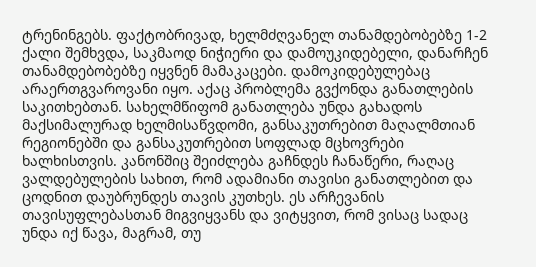ტრენინგებს. ფაქტობრივად, ხელმძღვანელ თანამდებობებზე 1-2 ქალი შემხვდა, საკმაოდ ნიჭიერი და დამოუკიდებელი, დანარჩენ თანამდებობებზე იყვნენ მამაკაცები. დამოკიდებულებაც არაერთგვაროვანი იყო. აქაც პრობლემა გვქონდა განათლების საკითხებთან. სახელმწიფომ განათლება უნდა გახადოს მაქსიმალურად ხელმისაწვდომი, განსაკუთრებით მაღალმთიან რეგიონებში და განსაკუთრებით სოფლად მცხოვრები ხალხისთვის. კანონშიც შეიძლება გაჩნდეს ჩანაწერი, რაღაც ვალდებულების სახით, რომ ადამიანი თავისი განათლებით და ცოდნით დაუბრუნდეს თავის კუთხეს. ეს არჩევანის თავისუფლებასთან მიგვიყვანს და ვიტყვით, რომ ვისაც სადაც უნდა იქ წავა, მაგრამ, თუ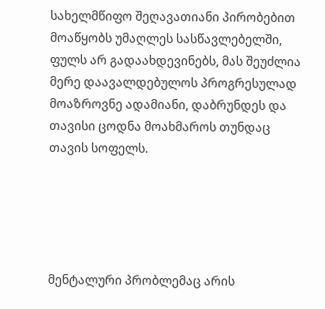სახელმწიფო შეღავათიანი პირობებით მოაწყობს უმაღლეს სასწავლებელში, ფულს არ გადაახდევინებს, მას შეუძლია მერე დაავალდებულოს პროგრესულად მოაზროვნე ადამიანი, დაბრუნდეს და თავისი ცოდნა მოახმაროს თუნდაც თავის სოფელს.





მენტალური პრობლემაც არის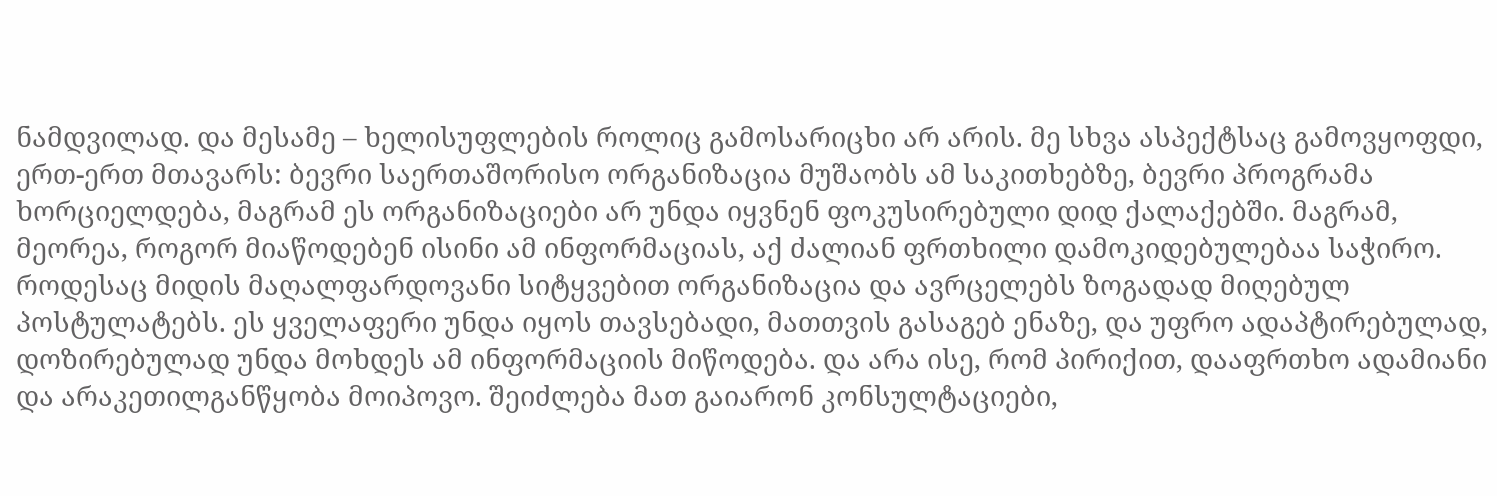ნამდვილად. და მესამე – ხელისუფლების როლიც გამოსარიცხი არ არის. მე სხვა ასპექტსაც გამოვყოფდი, ერთ-ერთ მთავარს: ბევრი საერთაშორისო ორგანიზაცია მუშაობს ამ საკითხებზე, ბევრი პროგრამა ხორციელდება, მაგრამ ეს ორგანიზაციები არ უნდა იყვნენ ფოკუსირებული დიდ ქალაქებში. მაგრამ, მეორეა, როგორ მიაწოდებენ ისინი ამ ინფორმაციას, აქ ძალიან ფრთხილი დამოკიდებულებაა საჭირო. როდესაც მიდის მაღალფარდოვანი სიტყვებით ორგანიზაცია და ავრცელებს ზოგადად მიღებულ პოსტულატებს. ეს ყველაფერი უნდა იყოს თავსებადი, მათთვის გასაგებ ენაზე, და უფრო ადაპტირებულად, დოზირებულად უნდა მოხდეს ამ ინფორმაციის მიწოდება. და არა ისე, რომ პირიქით, დააფრთხო ადამიანი და არაკეთილგანწყობა მოიპოვო. შეიძლება მათ გაიარონ კონსულტაციები,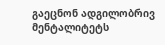გაეცნონ ადგილობრივ მენტალიტეტს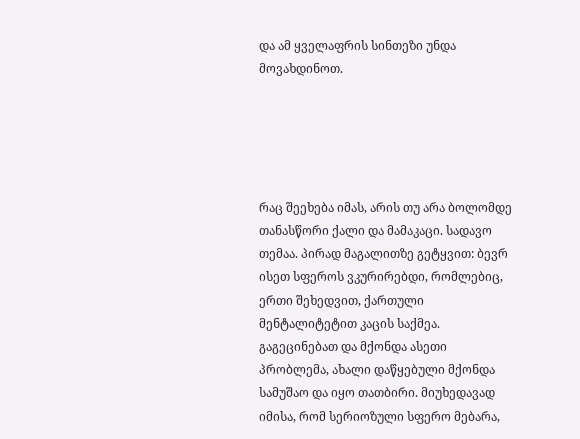და ამ ყველაფრის სინთეზი უნდა მოვახდინოთ.





რაც შეეხება იმას, არის თუ არა ბოლომდე თანასწორი ქალი და მამაკაცი. სადავო თემაა. პირად მაგალითზე გეტყვით: ბევრ ისეთ სფეროს ვკურირებდი, რომლებიც, ერთი შეხედვით, ქართული მენტალიტეტით კაცის საქმეა. გაგეცინებათ და მქონდა ასეთი პრობლემა, ახალი დაწყებული მქონდა სამუშაო და იყო თათბირი. მიუხედავად იმისა, რომ სერიოზული სფერო მებარა,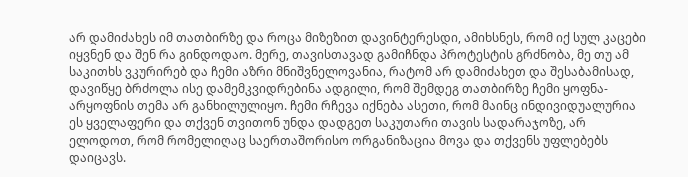არ დამიძახეს იმ თათბირზე და როცა მიზეზით დავინტერესდი, ამიხსნეს, რომ იქ სულ კაცები იყვნენ და შენ რა გინდოდაო. მერე, თავისთავად გამიჩნდა პროტესტის გრძნობა, მე თუ ამ საკითხს ვკურირებ და ჩემი აზრი მნიშვნელოვანია, რატომ არ დამიძახეთ და შესაბამისად, დავიწყე ბრძოლა ისე დამემკვიდრებინა ადგილი, რომ შემდეგ თათბირზე ჩემი ყოფნა-არყოფნის თემა არ განხილულიყო. ჩემი რჩევა იქნება ასეთი, რომ მაინც ინდივიდუალურია ეს ყველაფერი და თქვენ თვითონ უნდა დადგეთ საკუთარი თავის სადარაჯოზე, არ ელოდოთ, რომ რომელიღაც საერთაშორისო ორგანიზაცია მოვა და თქვენს უფლებებს დაიცავს.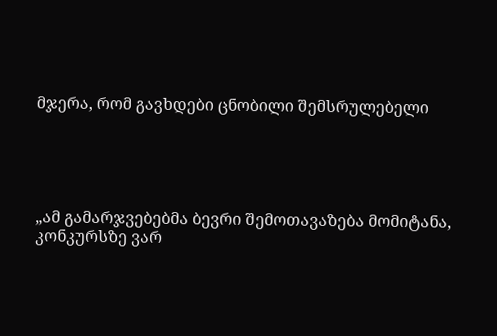მჯერა, რომ გავხდები ცნობილი შემსრულებელი





„ამ გამარჯვებებმა ბევრი შემოთავაზება მომიტანა, კონკურსზე ვარ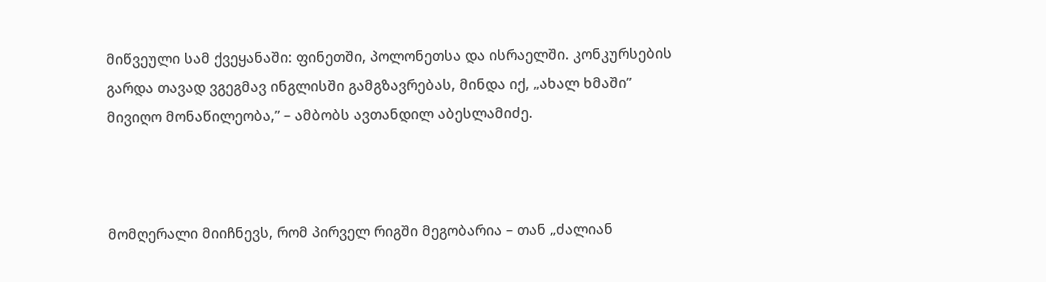მიწვეული სამ ქვეყანაში: ფინეთში, პოლონეთსა და ისრაელში. კონკურსების გარდა თავად ვგეგმავ ინგლისში გამგზავრებას, მინდა იქ, „ახალ ხმაში” მივიღო მონაწილეობა,” – ამბობს ავთანდილ აბესლამიძე.



მომღერალი მიიჩნევს, რომ პირველ რიგში მეგობარია – თან „ძალიან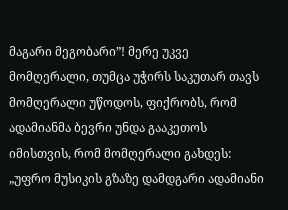მაგარი მეგობარი”! მერე უკვე მომღერალი, თუმცა უჭირს საკუთარ თავს მომღერალი უწოდოს, ფიქრობს, რომ ადამიანმა ბევრი უნდა გააკეთოს იმისთვის, რომ მომღერალი გახდეს: „უფრო მუსიკის გზაზე დამდგარი ადამიანი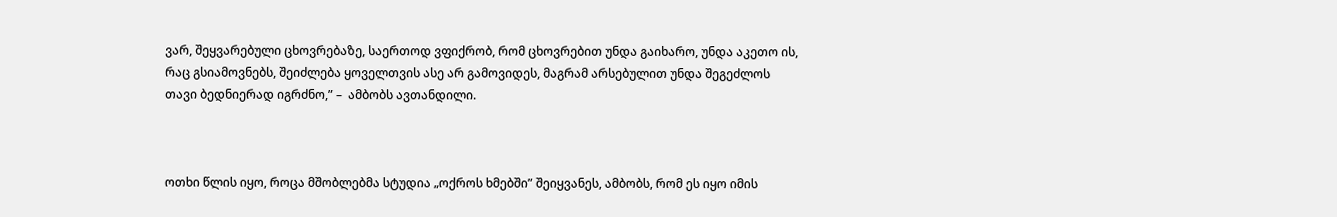ვარ, შეყვარებული ცხოვრებაზე, საერთოდ ვფიქრობ, რომ ცხოვრებით უნდა გაიხარო, უნდა აკეთო ის, რაც გსიამოვნებს, შეიძლება ყოველთვის ასე არ გამოვიდეს, მაგრამ არსებულით უნდა შეგეძლოს თავი ბედნიერად იგრძნო,” –  ამბობს ავთანდილი.



ოთხი წლის იყო, როცა მშობლებმა სტუდია „ოქროს ხმებში” შეიყვანეს, ამბობს, რომ ეს იყო იმის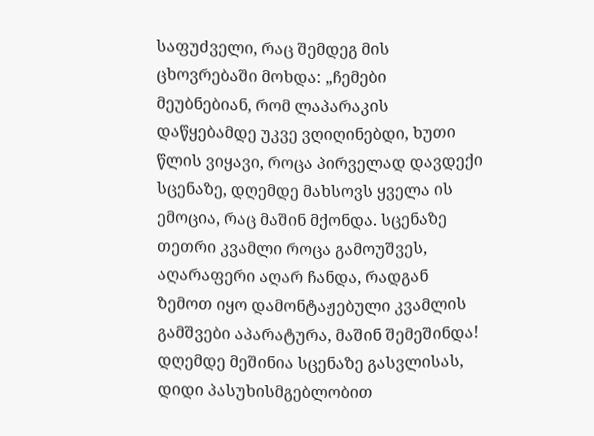საფუძველი, რაც შემდეგ მის ცხოვრებაში მოხდა: „ჩემები მეუბნებიან, რომ ლაპარაკის დაწყებამდე უკვე ვღიღინებდი, ხუთი წლის ვიყავი, როცა პირველად დავდექი სცენაზე, დღემდე მახსოვს ყველა ის ემოცია, რაც მაშინ მქონდა. სცენაზე თეთრი კვამლი როცა გამოუშვეს, აღარაფერი აღარ ჩანდა, რადგან ზემოთ იყო დამონტაჟებული კვამლის გამშვები აპარატურა, მაშინ შემეშინდა! დღემდე მეშინია სცენაზე გასვლისას, დიდი პასუხისმგებლობით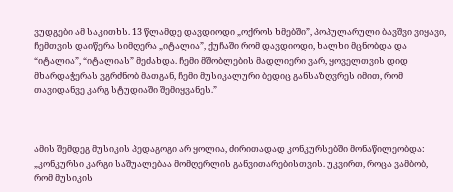ვუდგები ამ საკითხს. 13 წლამდე დავდიოდი „ოქროს ხმებში”, პოპულარული ბავშვი ვიყავი, ჩემთვის დაიწერა სიმღერა „იტალია”, ქუჩაში რომ დავდიოდი, ხალხი მცნობდა და “იტალია”, “იტალიას” მეძახდა. ჩემი მშობლების მადლიერი ვარ, ყოველთვის დიდ მხარდაჭერას ვგრძნობ მათგან, ჩემი მუსიკალური ბედიც განსაზღვრეს იმით, რომ თავიდანვე კარგ სტუდიაში შემიყვანეს.”



ამის შემდეგ მუსიკის პედაგოგი არ ყოლია, ძირითადად კონკურსებში მონაწილეობდა: „კონკურსი კარგი საშუალებაა მომღერლის განვითარებისთვის. უკვირთ, როცა ვამბობ, რომ მუსიკის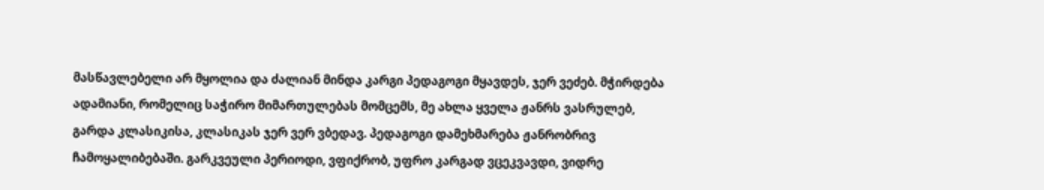მასწავლებელი არ მყოლია და ძალიან მინდა კარგი პედაგოგი მყავდეს, ჯერ ვეძებ. მჭირდება ადამიანი, რომელიც საჭირო მიმართულებას მომცემს, მე ახლა ყველა ჟანრს ვასრულებ, გარდა კლასიკისა, კლასიკას ჯერ ვერ ვბედავ. პედაგოგი დამეხმარება ჟანრობრივ ჩამოყალიბებაში. გარკვეული პერიოდი, ვფიქრობ, უფრო კარგად ვცეკვავდი, ვიდრე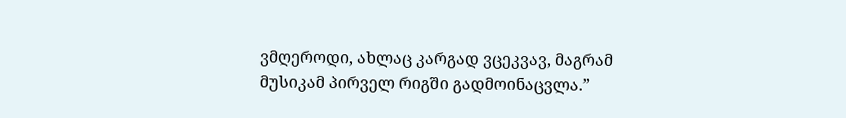ვმღეროდი, ახლაც კარგად ვცეკვავ, მაგრამ მუსიკამ პირველ რიგში გადმოინაცვლა.”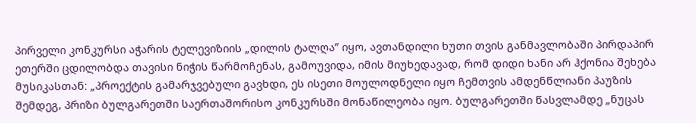პირველი კონკურსი აჭარის ტელევიზიის „დილის ტალღა” იყო, ავთანდილი ხუთი თვის განმავლობაში პირდაპირ ეთერში ცდილობდა თავისი ნიჭის წარმოჩენას, გამოუვიდა, იმის მიუხედავად, რომ დიდი ხანი არ ჰქონია შეხება მუსიკასთან: „პროექტის გამარჯვებული გავხდი, ეს ისეთი მოულოდნელი იყო ჩემთვის ამდენწლიანი პაუზის შემდეგ, პრიზი ბულგარეთში საერთაშორისო კონკურსში მონაწილეობა იყო. ბულგარეთში წასვლამდე „ნუცას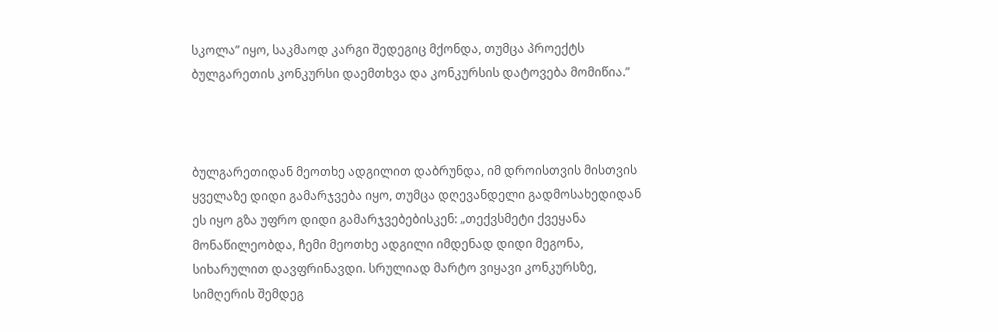სკოლა” იყო, საკმაოდ კარგი შედეგიც მქონდა, თუმცა პროექტს ბულგარეთის კონკურსი დაემთხვა და კონკურსის დატოვება მომიწია.”



ბულგარეთიდან მეოთხე ადგილით დაბრუნდა, იმ დროისთვის მისთვის ყველაზე დიდი გამარჯვება იყო, თუმცა დღევანდელი გადმოსახედიდან ეს იყო გზა უფრო დიდი გამარჯვებებისკენ: „თექვსმეტი ქვეყანა მონაწილეობდა, ჩემი მეოთხე ადგილი იმდენად დიდი მეგონა, სიხარულით დავფრინავდი. სრულიად მარტო ვიყავი კონკურსზე, სიმღერის შემდეგ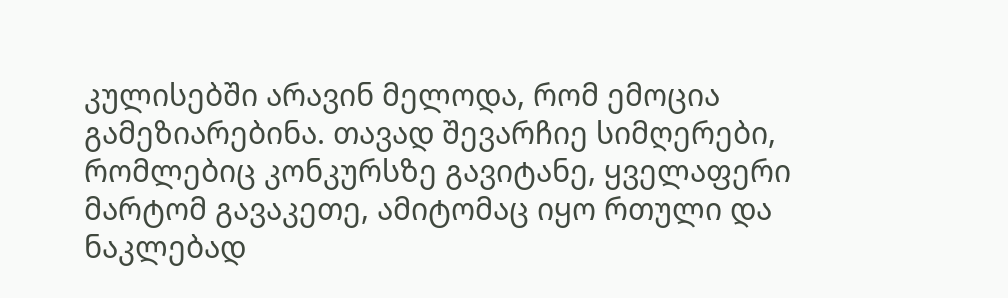კულისებში არავინ მელოდა, რომ ემოცია გამეზიარებინა. თავად შევარჩიე სიმღერები, რომლებიც კონკურსზე გავიტანე, ყველაფერი მარტომ გავაკეთე, ამიტომაც იყო რთული და ნაკლებად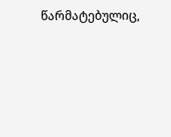წარმატებულიც,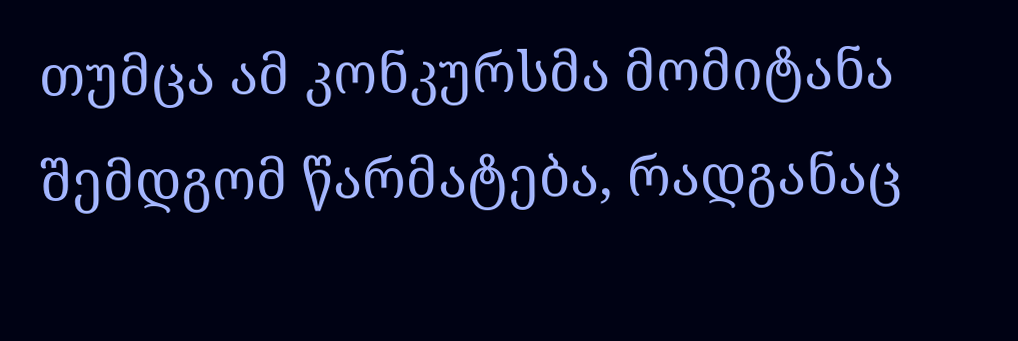თუმცა ამ კონკურსმა მომიტანა შემდგომ წარმატება, რადგანაც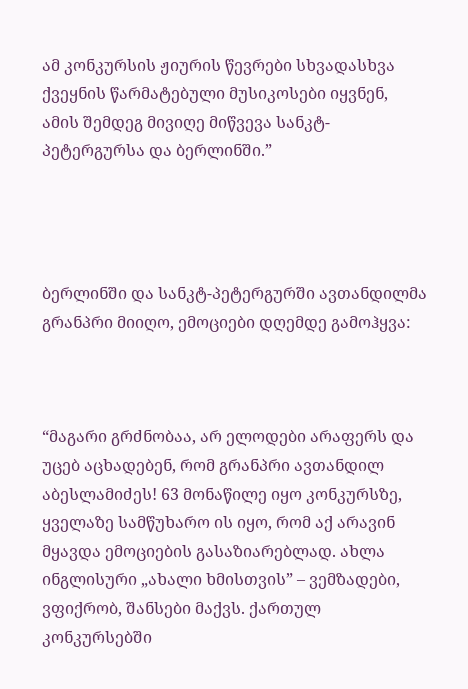ამ კონკურსის ჟიურის წევრები სხვადასხვა ქვეყნის წარმატებული მუსიკოსები იყვნენ, ამის შემდეგ მივიღე მიწვევა სანკტ-პეტერგურსა და ბერლინში.”




ბერლინში და სანკტ-პეტერგურში ავთანდილმა გრანპრი მიიღო, ემოციები დღემდე გამოჰყვა:



“მაგარი გრძნობაა, არ ელოდები არაფერს და უცებ აცხადებენ, რომ გრანპრი ავთანდილ აბესლამიძეს! 63 მონაწილე იყო კონკურსზე, ყველაზე სამწუხარო ის იყო, რომ აქ არავინ მყავდა ემოციების გასაზიარებლად. ახლა ინგლისური „ახალი ხმისთვის” – ვემზადები, ვფიქრობ, შანსები მაქვს. ქართულ კონკურსებში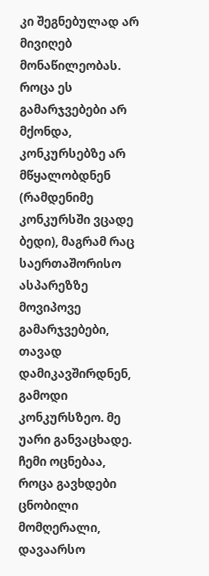კი შეგნებულად არ მივიღებ მონაწილეობას. როცა ეს გამარჯვებები არ მქონდა, კონკურსებზე არ მწყალობდნენ (რამდენიმე კონკურსში ვცადე ბედი), მაგრამ რაც საერთაშორისო ასპარეზზე მოვიპოვე გამარჯვებები, თავად დამიკავშირდნენ, გამოდი კონკურსზეო. მე უარი განვაცხადე. ჩემი ოცნებაა, როცა გავხდები ცნობილი მომღერალი, დავაარსო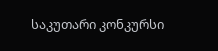საკუთარი კონკურსი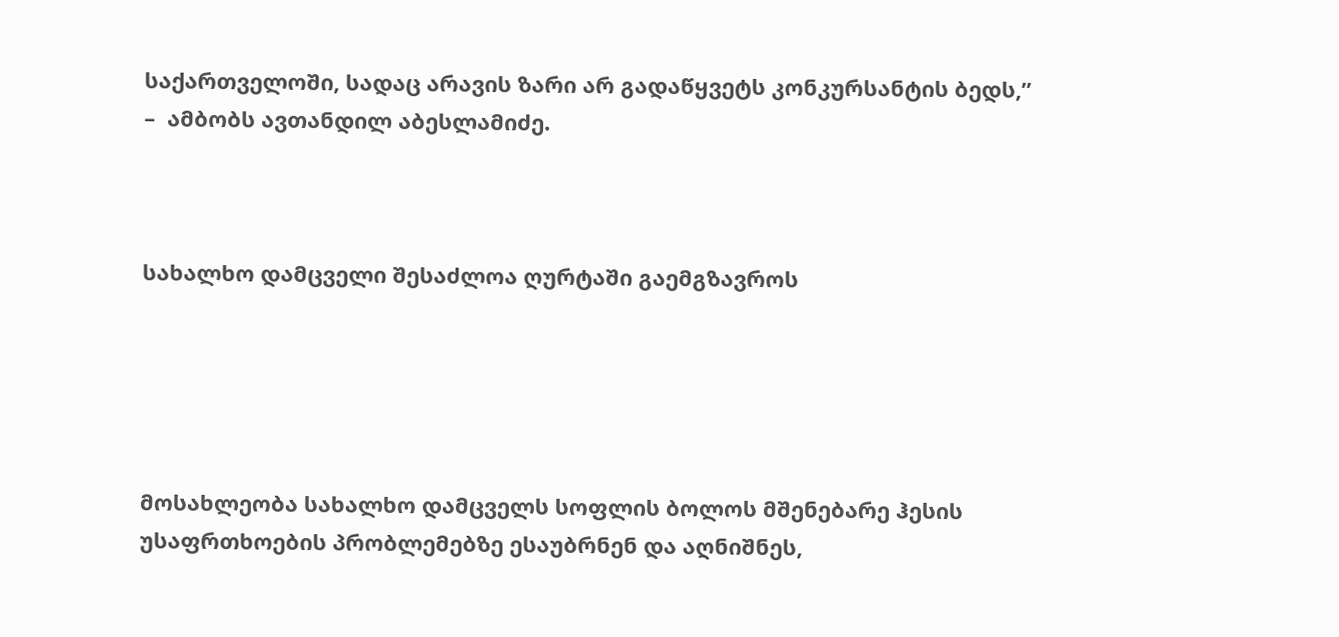საქართველოში, სადაც არავის ზარი არ გადაწყვეტს კონკურსანტის ბედს,” –  ამბობს ავთანდილ აბესლამიძე.



სახალხო დამცველი შესაძლოა ღურტაში გაემგზავროს





მოსახლეობა სახალხო დამცველს სოფლის ბოლოს მშენებარე ჰესის უსაფრთხოების პრობლემებზე ესაუბრნენ და აღნიშნეს,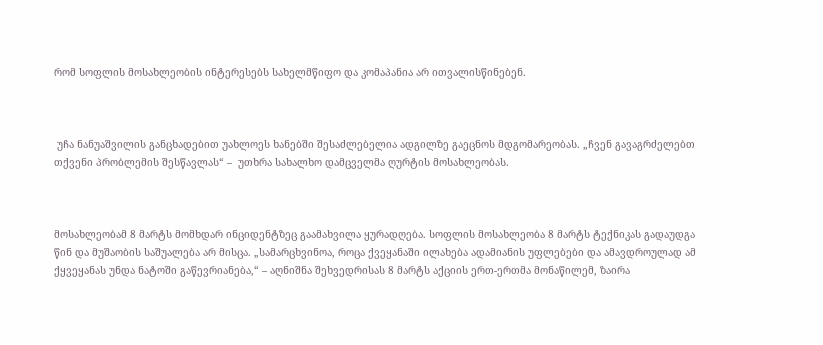რომ სოფლის მოსახლეობის ინტერესებს სახელმწიფო და კომაპანია არ ითვალისწინებენ.



 უჩა ნანუაშვილის განცხადებით უახლოეს ხანებში შესაძლებელია ადგილზე გაეცნოს მდგომარეობას. „ჩვენ გავაგრძელებთ თქვენი პრობლემის შესწავლას“ –  უთხრა სახალხო დამცველმა ღურტის მოსახლეობას.



მოსახლეობამ 8 მარტს მომხდარ ინციდენტზეც გაამახვილა ყურადღება. სოფლის მოსახლეობა 8 მარტს ტექნიკას გადაუდგა წინ და მუშაობის საშუალება არ მისცა. „სამარცხვინოა, როცა ქვეყანაში ილახება ადამიანის უფლებები და ამავდროულად ამ ქყვეყანას უნდა ნატოში გაწევრიანება,“ – აღნიშნა შეხვედრისას 8 მარტს აქციის ერთ-ერთმა მონაწილემ, ზაირა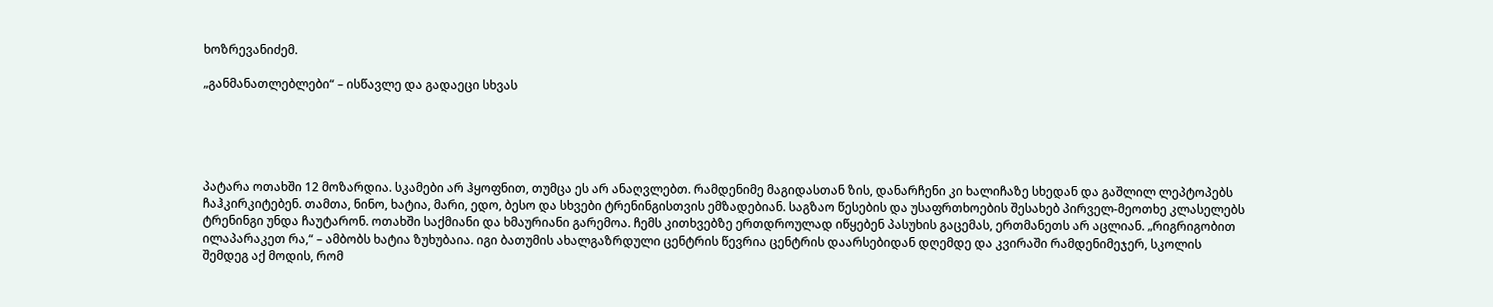ხოზრევანიძემ.

„განმანათლებლები“ – ისწავლე და გადაეცი სხვას





პატარა ოთახში 12 მოზარდია. სკამები არ ჰყოფნით, თუმცა ეს არ ანაღვლებთ. რამდენიმე მაგიდასთან ზის, დანარჩენი კი ხალიჩაზე სხედან და გაშლილ ლეპტოპებს ჩაჰკირკიტებენ. თამთა, ნინო, ხატია, მარი, ედო, ბესო და სხვები ტრენინგისთვის ემზადებიან. საგზაო წესების და უსაფრთხოების შესახებ პირველ-მეოთხე კლასელებს ტრენინგი უნდა ჩაუტარონ. ოთახში საქმიანი და ხმაურიანი გარემოა. ჩემს კითხვებზე ერთდროულად იწყებენ პასუხის გაცემას, ერთმანეთს არ აცლიან. „რიგრიგობით ილაპარაკეთ რა,“ – ამბობს ხატია ზუხუბაია. იგი ბათუმის ახალგაზრდული ცენტრის წევრია ცენტრის დაარსებიდან დღემდე და კვირაში რამდენიმეჯერ, სკოლის შემდეგ აქ მოდის, რომ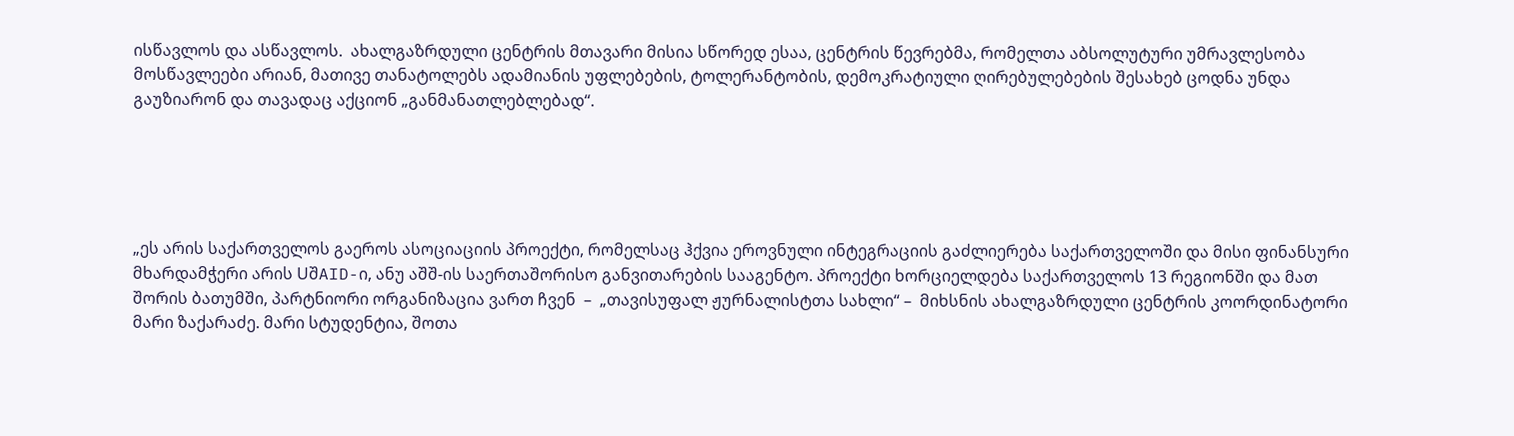ისწავლოს და ასწავლოს.  ახალგაზრდული ცენტრის მთავარი მისია სწორედ ესაა, ცენტრის წევრებმა, რომელთა აბსოლუტური უმრავლესობა მოსწავლეები არიან, მათივე თანატოლებს ადამიანის უფლებების, ტოლერანტობის, დემოკრატიული ღირებულებების შესახებ ცოდნა უნდა გაუზიარონ და თავადაც აქციონ „განმანათლებლებად“.





„ეს არის საქართველოს გაეროს ასოციაციის პროექტი, რომელსაც ჰქვია ეროვნული ინტეგრაციის გაძლიერება საქართველოში და მისი ფინანსური მხარდამჭერი არის UშAID-ი, ანუ აშშ-ის საერთაშორისო განვითარების სააგენტო. პროექტი ხორციელდება საქართველოს 13 რეგიონში და მათ შორის ბათუმში, პარტნიორი ორგანიზაცია ვართ ჩვენ  –  „თავისუფალ ჟურნალისტთა სახლი“ –  მიხსნის ახალგაზრდული ცენტრის კოორდინატორი მარი ზაქარაძე. მარი სტუდენტია, შოთა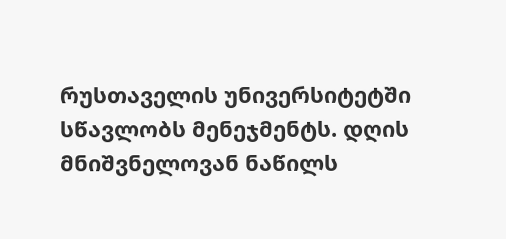რუსთაველის უნივერსიტეტში სწავლობს მენეჯმენტს. დღის მნიშვნელოვან ნაწილს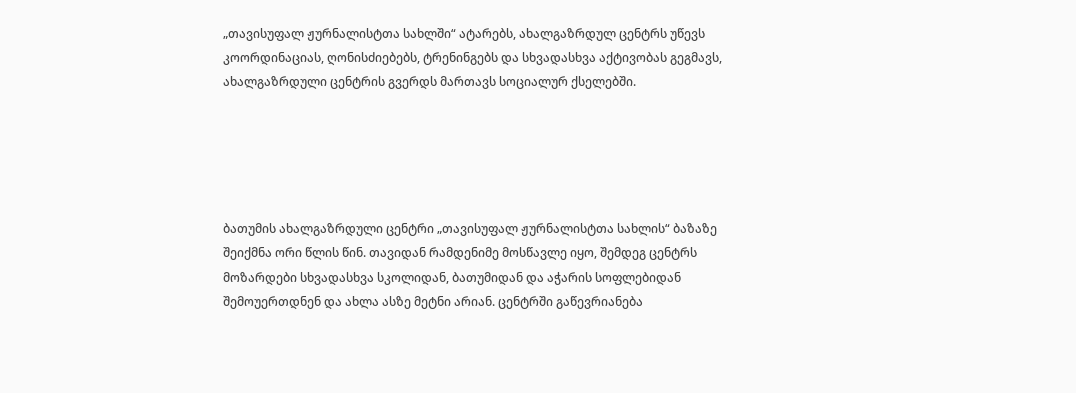„თავისუფალ ჟურნალისტთა სახლში“ ატარებს, ახალგაზრდულ ცენტრს უწევს კოორდინაციას, ღონისძიებებს, ტრენინგებს და სხვადასხვა აქტივობას გეგმავს, ახალგაზრდული ცენტრის გვერდს მართავს სოციალურ ქსელებში.





ბათუმის ახალგაზრდული ცენტრი „თავისუფალ ჟურნალისტთა სახლის“ ბაზაზე შეიქმნა ორი წლის წინ. თავიდან რამდენიმე მოსწავლე იყო, შემდეგ ცენტრს მოზარდები სხვადასხვა სკოლიდან, ბათუმიდან და აჭარის სოფლებიდან შემოუერთდნენ და ახლა ასზე მეტნი არიან. ცენტრში გაწევრიანება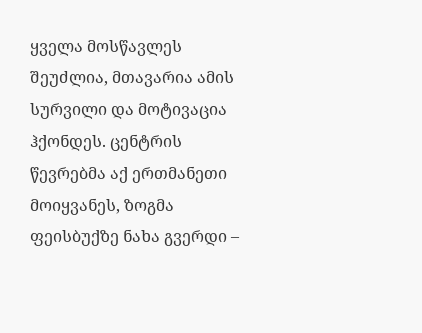ყველა მოსწავლეს შეუძლია, მთავარია ამის სურვილი და მოტივაცია ჰქონდეს. ცენტრის წევრებმა აქ ერთმანეთი მოიყვანეს, ზოგმა ფეისბუქზე ნახა გვერდი –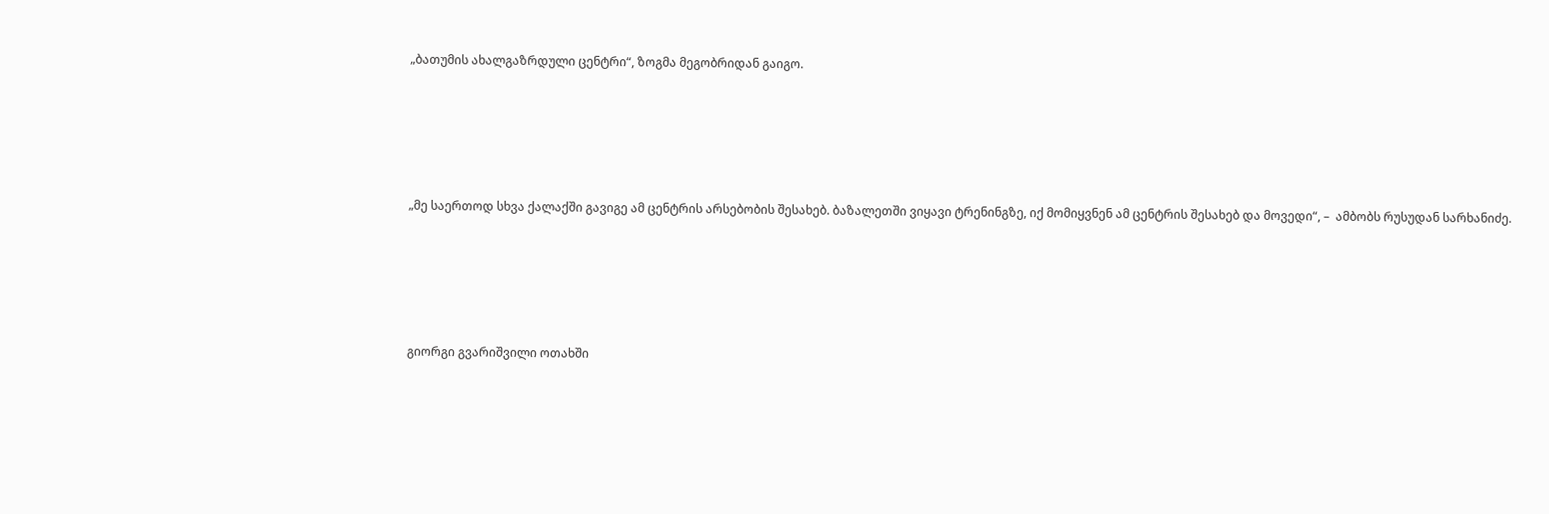„ბათუმის ახალგაზრდული ცენტრი“, ზოგმა მეგობრიდან გაიგო.





„მე საერთოდ სხვა ქალაქში გავიგე ამ ცენტრის არსებობის შესახებ. ბაზალეთში ვიყავი ტრენინგზე, იქ მომიყვნენ ამ ცენტრის შესახებ და მოვედი“, –  ამბობს რუსუდან სარხანიძე.





გიორგი გვარიშვილი ოთახში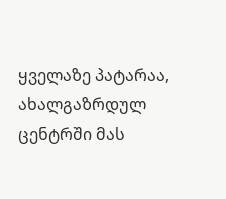ყველაზე პატარაა, ახალგაზრდულ ცენტრში მას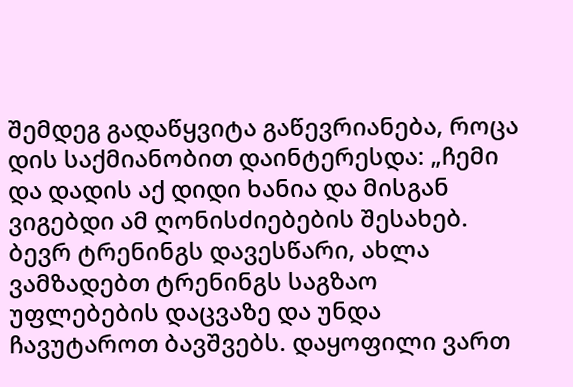შემდეგ გადაწყვიტა გაწევრიანება, როცა დის საქმიანობით დაინტერესდა: „ჩემი და დადის აქ დიდი ხანია და მისგან ვიგებდი ამ ღონისძიებების შესახებ. ბევრ ტრენინგს დავესწარი, ახლა ვამზადებთ ტრენინგს საგზაო უფლებების დაცვაზე და უნდა ჩავუტაროთ ბავშვებს. დაყოფილი ვართ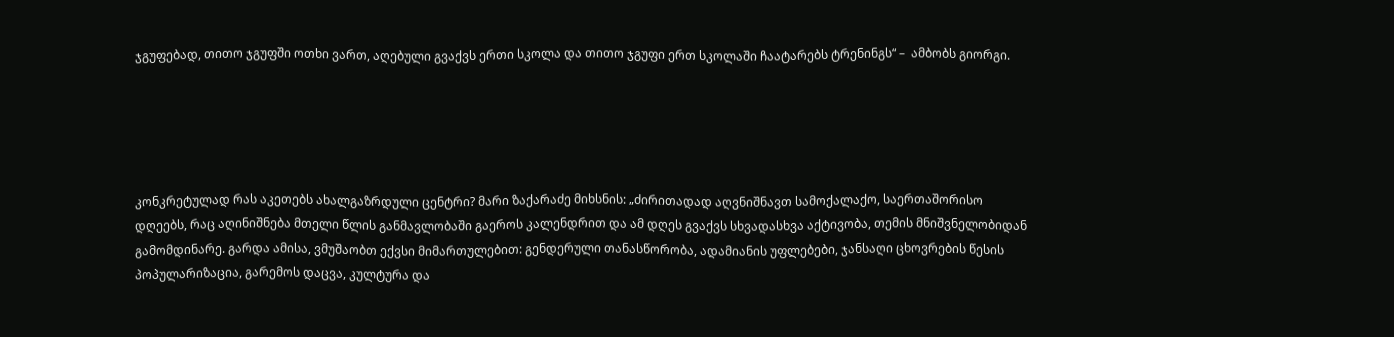ჯგუფებად, თითო ჯგუფში ოთხი ვართ, აღებული გვაქვს ერთი სკოლა და თითო ჯგუფი ერთ სკოლაში ჩაატარებს ტრენინგს“ –  ამბობს გიორგი.





კონკრეტულად რას აკეთებს ახალგაზრდული ცენტრი? მარი ზაქარაძე მიხსნის: „ძირითადად აღვნიშნავთ სამოქალაქო, საერთაშორისო დღეებს, რაც აღინიშნება მთელი წლის განმავლობაში გაეროს კალენდრით და ამ დღეს გვაქვს სხვადასხვა აქტივობა, თემის მნიშვნელობიდან გამომდინარე. გარდა ამისა, ვმუშაობთ ექვსი მიმართულებით: გენდერული თანასწორობა, ადამიანის უფლებები, ჯანსაღი ცხოვრების წესის პოპულარიზაცია, გარემოს დაცვა, კულტურა და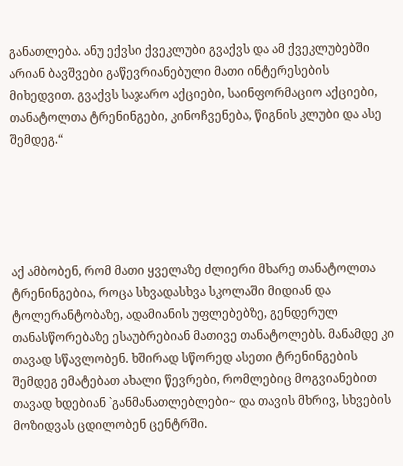განათლება. ანუ ექვსი ქვეკლუბი გვაქვს და ამ ქვეკლუბებში არიან ბავშვები გაწევრიანებული მათი ინტერესების მიხედვით. გვაქვს საჯარო აქციები, საინფორმაციო აქციები, თანატოლთა ტრენინგები, კინოჩვენება, წიგნის კლუბი და ასე შემდეგ.“





აქ ამბობენ, რომ მათი ყველაზე ძლიერი მხარე თანატოლთა ტრენინგებია, როცა სხვადასხვა სკოლაში მიდიან და ტოლერანტობაზე, ადამიანის უფლებებზე, გენდერულ თანასწორებაზე ესაუბრებიან მათივე თანატოლებს. მანამდე კი თავად სწავლობენ. ხშირად სწორედ ასეთი ტრენინგების შემდეგ ემატებათ ახალი წევრები, რომლებიც მოგვიანებით თავად ხდებიან `განმანათლებლები~ და თავის მხრივ, სხვების მოზიდვას ცდილობენ ცენტრში.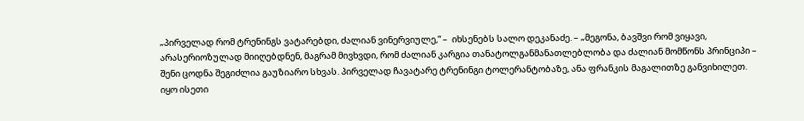„პირველად რომ ტრენინგს ვატარებდი, ძალიან ვინერვიულე,“ –  იხსენებს სალო დეკანაძე. – „მეგონა, ბავშვი რომ ვიყავი, არასერიოზულად მიიღებდნენ, მაგრამ მივხვდი, რომ ძალიან კარგია თანატოლგანმანათლებლობა და ძალიან მომწონს პრინციპი – შენი ცოდნა შეგიძლია გაუზიარო სხვას. პირველად ჩავატარე ტრენინგი ტოლერანტობაზე, ანა ფრანკის მაგალითზე განვიხილეთ. იყო ისეთი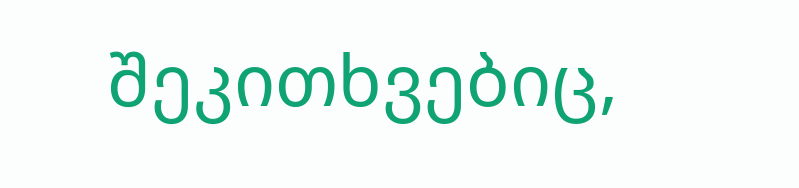შეკითხვებიც,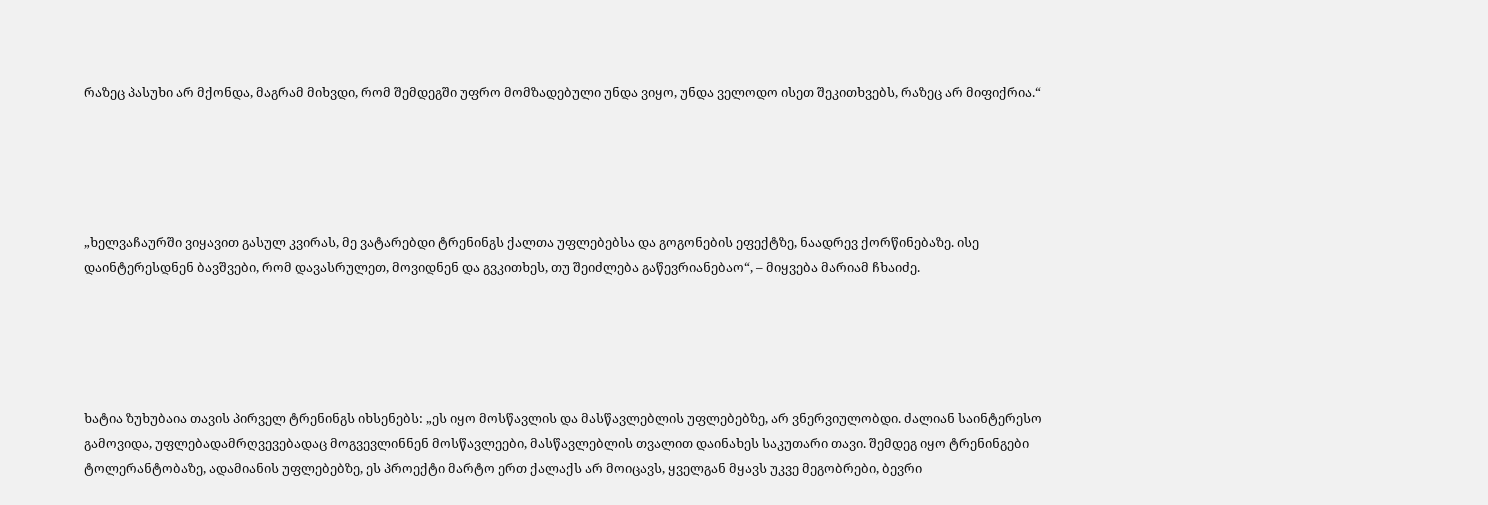რაზეც პასუხი არ მქონდა, მაგრამ მიხვდი, რომ შემდეგში უფრო მომზადებული უნდა ვიყო, უნდა ველოდო ისეთ შეკითხვებს, რაზეც არ მიფიქრია.“





„ხელვაჩაურში ვიყავით გასულ კვირას, მე ვატარებდი ტრენინგს ქალთა უფლებებსა და გოგონების ეფექტზე, ნაადრევ ქორწინებაზე. ისე დაინტერესდნენ ბავშვები, რომ დავასრულეთ, მოვიდნენ და გვკითხეს, თუ შეიძლება გაწევრიანებაო“, – მიყვება მარიამ ჩხაიძე.





ხატია ზუხუბაია თავის პირველ ტრენინგს იხსენებს: „ეს იყო მოსწავლის და მასწავლებლის უფლებებზე, არ ვნერვიულობდი. ძალიან საინტერესო გამოვიდა, უფლებადამრღვევებადაც მოგვევლინნენ მოსწავლეები, მასწავლებლის თვალით დაინახეს საკუთარი თავი. შემდეგ იყო ტრენინგები ტოლერანტობაზე, ადამიანის უფლებებზე, ეს პროექტი მარტო ერთ ქალაქს არ მოიცავს, ყველგან მყავს უკვე მეგობრები, ბევრი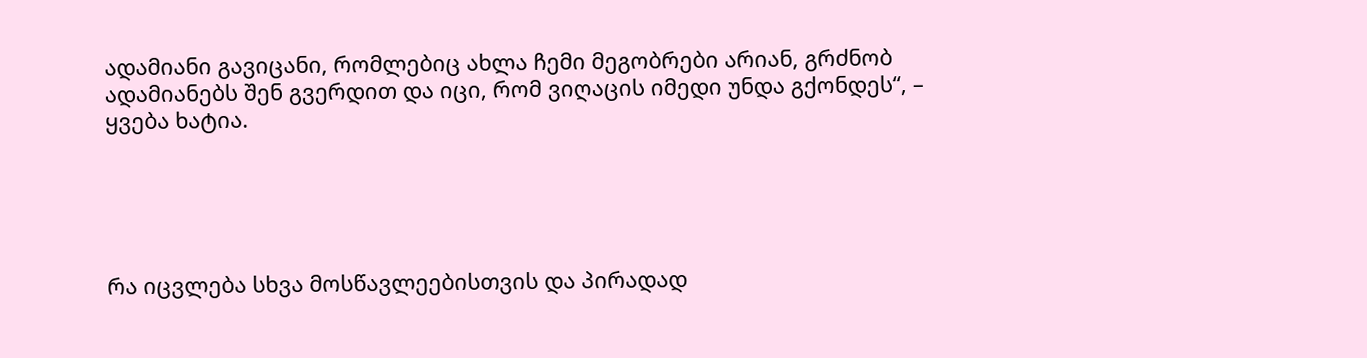ადამიანი გავიცანი, რომლებიც ახლა ჩემი მეგობრები არიან, გრძნობ ადამიანებს შენ გვერდით და იცი, რომ ვიღაცის იმედი უნდა გქონდეს“, – ყვება ხატია.





რა იცვლება სხვა მოსწავლეებისთვის და პირადად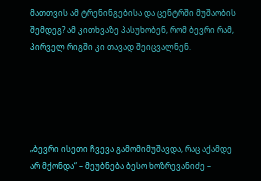მათთვის ამ ტრენინგებისა და ცენტრში მუშაობის შემდეგ? ამ კითხვაზე პასუხობენ, რომ ბევრი რამ, პირველ რიგში კი თავად შეიცვალნენ.





„ბევრი ისეთი ჩვევა გამომიმუშავდა, რაც აქამდე არ მქონდა“ – მეუბნება ბესო ხოზრევანიძე –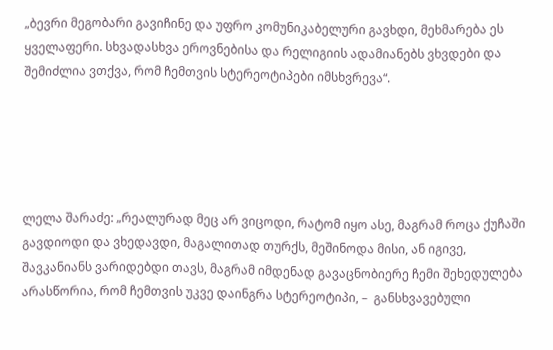„ბევრი მეგობარი გავიჩინე და უფრო კომუნიკაბელური გავხდი, მეხმარება ეს ყველაფერი. სხვადასხვა ეროვნებისა და რელიგიის ადამიანებს ვხვდები და შემიძლია ვთქვა, რომ ჩემთვის სტერეოტიპები იმსხვრევა“.





ლელა შარაძე: „რეალურად მეც არ ვიცოდი, რატომ იყო ასე, მაგრამ როცა ქუჩაში გავდიოდი და ვხედავდი, მაგალითად თურქს, მეშინოდა მისი, ან იგივე, შავკანიანს ვარიდებდი თავს, მაგრამ იმდენად გავაცნობიერე ჩემი შეხედულება არასწორია, რომ ჩემთვის უკვე დაინგრა სტერეოტიპი, –  განსხვავებული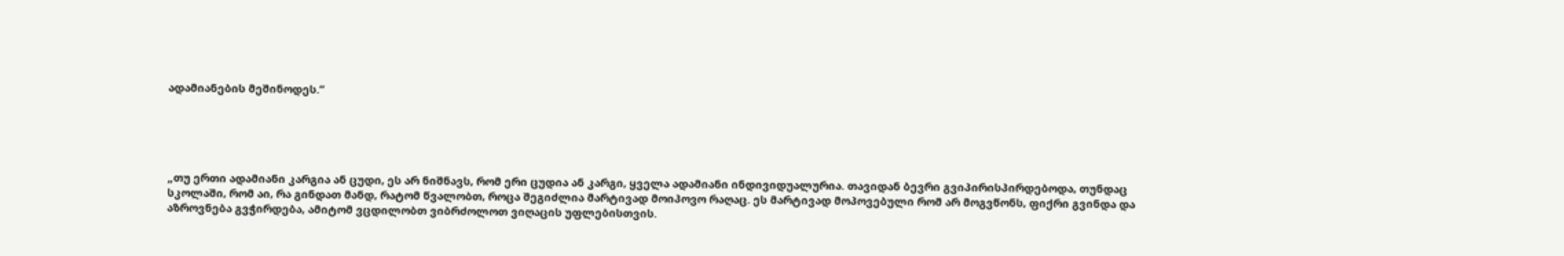ადამიანების მეშინოდეს.“





„თუ ერთი ადამიანი კარგია ან ცუდი, ეს არ ნიშნავს, რომ ერი ცუდია ან კარგი, ყველა ადამიანი ინდივიდუალურია. თავიდან ბევრი გვიპირისპირდებოდა, თუნდაც სკოლაში, რომ აი, რა გინდათ მანდ, რატომ წვალობთ, როცა შეგიძლია მარტივად მოიპოვო რაღაც. ეს მარტივად მოპოვებული რომ არ მოგვწონს, ფიქრი გვინდა და აზროვნება გვჭირდება, ამიტომ ვცდილობთ ვიბრძოლოთ ვიღაცის უფლებისთვის.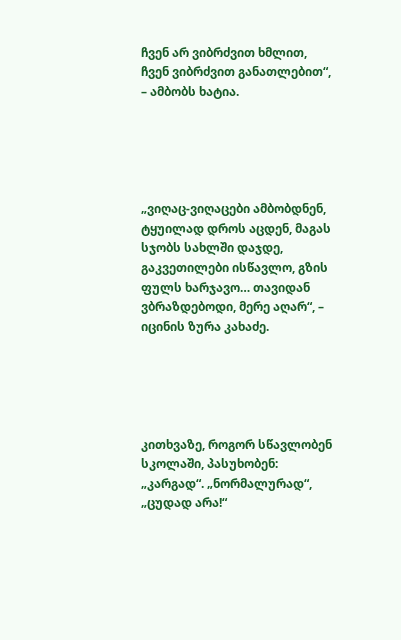ჩვენ არ ვიბრძვით ხმლით, ჩვენ ვიბრძვით განათლებით“, – ამბობს ხატია.





„ვიღაც-ვიღაცები ამბობდნენ, ტყუილად დროს აცდენ, მაგას სჯობს სახლში დაჯდე, გაკვეთილები ისწავლო, გზის ფულს ხარჯავო… თავიდან ვბრაზდებოდი, მერე აღარ“, – იცინის ზურა კახაძე.





კითხვაზე, როგორ სწავლობენ სკოლაში, პასუხობენ: „კარგად“. „ნორმალურად“, „ცუდად არა!“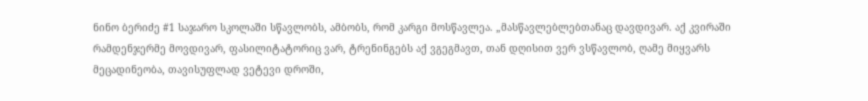ნინო ბერიძე #1 საჯარო სკოლაში სწავლობს, ამბობს, რომ კარგი მოსწავლეა. „მასწავლებლებთანაც დავდივარ. აქ კვირაში რამდენჯერმე მოვდივარ, ფასილიტატორიც ვარ, ტრენინგებს აქ ვგეგმავთ, თან დღისით ვერ ვსწავლობ, ღამე მიყვარს მეცადინეობა, თავისუფლად ვეტევი დროში,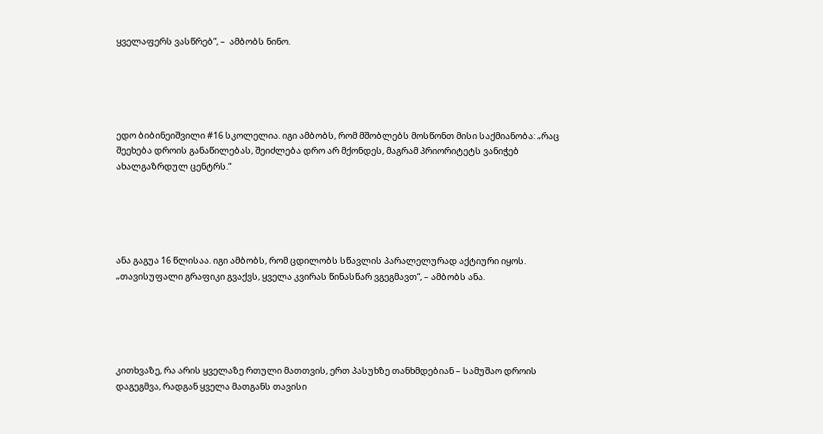ყველაფერს ვასწრებ“, –  ამბობს ნინო.





ედო ბიბინეიშვილი #16 სკოლელია. იგი ამბობს, რომ მშობლებს მოსწონთ მისი საქმიანობა: „რაც შეეხება დროის განაწილებას, შეიძლება დრო არ მქონდეს, მაგრამ პრიორიტეტს ვანიჭებ ახალგაზრდულ ცენტრს.“





ანა გაგუა 16 წლისაა. იგი ამბობს, რომ ცდილობს სწავლის პარალელურად აქტიური იყოს. „თავისუფალი გრაფიკი გვაქვს, ყველა კვირას წინასწარ ვგეგმავთ“, – ამბობს ანა.





კითხვაზე, რა არის ყველაზე რთული მათთვის, ერთ პასუხზე თანხმდებიან – სამუშაო დროის დაგეგმვა, რადგან ყველა მათგანს თავისი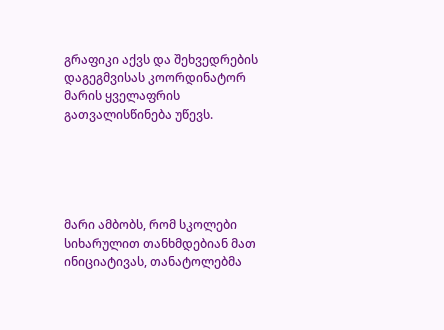გრაფიკი აქვს და შეხვედრების დაგეგმვისას კოორდინატორ მარის ყველაფრის გათვალისწინება უწევს.





მარი ამბობს, რომ სკოლები სიხარულით თანხმდებიან მათ ინიციატივას, თანატოლებმა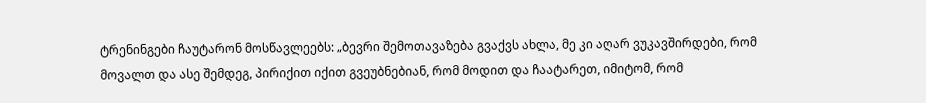ტრენინგები ჩაუტარონ მოსწავლეებს: „ბევრი შემოთავაზება გვაქვს ახლა, მე კი აღარ ვუკავშირდები, რომ მოვალთ და ასე შემდეგ, პირიქით იქით გვეუბნებიან, რომ მოდით და ჩაატარეთ, იმიტომ, რომ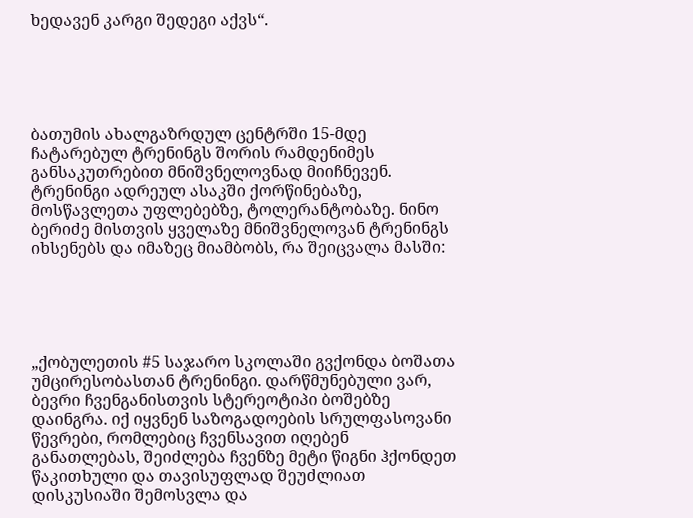ხედავენ კარგი შედეგი აქვს“.





ბათუმის ახალგაზრდულ ცენტრში 15-მდე ჩატარებულ ტრენინგს შორის რამდენიმეს განსაკუთრებით მნიშვნელოვნად მიიჩნევენ. ტრენინგი ადრეულ ასაკში ქორწინებაზე, მოსწავლეთა უფლებებზე, ტოლერანტობაზე. ნინო ბერიძე მისთვის ყველაზე მნიშვნელოვან ტრენინგს იხსენებს და იმაზეც მიამბობს, რა შეიცვალა მასში:





„ქობულეთის #5 საჯარო სკოლაში გვქონდა ბოშათა უმცირესობასთან ტრენინგი. დარწმუნებული ვარ, ბევრი ჩვენგანისთვის სტერეოტიპი ბოშებზე დაინგრა. იქ იყვნენ საზოგადოების სრულფასოვანი წევრები, რომლებიც ჩვენსავით იღებენ განათლებას, შეიძლება ჩვენზე მეტი წიგნი ჰქონდეთ წაკითხული და თავისუფლად შეუძლიათ დისკუსიაში შემოსვლა და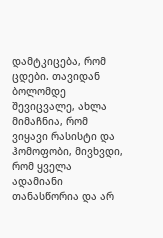დამტკიცება, რომ ცდები. თავიდან ბოლომდე შევიცვალე, ახლა მიმაჩნია, რომ ვიყავი რასისტი და ჰომოფობი, მივხვდი, რომ ყველა ადამიანი თანასწორია და არ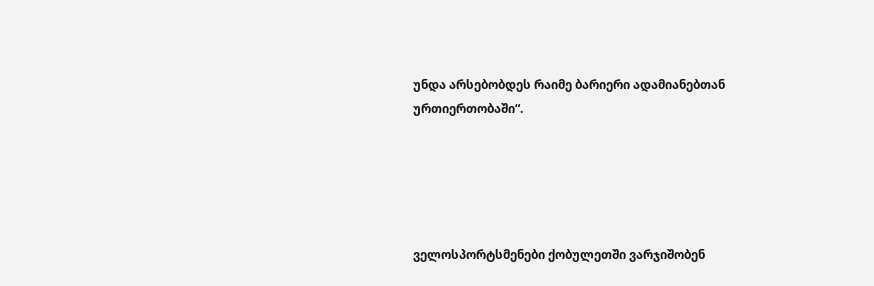უნდა არსებობდეს რაიმე ბარიერი ადამიანებთან ურთიერთობაში“.





ველოსპორტსმენები ქობულეთში ვარჯიშობენ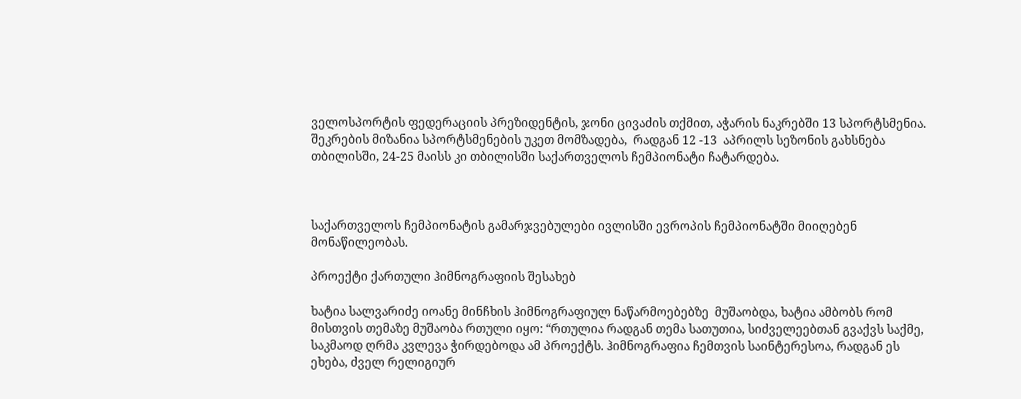ველოსპორტის ფედერაციის პრეზიდენტის, ჯონი ცივაძის თქმით, აჭარის ნაკრებში 13 სპორტსმენია. შეკრების მიზანია სპორტსმენების უკეთ მომზადება,  რადგან 12 -13  აპრილს სეზონის გახსნება თბილისში, 24-25 მაისს კი თბილისში საქართველოს ჩემპიონატი ჩატარდება.



საქართველოს ჩემპიონატის გამარჯვებულები ივლისში ევროპის ჩემპიონატში მიიღებენ მონაწილეობას.

პროექტი ქართული ჰიმნოგრაფიის შესახებ

ხატია სალვარიძე იოანე მინჩხის ჰიმნოგრაფიულ ნაწარმოებებზე  მუშაობდა, ხატია ამბობს რომ მისთვის თემაზე მუშაობა რთული იყო: “რთულია რადგან თემა სათუთია, სიძველეებთან გვაქვს საქმე, საკმაოდ ღრმა კვლევა ჭირდებოდა ამ პროექტს. ჰიმნოგრაფია ჩემთვის საინტერესოა, რადგან ეს ეხება, ძველ რელიგიურ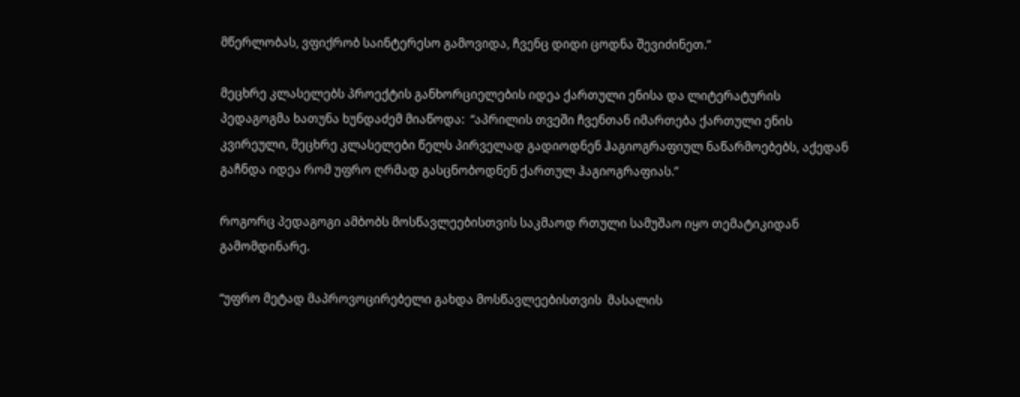მწერლობას, ვფიქრობ საინტერესო გამოვიდა, ჩვენც დიდი ცოდნა შევიძინეთ.”

მეცხრე კლასელებს პროექტის განხორციელების იდეა ქართული ენისა და ლიტერატურის პედაგოგმა ხათუნა ხუნდაძემ მიაწოდა:  “აპრილის თვეში ჩვენთან იმართება ქართული ენის კვირეული, მეცხრე კლასელები წელს პირველად გადიოდნენ ჰაგიოგრაფიულ ნაწარმოებებს, აქედან გაჩნდა იდეა რომ უფრო ღრმად გასცნობოდნენ ქართულ ჰაგიოგრაფიას.”

როგორც პედაგოგი ამბობს მოსწავლეებისთვის საკმაოდ რთული სამუშაო იყო თემატიკიდან გამომდინარე.

“უფრო მეტად მაპროვოცირებელი გახდა მოსწავლეებისთვის  მასალის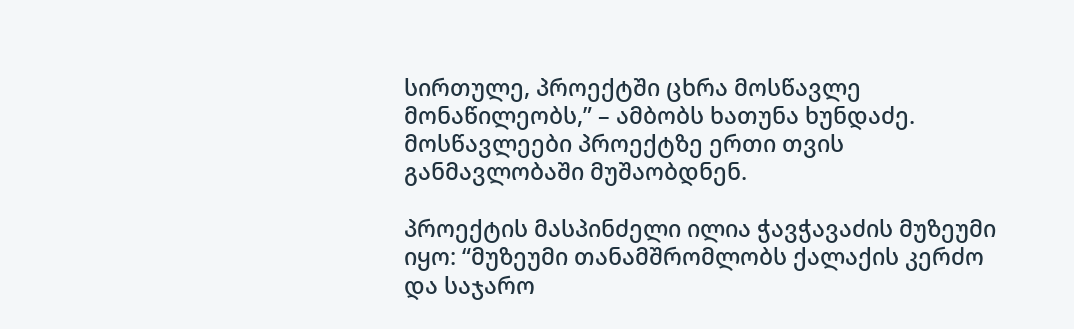სირთულე, პროექტში ცხრა მოსწავლე მონაწილეობს,” – ამბობს ხათუნა ხუნდაძე. მოსწავლეები პროექტზე ერთი თვის განმავლობაში მუშაობდნენ.

პროექტის მასპინძელი ილია ჭავჭავაძის მუზეუმი იყო: “მუზეუმი თანამშრომლობს ქალაქის კერძო და საჯარო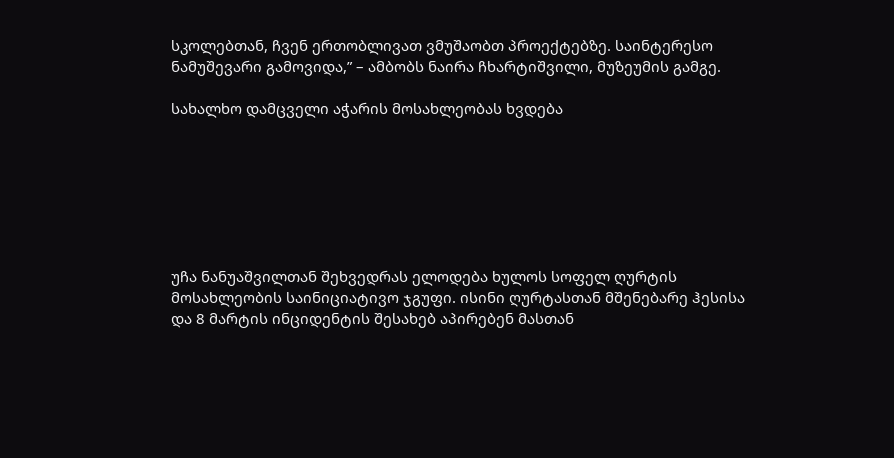სკოლებთან, ჩვენ ერთობლივათ ვმუშაობთ პროექტებზე. საინტერესო ნამუშევარი გამოვიდა,” – ამბობს ნაირა ჩხარტიშვილი, მუზეუმის გამგე.

სახალხო დამცველი აჭარის მოსახლეობას ხვდება







უჩა ნანუაშვილთან შეხვედრას ელოდება ხულოს სოფელ ღურტის მოსახლეობის საინიციატივო ჯგუფი. ისინი ღურტასთან მშენებარე ჰესისა და 8 მარტის ინციდენტის შესახებ აპირებენ მასთან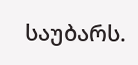საუბარს.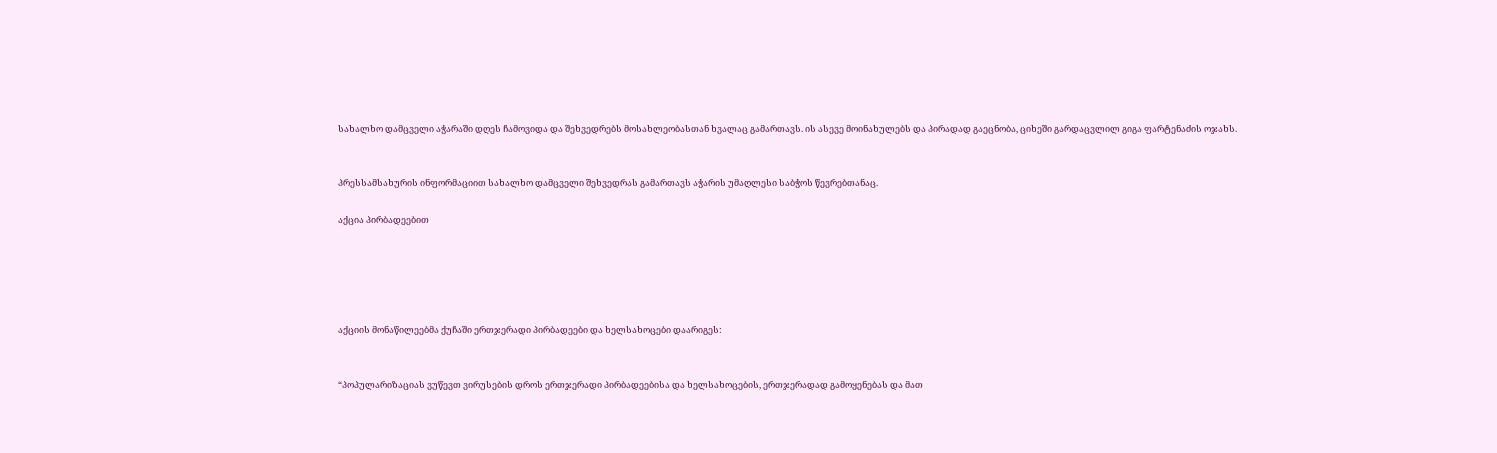სახალხო დამცველი აჭარაში დღეს ჩამოვიდა და შეხვედრებს მოსახლეობასთან ხვალაც გამართავს. ის ასევე მოინახულებს და პირადად გაეცნობა, ციხეში გარდაცვლილ გიგა ფარტენაძის ოჯახს.


პრესსამსახურის ინფორმაციით სახალხო დამცველი შეხვედრას გამართავს აჭარის უმაღლესი საბჭოს წევრებთანაც.

აქცია პირბადეებით





აქციის მონაწილეებმა ქუჩაში ერთჯერადი პირბადეები და ხელსახოცები დაარიგეს:


“პოპულარიზაციას ვუწევთ ვირუსების დროს ერთჯერადი პირბადეებისა და ხელსახოცების, ერთჯერადად გამოყენებას და მათ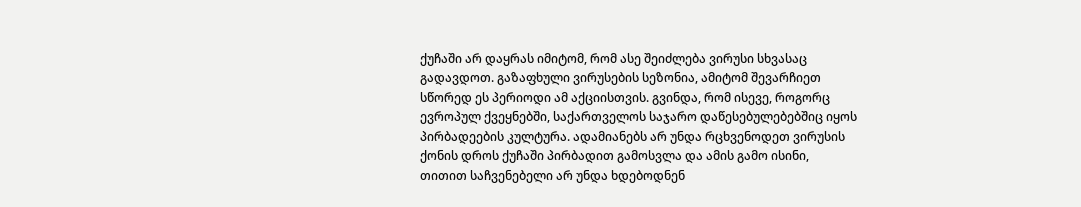ქუჩაში არ დაყრას იმიტომ, რომ ასე შეიძლება ვირუსი სხვასაც გადავდოთ. გაზაფხული ვირუსების სეზონია, ამიტომ შევარჩიეთ სწორედ ეს პერიოდი ამ აქციისთვის. გვინდა, რომ ისევე, როგორც ევროპულ ქვეყნებში, საქართველოს საჯარო დაწესებულებებშიც იყოს პირბადეების კულტურა. ადამიანებს არ უნდა რცხვენოდეთ ვირუსის ქონის დროს ქუჩაში პირბადით გამოსვლა და ამის გამო ისინი, თითით საჩვენებელი არ უნდა ხდებოდნენ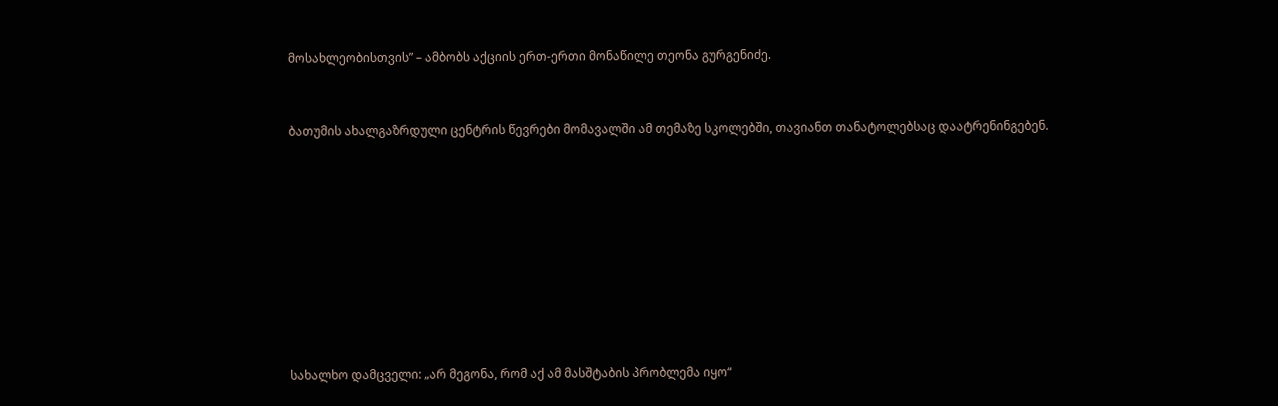მოსახლეობისთვის” – ამბობს აქციის ერთ-ერთი მონაწილე თეონა გურგენიძე.


ბათუმის ახალგაზრდული ცენტრის წევრები მომავალში ამ თემაზე სკოლებში, თავიანთ თანატოლებსაც დაატრენინგებენ.









სახალხო დამცველი: „არ მეგონა, რომ აქ ამ მასშტაბის პრობლემა იყო“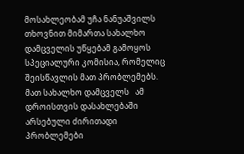მოსახლეობამ უჩა ნანუაშვილს თხოვნით მიმართა სახალხო დამცველის უწყებამ გამოყოს სპეციალური კომისია, რომელიც შეისწავლის მათ პრობლემებს. მათ სახალხო დამცველს   ამ დროისთვის დასახლებაში არსებული ძირითადი პრობლემები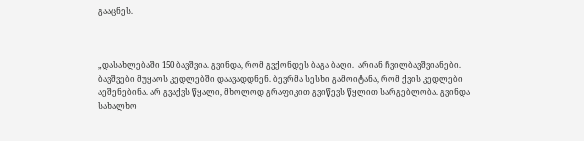გააცნეს.



„დასახლებაში 150 ბავშვია. გვინდა, რომ გვქონდეს ბაგა ბაღი.  არიან ჩვილბავშვიანები. ბავშვები მუყაოს კედლებში დაავადდნენ. ბევრმა სესხი გამოიტანა, რომ ქვის კედლები აეშენებინა. არ გვაქვს წყალი, მხოლოდ გრაფიკით გვიწევს წყლით სარგებლობა. გვინდა სახალხო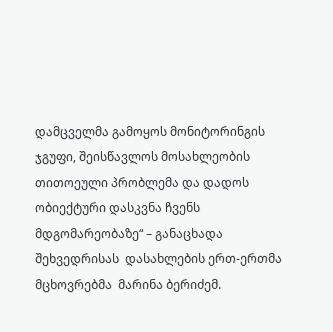დამცველმა გამოყოს მონიტორინგის ჯგუფი, შეისწავლოს მოსახლეობის თითოეული პრობლემა და დადოს ობიექტური დასკვნა ჩვენს მდგომარეობაზე“ – განაცხადა შეხვედრისას  დასახლების ერთ-ერთმა მცხოვრებმა  მარინა ბერიძემ.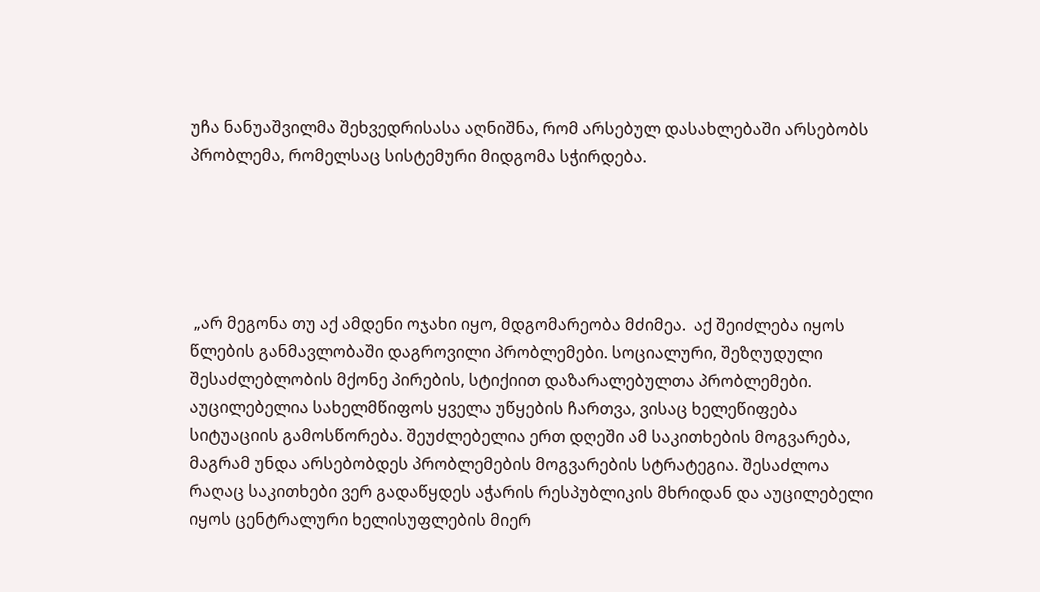უჩა ნანუაშვილმა შეხვედრისასა აღნიშნა, რომ არსებულ დასახლებაში არსებობს  პრობლემა, რომელსაც სისტემური მიდგომა სჭირდება.





 „არ მეგონა თუ აქ ამდენი ოჯახი იყო, მდგომარეობა მძიმეა.  აქ შეიძლება იყოს წლების განმავლობაში დაგროვილი პრობლემები. სოციალური, შეზღუდული შესაძლებლობის მქონე პირების, სტიქიით დაზარალებულთა პრობლემები. აუცილებელია სახელმწიფოს ყველა უწყების ჩართვა, ვისაც ხელეწიფება სიტუაციის გამოსწორება. შეუძლებელია ერთ დღეში ამ საკითხების მოგვარება,  მაგრამ უნდა არსებობდეს პრობლემების მოგვარების სტრატეგია. შესაძლოა რაღაც საკითხები ვერ გადაწყდეს აჭარის რესპუბლიკის მხრიდან და აუცილებელი იყოს ცენტრალური ხელისუფლების მიერ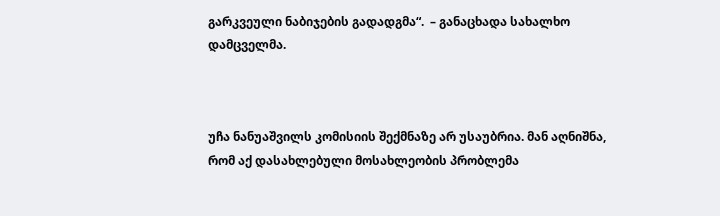გარკვეული ნაბიჯების გადადგმა“.  – განაცხადა სახალხო დამცველმა.



უჩა ნანუაშვილს კომისიის შექმნაზე არ უსაუბრია. მან აღნიშნა, რომ აქ დასახლებული მოსახლეობის პრობლემა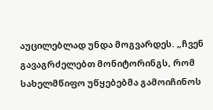აუცილებლად უნდა მოგვარდეს. „ჩვენ გავაგრძელებთ მონიტორინგს, რომ სახელმწიფო უწყებებმა გამოიჩინოს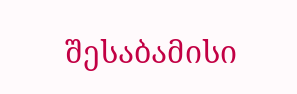შესაბამისი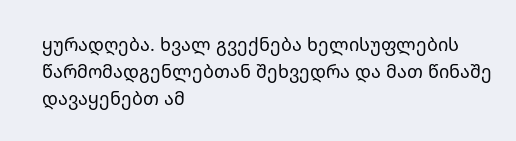ყურადღება. ხვალ გვექნება ხელისუფლების წარმომადგენლებთან შეხვედრა და მათ წინაშე დავაყენებთ ამ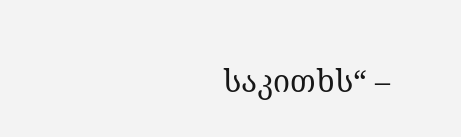საკითხს“ –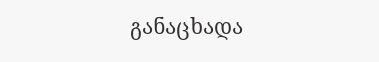განაცხადა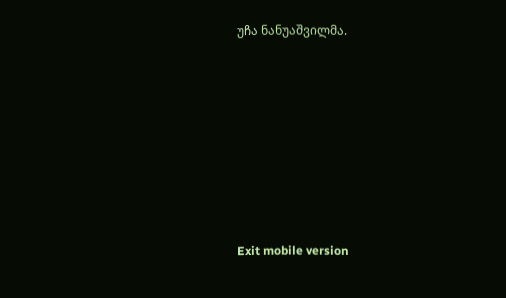უჩა ნანუაშვილმა.









Exit mobile version